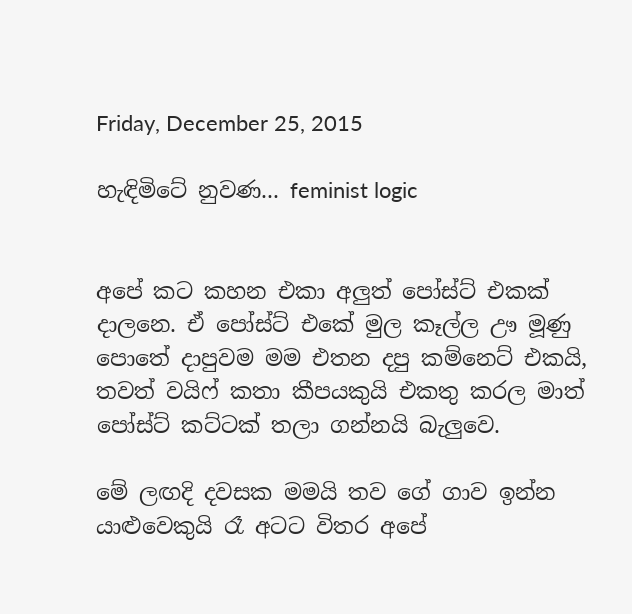Friday, December 25, 2015

හැඳිමිටේ නුවණ... feminist logic


අපේ කට කහන එකා අලුත් පෝස්ට් එකක් දාලනෙ. ඒ පෝස්ට් එකේ මුල කෑල්ල ඌ මූණු පොතේ දාපුවම මම එතන දපු කම්නෙට් එකයි, තවත් වයිෆ් කතා කීපයකුයි එකතු කරල මාත් පෝස්ට් කට්ටක් තලා ගන්නයි බැලුවෙ.

මේ ලඟදි දවසක මමයි තව ගේ ගාව ඉන්න යාළුවෙකුයි රෑ අටට විතර අපේ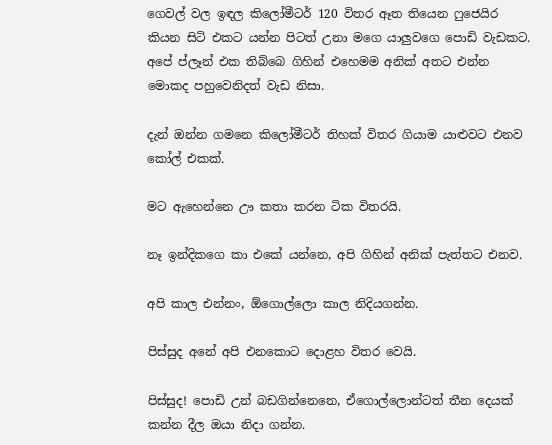ගෙවල් වල ඉඳල කිලෝමීටර් 120 විතර ඈත තියෙන ෆුජෙයිර කියන සිටි එකට යන්න පිටත් උනා මගෙ යාලුවගෙ පොඩි වැඩකට. අපේ ප්ලෑන් එක තිබ්බෙ ගිහින් එහෙමම අනික් අතට එන්න මොකද පහුවෙනිදත් වැඩ නිසා.

දැන් ඔන්න ගමනෙ කිලෝමීටර් තිහක් විතර ගියාම යාළුවට එනව කෝල් එකක්.

මට ඇහෙන්නෙ ඌ කතා කරන ටික විතරයි.

නෑ ඉන්දිකගෙ කා එකේ යන්නෙ, අපි ගිහින් අනික් පැත්තට එනව.

අපි කාල එන්නං, ඕගොල්ලො කාල නිදියගන්න.

පිස්සුද අනේ අපි එනකොට දොළහ විතර වෙයි.

පිස්සුද! පොඩි උන් බඩගින්නෙනෙ, ඒගොල්ලොන්ටත් තීන දෙයක් කන්න දීල ඔයා නිදා ගන්න.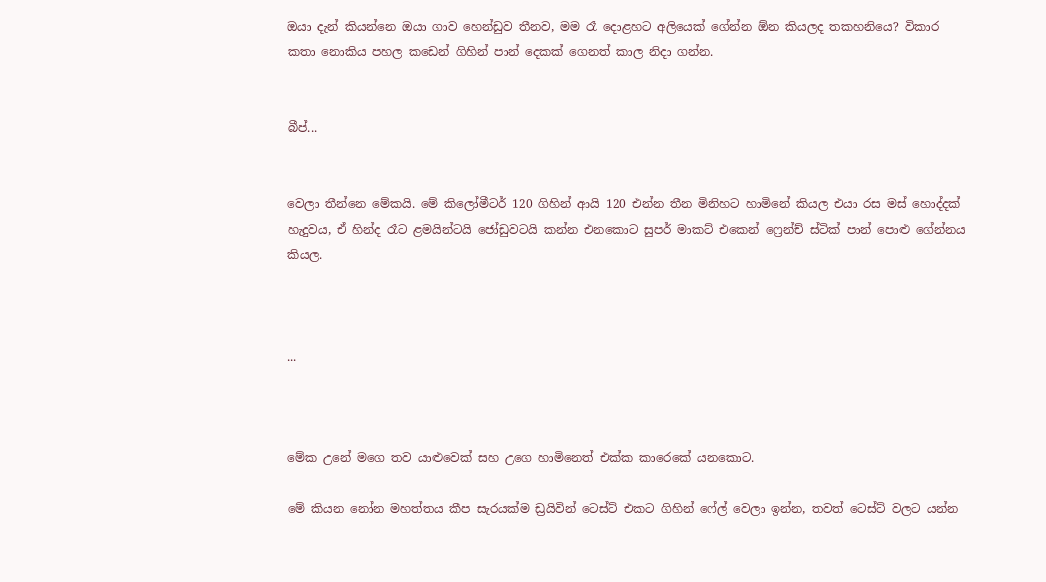ඔයා දැන් කියන්නෙ ඔයා ගාව හෙන්ඩුව තීනව, මම රෑ දොළහට අලියෙක් ගේන්න ඕන කියලද තකහනියෙ? විකාර කතා නොකිය පහල කඩෙන් ගිහින් පාන් දෙකක් ගෙනත් කාල නිදා ගන්න.


බීප්...


වෙලා තීන්නෙ මේකයි. මේ කිලෝමීටර් 120 ගිහින් ආයි 120 එන්න තීන මිනිහට හාමිනේ කියල එයා රස මස් හොද්දක් හැදුවය, ඒ හින්ද රෑට ළමයින්ටයි ජෝඩුවටයි කන්න එනකොට සුපර් මාකට් එකෙන් ෆ්‍රෙන්ච් ස්ටික් පාන් පොළු ගේන්නය කියල.



...



මේක උනේ මගෙ තව යාළුවෙක් සහ උගෙ හාමිනෙත් එක්ක කාරෙකේ යනකොට.

මේ කියන නෝන මහත්තය කීප සැරයක්ම ඩ්‍රයිවින් ටෙස්ට් එකට ගිහින් ෆේල් වෙලා ඉන්න, තවත් ටෙස්ට් වලට යන්න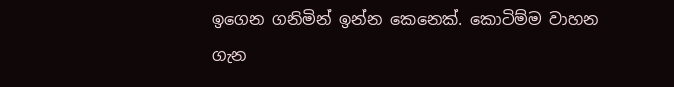ඉගෙන ගනිමින් ඉන්න කෙනෙක්. කොටිම්ම වාහන ගැන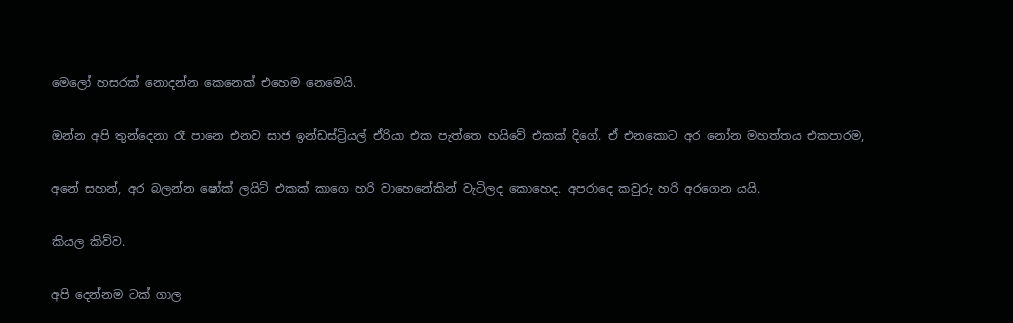මෙලෝ හසරක් නොදන්න කෙනෙක් එහෙම නෙමෙයි.

ඔන්න අපි තුන්දෙනා රෑ පානෙ එනව සාජ ඉන්ඩස්ට්‍රියල් ඒරියා එක පැත්තෙ හයිවේ එකක් දිගේ. ඒ එනකොට අර නෝන මහත්තය එකපාරම,

අනේ සහන්, අර බලන්න ෂෝක් ලයිට් එකක් කාගෙ හරි වාහෙනේකින් වැටිලද කොහෙද. අපරාදෙ කවුරු හරි අරගෙන යයි.

කියල කිව්ව.

අපි දෙන්නම ටක් ගාල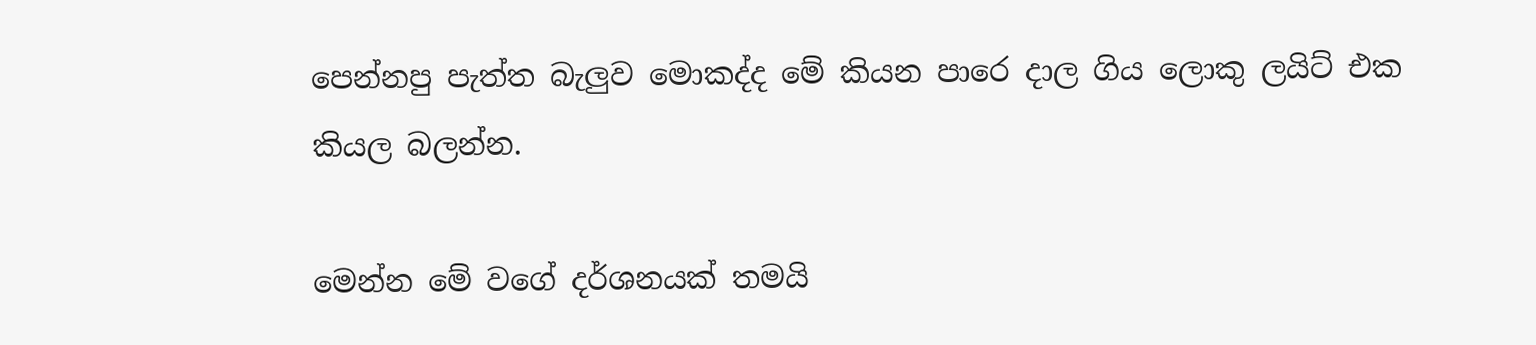පෙන්නපු පැත්ත බැලුව මොකද්ද මේ කියන පාරෙ දාල ගිය ලොකු ලයිට් එක කියල බලන්න.

මෙන්න මේ වගේ දර්ශනයක් තමයි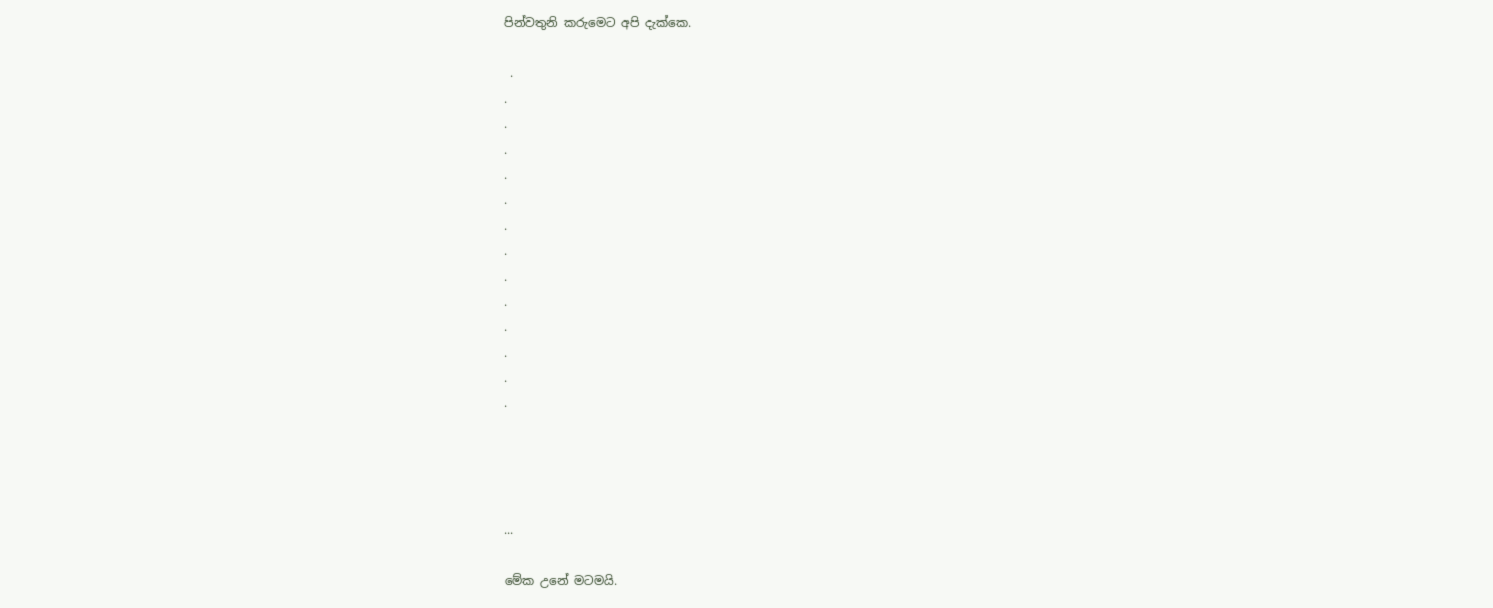පින්වතුනි කරුමෙට අපි දැක්කෙ.

 .
.
.
.
.
.
.
.
.
.
.
.
.
.




...

මේක උනේ මටමයි.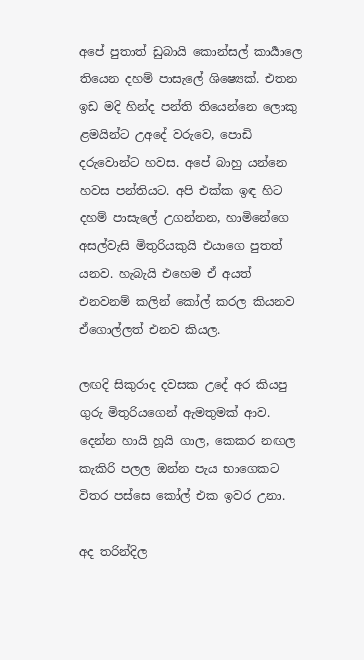අපේ පුතාත් ඩුබායි කොන්සල් කාර්‍යාලෙ තියෙන දහම් පාසැලේ ශිෂ්‍යෙක්. එතන ඉඩ මදි හින්ද පන්ති තියෙන්නෙ ලොකු ළමයින්ට උඅදේ වරුවෙ, පොඩි දරුවොන්ට හවස. අපේ බාහු යන්නෙ හවස පන්තියට. අපි එක්ක ඉඳ හිට දහම් පාසැලේ උගන්නන, හාමිනේගෙ අසල්වැසි මිතුරියකුයි එයාගෙ පුතත් යනව. හැබැයි එහෙම ඒ අයත් එනවනම් කලින් කෝල් කරල කියනව ඒගොල්ලත් එනව කියල.

ලඟදි සිකුරාද දවසක උදේ අර කියපු ගුරු මිතුරියගෙන් ඇමතුමක් ආව. දෙන්න හායි හූයි ගාල, කෙකර නඟල කැකිරි පලල ඔන්න පැය භාගෙකට විතර පස්සෙ කෝල් එක ඉවර උනා.

අද තරින්දිල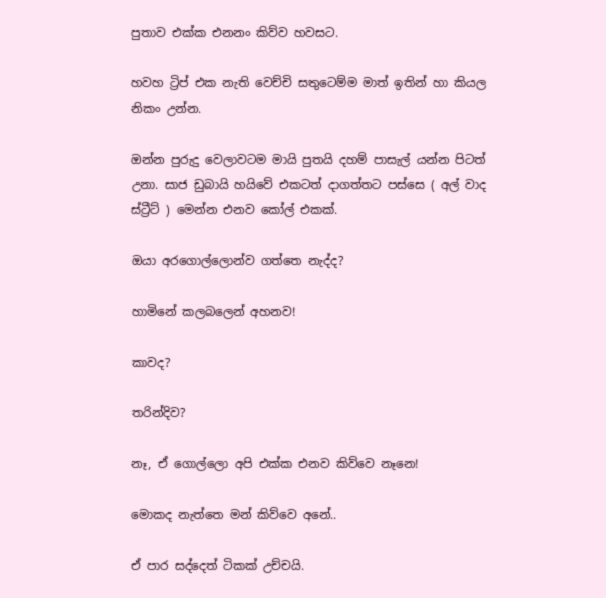පුතාව එක්ක එනනං කිව්ව හවසට.

හවහ ට්‍රිප් එක නැති වෙච්චි සතුටෙම්ම මාත් ඉතින් හා කියල නිකං උන්න.

ඔන්න පුරුදු වෙලාවටම මායි පුතයි දහම් පාසැල් යන්න පිටත් උනා. සාජ ඩුබායි හයිවේ එකටත් දාගත්තට පස්සෙ ( අල් වාද ස්ට්‍රීට් ) මෙන්න එනව කෝල් එකක්.

ඔයා අරගොල්ලොන්ව ගත්තෙ නැද්ද?

හාමිනේ කලබලෙන් අහනව!

කාවද?

තරින්දිව?

නෑ, ඒ ගොල්ලො අපි එක්ක එනව කිව්වෙ නෑනෙ!

මොකද නැත්තෙ මන් කිව්වෙ අනේ..

ඒ පාර සද්දෙත් ටිකක් උච්චයි.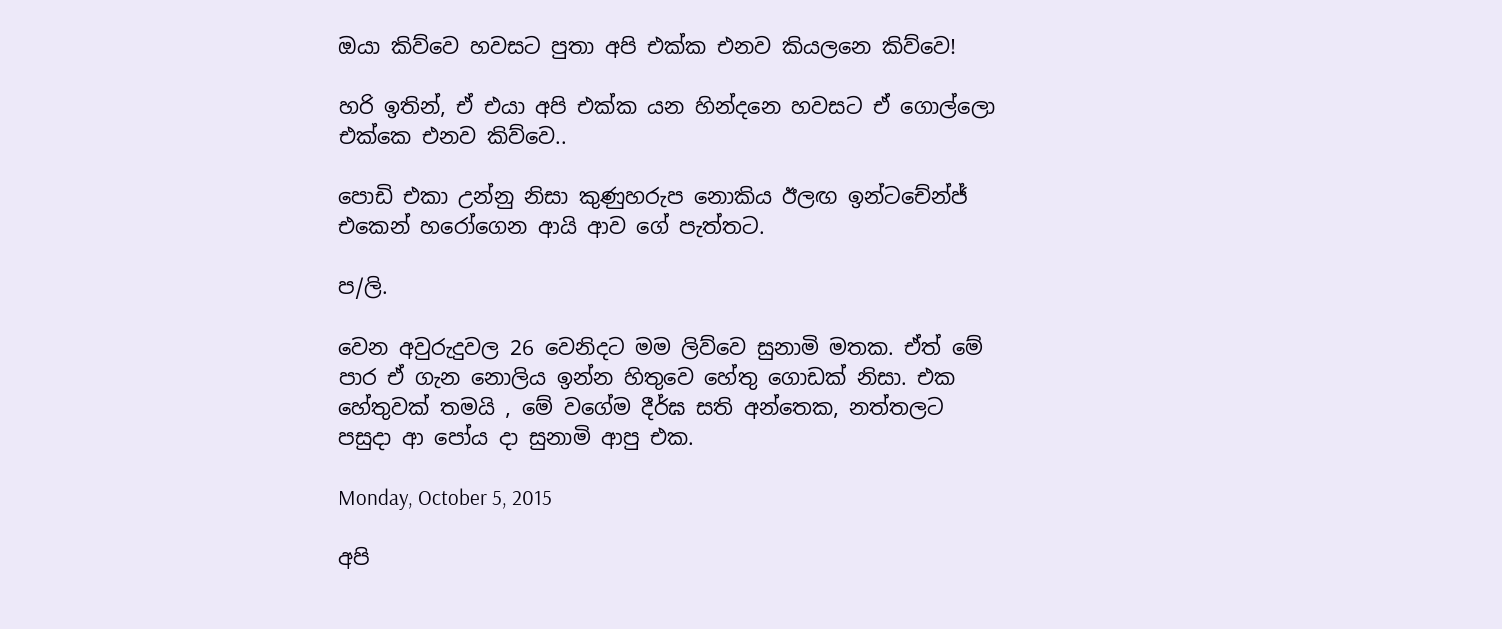ඔයා කිව්වෙ හවසට පුතා අපි එක්ක එනව කියලනෙ කිව්වෙ!

හරි ඉතින්, ඒ එයා අපි එක්ක යන හින්දනෙ හවසට ඒ ගොල්ලො එක්කෙ එනව කිව්වෙ..

පොඩි එකා උන්නු නිසා කුණුහරුප නොකිය ඊලඟ ඉන්ටචේන්ජ් එකෙන් හරෝගෙන ආයි ආව ගේ පැත්තට.

ප/ලි.

වෙන අවුරුදුවල 26 වෙනිදට මම ලිව්වෙ සුනාමි මතක. ඒත් මේ පාර ඒ ගැන නොලිය ඉන්න හිතුවෙ හේතු ගොඩක් නිසා. එක හේතුවක් තමයි , මේ වගේම දීර්ඝ සති අන්තෙක, නත්තලට පසුදා ආ පෝය දා සුනාමි ආපු එක.

Monday, October 5, 2015

අපි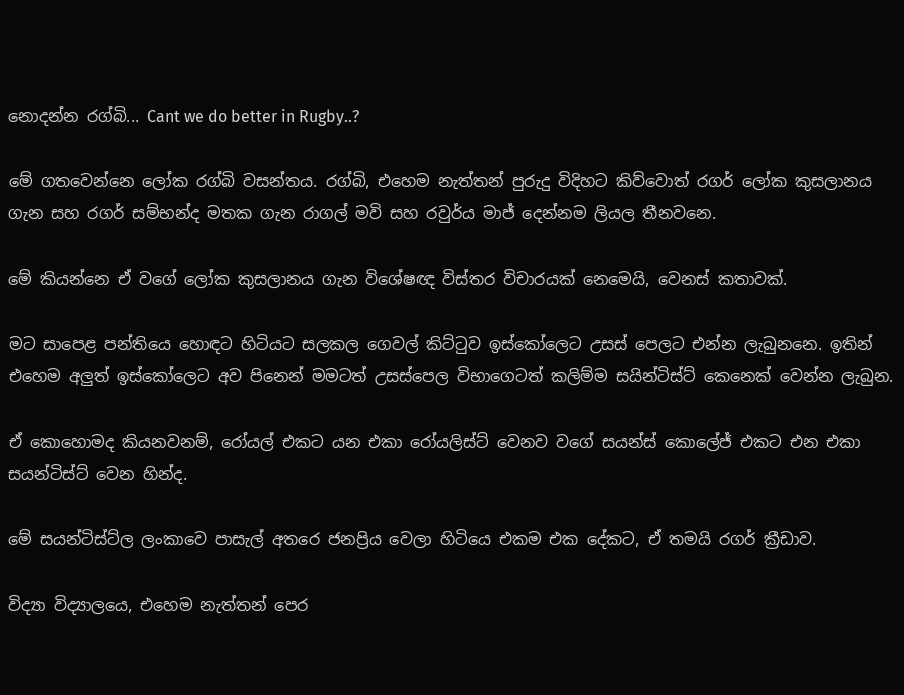නොදන්න රග්බි... Cant we do better in Rugby..?

මේ ගතවෙන්නෙ ලෝක රග්බි වසන්තය. රග්බි, එහෙම නැත්තන් පුරුදු විදිහට කිව්වොත් රගර් ලෝක කුසලානය ගැන සහ රගර් සම්භන්ද මතක ගැන රාගල් මවි සහ රවුර්ය මාජ් දෙන්නම ලියල තීනවනෙ.

මේ කියන්නෙ ඒ වගේ ලෝක කුසලානය ගැන විශේෂඥ විස්තර විචාරයක් නෙමෙයි, වෙනස් කතාවක්.

මට සාපෙළ පන්තියෙ හොඳට හිටියට සලකල ගෙවල් කිට්ටුව ඉස්කෝලෙට උසස් පෙලට එන්න ලැබුනනෙ. ඉතින් එහෙම අලුත් ඉස්කෝලෙට අව පිනෙන් මමටත් උසස්පෙල විභාගෙටත් කලිම්ම සයින්ටිස්ට් කෙනෙක් වෙන්න ලැබුන.

ඒ කොහොමද කියනවනම්, රෝයල් එකට යන එකා රෝයලිස්ට් වෙනව වගේ සයන්ස් කොලේජ් එකට එන එකා සයන්ටිස්ට් වෙන හින්ද.

මේ සයන්ටිස්ට්ල ලංකාවෙ පාසැල් අතරෙ ජනප්‍රිය වෙලා හිටියෙ එකම එක දේකට, ඒ තමයි රගර් ක්‍රීඩාව.

විද්‍යා විද්‍යාලයෙ, එහෙම නැත්තන් පෙර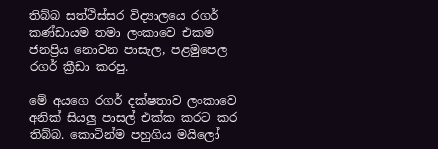තිබ්බ සත්ථිස්සර විද්‍යාලයෙ රගර් කණ්ඩායම තමා ලංකාවෙ එකම ජනප්‍රිය නොවන පාසැල, පළමුපෙල රගර් ක්‍රීඩා කරපු.

මේ අයගෙ රගර් දක්ෂතාව ලංකාවෙ අනික් සියලු පාසල් එක්ක කරට කර තිබ්බ. කොටින්ම පහුගිය මයිලෝ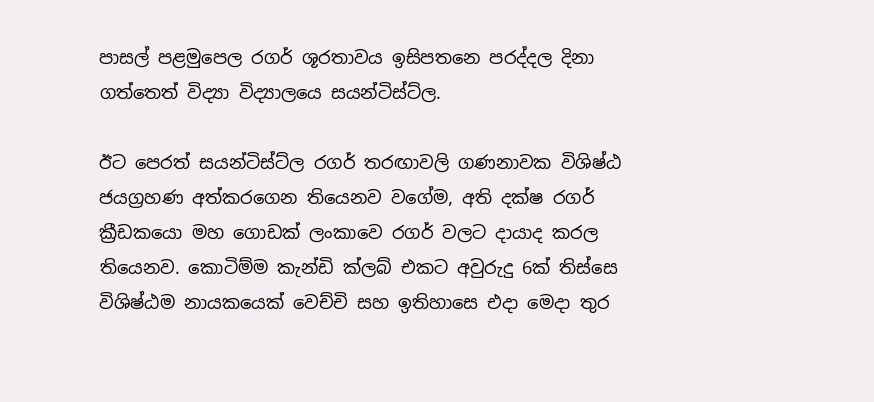පාසල් පළමුපෙල රගර් ශූරතාවය ඉසිපතනෙ පරද්දල දිනා ගත්තෙත් විද්‍යා විද්‍යාලයෙ සයන්ටිස්ට්ල.

ඊට පෙරත් සයන්ටිස්ට්ල රගර් තරඟාවලි ගණනාවක විශිෂ්ඨ ජයග්‍රහණ අත්කරගෙන තියෙනව වගේම, අති දක්ෂ රගර් ක්‍රීඩකයො මහ ගොඩක් ලංකාවෙ රගර් වලට දායාද කරල තියෙනව. කොටිම්ම කැන්ඩි ක්ලබ් එකට අවුරුදු 6ක් තිස්සෙ විශිෂ්ඨම නායකයෙක් වෙච්චි සහ ඉතිහාසෙ එදා මෙදා තුර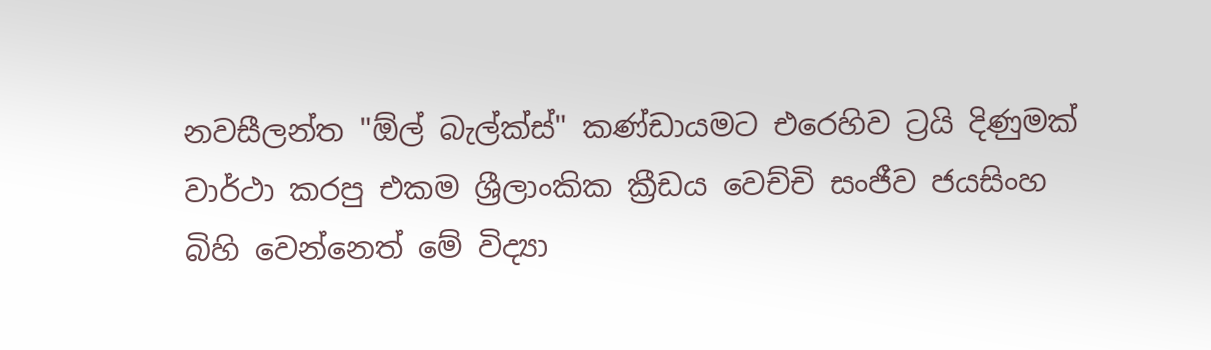නවසීලන්ත "ඕල් බැල්ක්ස්" කණ්ඩායමට එරෙහිව ට්‍රයි දිණුමක් වාර්ථා කරපු එකම ශ්‍රීලාංකික ක්‍රීඩය වෙච්චි සංජීව ජයසිංහ බිහි වෙන්නෙත් මේ විද්‍යා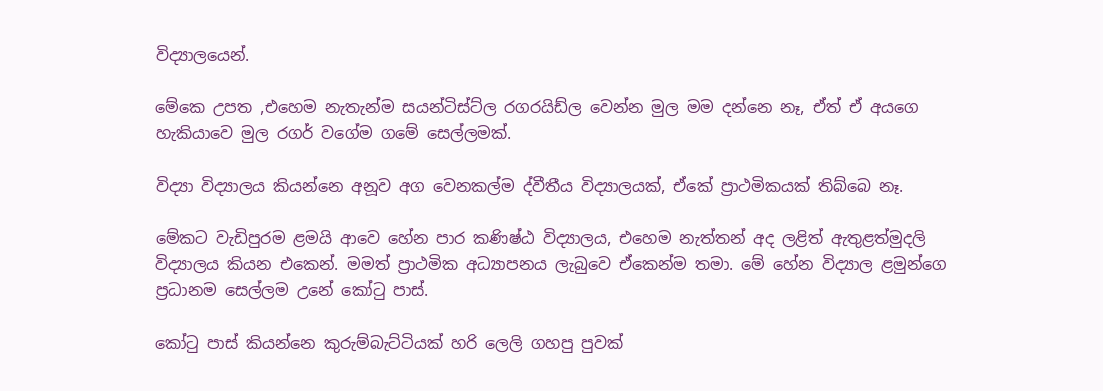විද්‍යාලයෙන්.

මේකෙ උපත ,එහෙම නැතැන්ම සයන්ටිස්ට්ල රගරයිඩ්ල වෙන්න මුල මම දන්නෙ නෑ, ඒත් ඒ අයගෙ හැකියාවෙ මුල රගර් වගේම ගමේ සෙල්ලමක්.

විද්‍යා විද්‍යාලය කියන්නෙ අනූව අග වෙනකල්ම ද්වීතීය විද්‍යාලයක්, ඒකේ ප්‍රාථමිකයක් තිබ්බෙ නෑ.

මේකට වැඩිපුරම ළමයි ආවෙ හේන පාර කණිෂ්ඨ විද්‍යාලය, එහෙම නැත්තන් අද ලළිත් ඇතුළත්මුදලි විද්‍යාලය කියන එකෙන්. මමත් ප්‍රාථමික අධ්‍යාපනය ලැබුවෙ ඒකෙන්ම තමා. මේ හේන විද්‍යාල ළමුන්ගෙ ප්‍රධානම සෙල්ලම උනේ කෝටු පාස්.

කෝටු පාස් කියන්නෙ කුරුම්බැට්ටියක් හරි ලෙලි ගහපු පුවක්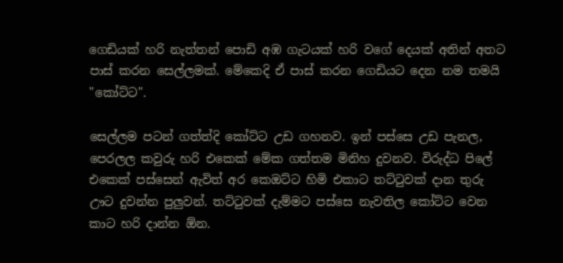ගෙඩියක් හරි නැත්තන් පොඩි අඹ ගැටයක් හරි වගේ දෙයක් අතින් අතට පාස් කරන සෙල්ලමක්. මේකෙදි ඒ පාස් කරන ගෙඩියට දෙන නම තමයි "කෝට්ට".

සෙල්ලම පටන් ගත්ත්දි කෝට්ට උඩ ගහනව. ඉන් පස්සෙ උඩ පැනල, පෙරලල කවුරු හරි එකෙක් මේක ගත්තම මිනිහ දුවනව. විරුද්ධ පිලේ එකෙක් පස්සෙන් ඇවිත් අර කෙඔට්ට හිමි එකාට තට්ටුවක් දාන තුරු ඌට දුවන්න පුලුවන්. තට්ටුවක් දැම්මට පස්සෙ නැවතිල කෝට්ට වෙන කාට හරි දාන්න ඕන.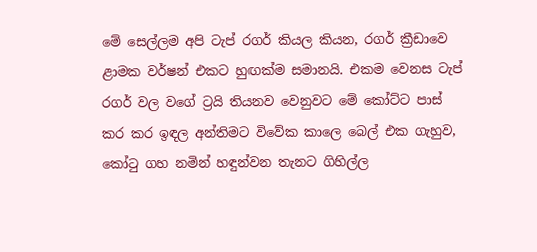මේ සෙල්ලම අපි ටැප් රගර් කියල කියන, රගර් ක්‍රීඩාවෙ ළාමක වර්ෂන් එකට හුඟක්ම සමානයි. එකම වෙනස ටැප් රගර් වල වගේ ට්‍රයි තියනව වෙනුවට මේ කෝට්ට පාස් කර කර ඉඳල අන්තිමට විවේක කාලෙ බෙල් එක ගැහුව, කෝටු ගහ නමින් හඳුන්වන තැනට ගිහිල්ල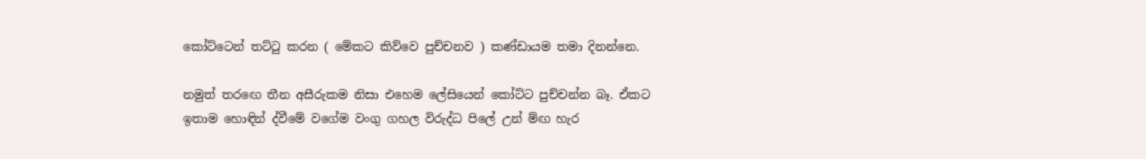කෝට්ටෙන් තට්ටු කරන ( මේකට කිව්වෙ පුච්චනව ) කණ්ඩායම තමා දිනන්නෙ.

නමුත් තරඟෙ තීන අසීරුකම නිසා එහෙම ලේසියෙන් කෝට්ට පුච්චන්න බෑ. ඒකට ඉතාම හොඳින් ද්වීමේ වගේම වංගු ගහල විරුද්ධ පිලේ උන් ම්ඟ හැර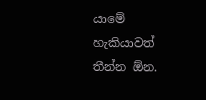යාමේ හැකියාවත් තීන්න ඕන.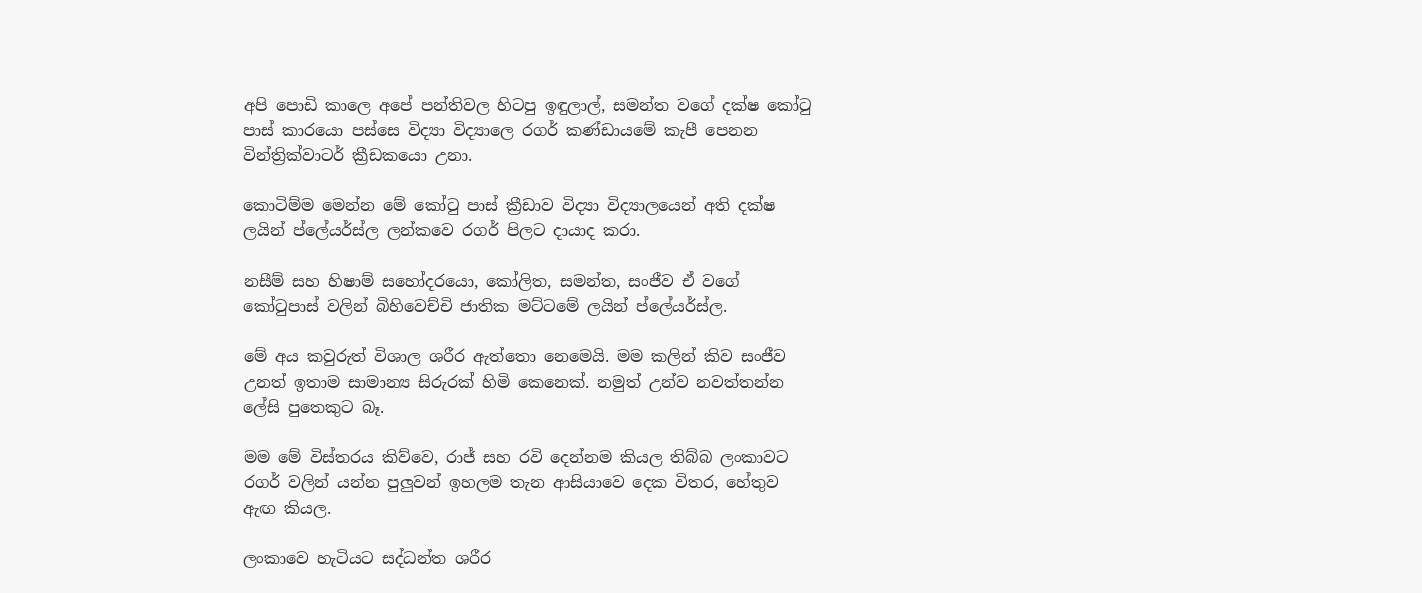අපි පොඩි කාලෙ අපේ පන්තිවල හිටපු ඉඳුලාල්, සමන්ත වගේ දක්ෂ කෝටු පාස් කාරයො පස්සෙ විද්‍යා විද්‍යාලෙ රගර් කණ්ඩායමේ කැපී පෙනන වින්ත්‍රික්වාටර් ක්‍රීඩකයො උනා.

කොටිම්ම මෙන්න මේ කෝටු පාස් ක්‍රීඩාව විද්‍යා විද්‍යාලයෙන් අති දක්ෂ ලයින් ප්ලේයර්ස්ල ලන්කවෙ රගර් පිලට දායාද කරා.

නසීම් සහ හිෂාම් සහෝදරයො, කෝලිත, සමන්ත, සංජීව ඒ වගේ කෝටුපාස් වලින් බිහිවෙච්චි ජාතික මට්ටමේ ලයින් ප්ලේයර්ස්ල.

මේ අය කවුරුත් විශාල ශරීර ඇත්තො නෙමෙයි. මම කලින් කිව සංජීව උනත් ඉතාම සාමාන්‍ය සිරුරක් හිමි කෙනෙක්. නමුත් උන්ව නවත්තන්න ලේසි පුතෙකුට බෑ.

මම මේ විස්තරය කිව්වෙ, රාජ් සහ රවි දෙන්නම කියල තිබ්බ ලංකාවට රගර් වලින් යන්න පුලුවන් ඉහලම තැන ආසියාවෙ දෙක විතර, හේතුව ඇඟ කියල.

ලංකාවෙ හැටියට සද්ධන්ත ශරීර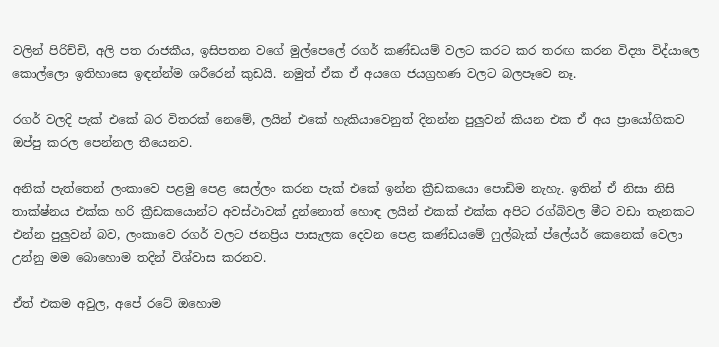වලින් පිරිච්චි, අලි පත රාජකීය, ඉසිපතන වගේ මුල්පෙලේ රගර් කණ්ඩයම් වලට කරට කර තරඟ කරන විද්‍යා විද්යාලෙ කොල්ලො ඉතිහාසෙ ඉඳන්න්ම ශරීරෙන් කුඩයි. නමුත් ඒක ඒ අයගෙ ජයග්‍රහණ වලට බලපෑවෙ නෑ.

රගර් වලදි පැක් එකේ බර විතරක් නෙමේ, ලයින් එකේ හැකියාවෙනුත් දිනන්න පුලුවන් කියන එක ඒ අය ප්‍රායෝගිකව ඔප්පු කරල පෙන්නල තීයෙනව.

අනික් පැත්තෙන් ලංකාවෙ පළමු පෙළ සෙල්ලං කරන පැක් එකේ ඉන්න ක්‍රීඩකයො පොඩිම නැහැ. ඉතින් ඒ නිසා නිසි තාක්ෂ්නය එක්ක හරි ක්‍රීඩකයොන්ට අවස්ථාවක් දුන්නොත් හොඳ ලයින් එකක් එක්ක අපිට රග්බිවල මීට වඩා තැනකට එන්න පුලුවන් බව, ලංකාවෙ රගර් වලට ජනප්‍රිය පාසැලක දෙවන පෙළ කණ්ඩයමේ ෆුල්බැක් ප්ලේයර් කෙනෙක් වෙලා උන්නු මම බොහොම තදින් විශ්වාස කරනව.

ඒත් එකම අවුල, අපේ රටේ ඔහොම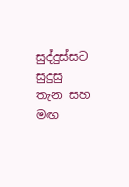සුද්දුස්සට සුදුසු තැන සහ මඟ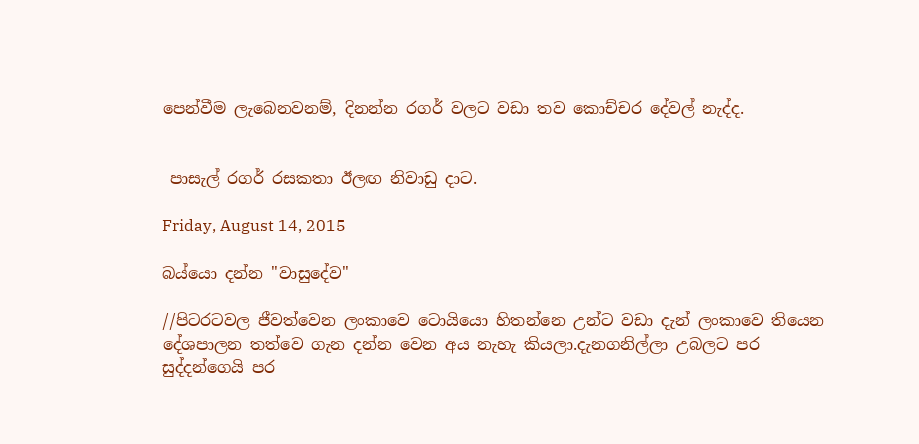පෙන්වීම ලැබෙනවනම්, දිනන්න රගර් වලට වඩා තව කොච්චර දේවල් නැද්ද.


 පාසැල් රගර් රසකතා ඊලඟ නිවාඩු දාට.

Friday, August 14, 2015

බය්යො දන්න "වාසුදේව"

//පිටරටවල ජීවත්වෙන ලංකාවෙ ටොයියො හිතන්නෙ උන්ට වඩා දැන් ලංකාවෙ තියෙන දේශපාලන තත්වෙ ගැන දන්න වෙන අය නැහැ කියලා.දැනගනිල්ලා උබලට පර සුද්දන්ගෙයි පර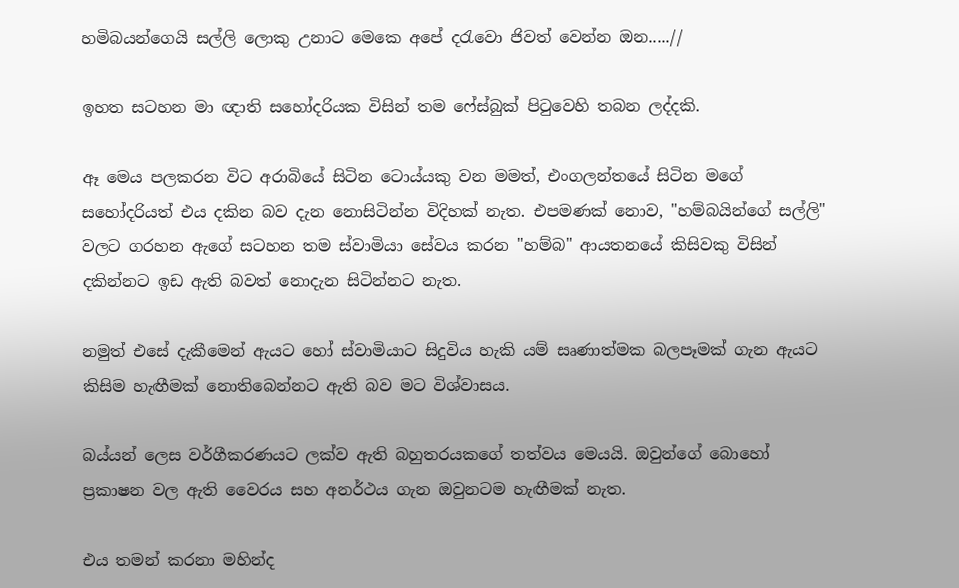හමිබයන්ගෙයි සල්ලි ලොකු උනාට මෙකෙ අපේ දරැවො ජිවත් වෙන්න ඔන.....//

ඉහත සටහන මා ඥාති සහෝදරියක විසින් තම ෆේස්බුක් පිටුවෙහි තබන ලද්දකි.

ඈ මෙය පලකරන විට අරාබියේ සිටින ටොය්යකු වන මමත්, එංගලන්තයේ සිටින මගේ සහෝදරියත් එය දකින බව දැන නොසිටින්න විදිහක් නැත. එපමණක් නොව, "හම්බයින්ගේ සල්ලි" වලට ගරහන ඇගේ සටහන තම ස්වාමියා සේවය කරන "හම්බ" ආයතනයේ කිසිවකු විසින් දකින්නට ඉඩ ඇති බවත් නොදැන සිටින්නට නැත.

නමුත් එසේ දැකීමෙන් ඇයට හෝ ස්වාමියාට සිදුවිය හැකි යම් සෘණාත්මක බලපෑමක් ගැන ඇයට කිසිම හැඟීමක් නොතිබෙන්නට ඇති බව මට විශ්වාසය.

බය්යන් ලෙස වර්ගීකරණයට ලක්ව ඇති බහුතරයකගේ තත්වය මෙයයි. ඔවුන්ගේ බොහෝ ප්‍රකාෂන වල ඇති වෛරය සහ අනර්ථය ගැන ඔවුනටම හැඟීමක් නැත.

එය තමන් කරනා මහින්ද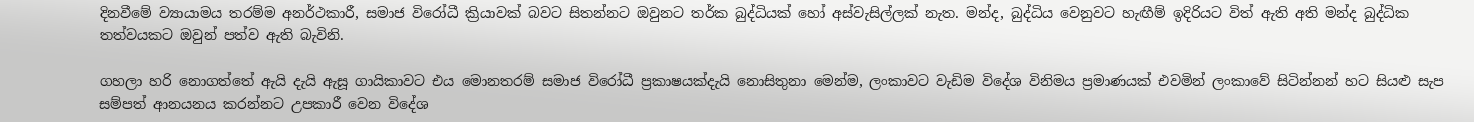දිනවීමේ ව්‍යායාමය තරම්ම අනර්ථකාරී, සමාජ විරෝධී ක්‍රියාවක් බවට සිතන්නට ඔවුනට තර්ක බුද්ධියක් හෝ අස්වැසිල්ලක් නැත. මන්ද, බුද්ධිය වෙනුවට හැඟීම් ඉදිරියට විත් ඇති අති මන්ද බුද්ධික තත්වයකට ඔවුන් පත්ව ඇති බැවිනි.

ගහලා හරි නොගත්තේ ඇයි දැයි ඇසූ ගායිකාවට එය මොනතරම් සමාජ විරෝධී ප්‍රකාෂයක්දැයි නොසිතුනා මෙන්ම, ලංකාවට වැඩිම විදේශ විනිමය ප්‍රමාණයක් එවමින් ලංකාවේ සිටින්නන් හට සියළු සැප සම්පත් ආනයනය කරන්නට උපකාරී වෙන විදේශ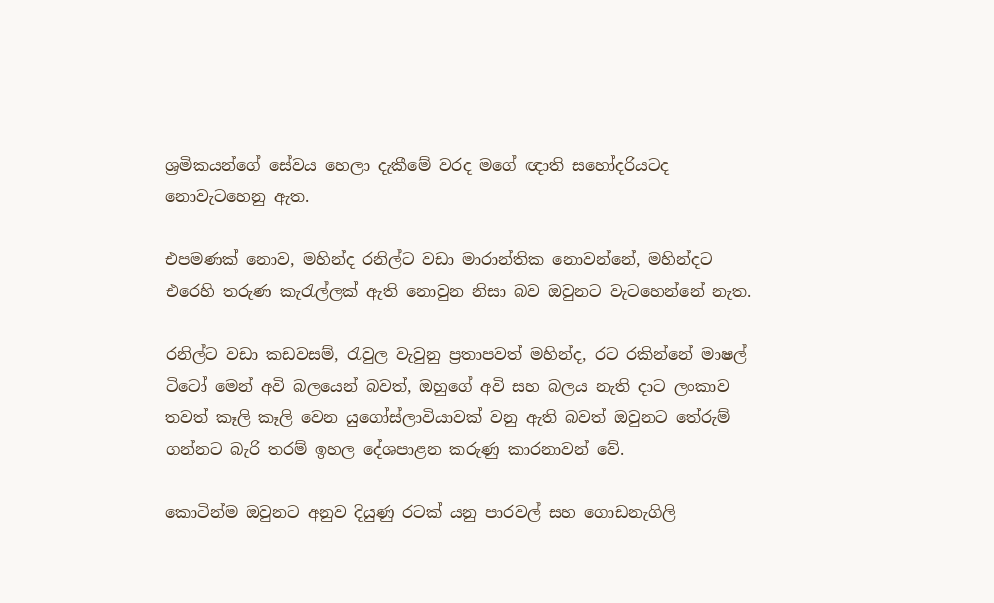ශ්‍රමිකයන්ගේ සේවය හෙලා දැකීමේ වරද මගේ ඥාති සහෝදරියටද නොවැටහෙනු ඇත.

එපමණක් නොව, මහින්ද රනිල්ට වඩා මාරාන්තික නොවන්නේ, මහින්දට එරෙහි තරුණ කැරැල්ලක් ඇති නොවුන නිසා බව ඔවුනට වැටහෙන්නේ නැත.

රනිල්ට වඩා කඩවසම්, රැවුල වැවුනු ප්‍රතාපවත් මහින්ද, රට රකින්නේ මාෂල් ටිටෝ මෙන් අවි බලයෙන් බවත්, ඔහුගේ අවි සහ බලය නැති දාට ලංකාව තවත් කෑලි කෑලි වෙන යුගෝස්ලාවියාවක් වනු ඇති බවත් ඔවුනට තේරුම් ගන්නට බැරි තරම් ඉහල දේශපාළන කරුණු කාරනාවන් වේ.

කොටින්ම ඔවුනට අනුව දියුණු රටක් යනු පාරවල් සහ ගොඩනැගිලි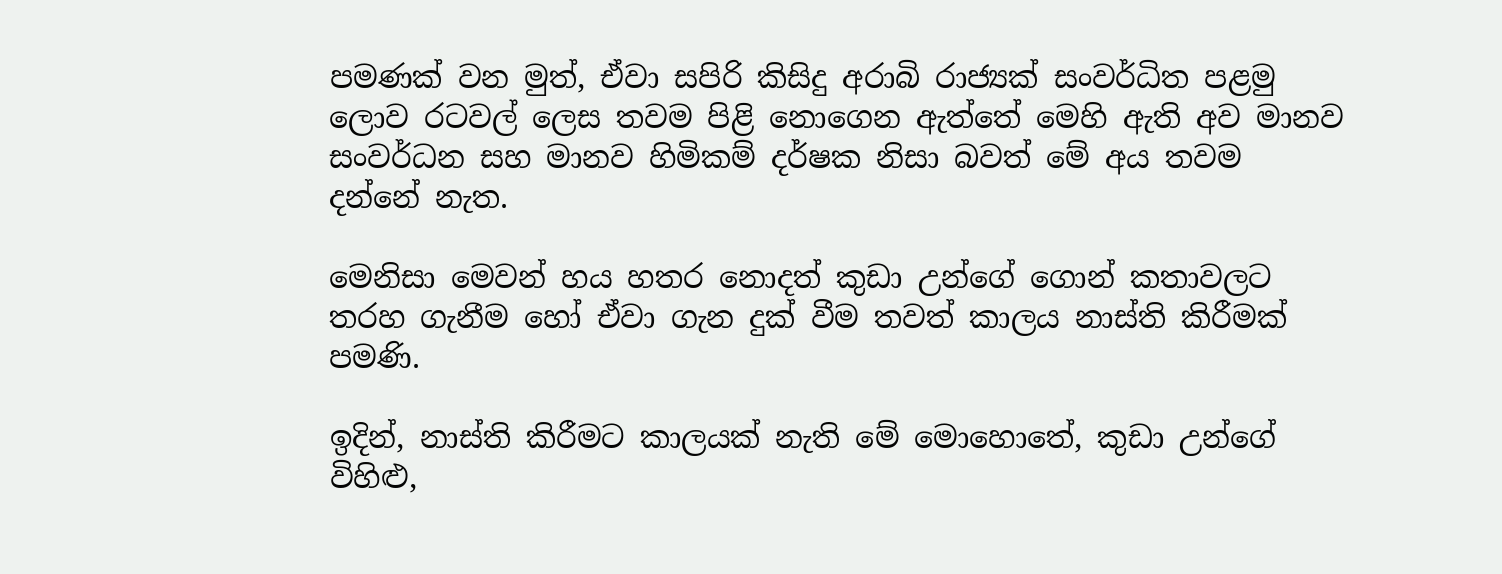පමණක් වන මුත්, ඒවා සපිරි කිසිදු අරාබි රාජ්‍යක් සංවර්ධිත පළමු ලොව රටවල් ලෙස තවම පිළි නොගෙන ඇත්තේ මෙහි ඇති අව මානව සංවර්ධන සහ මානව හිමිකම් දර්ෂක නිසා බවත් මේ අය තවම දන්නේ නැත.

මෙනිසා මෙවන් හය හතර නොදත් කුඩා උන්ගේ ගොන් කතාවලට තරහ ගැනීම හෝ ඒවා ගැන දුක් වීම තවත් කාලය නාස්ති කිරීමක් පමණි.

ඉදින්, නාස්ති කිරීමට කාලයක් නැති මේ මොහොතේ, කුඩා උන්ගේ විහිළු,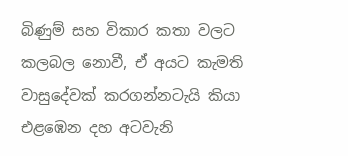බිණුම් සහ විකාර කතා වලට කලබල නොවී, ඒ අයට කැමති වාසුදේවක් කරගන්නටැයි කියා එළඹෙන දහ අටවැනි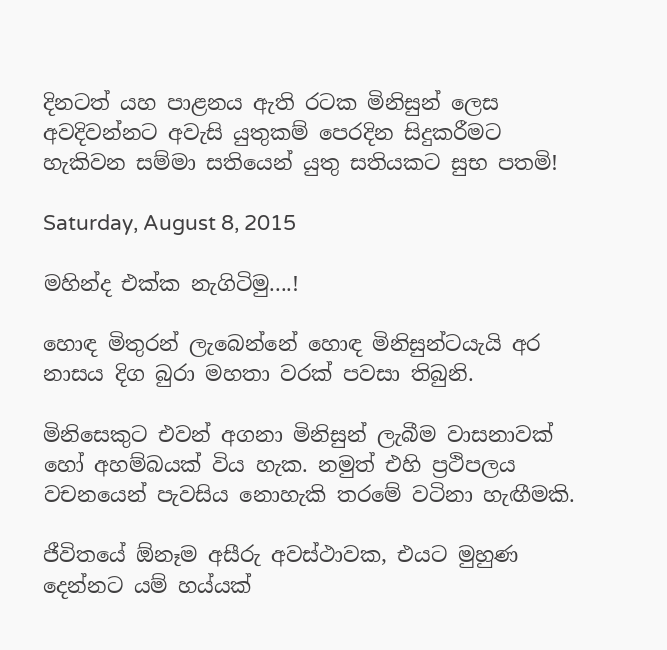දිනටත් යහ පාළනය ඇති රටක මිනිසුන් ලෙස අවදිවන්නට අවැසි යුතුකම් පෙරදින සිදුකරීමට හැකිවන සම්මා සතියෙන් යුතු සතියකට සුභ පතමි!

Saturday, August 8, 2015

මහින්ද එක්ක නැගිටිමු....!

හොඳ මිතුරන් ලැබෙන්නේ හොඳ මිනිසුන්ටයැයි අර නාසය දිග බුරා මහතා වරක් පවසා තිබුනි.

මිනිසෙකුට එවන් අගනා මිනිසුන් ලැබීම වාසනාවක් හෝ අහම්බයක් විය හැක. නමුත් එහි ප්‍රථිපලය වචනයෙන් පැවසිය නොහැකි තරමේ වටිනා හැඟීමකි.

ජීවිතයේ ඕනෑම අසීරු අවස්ථාවක, එයට මුහුණ දෙන්නට යම් හය්යක්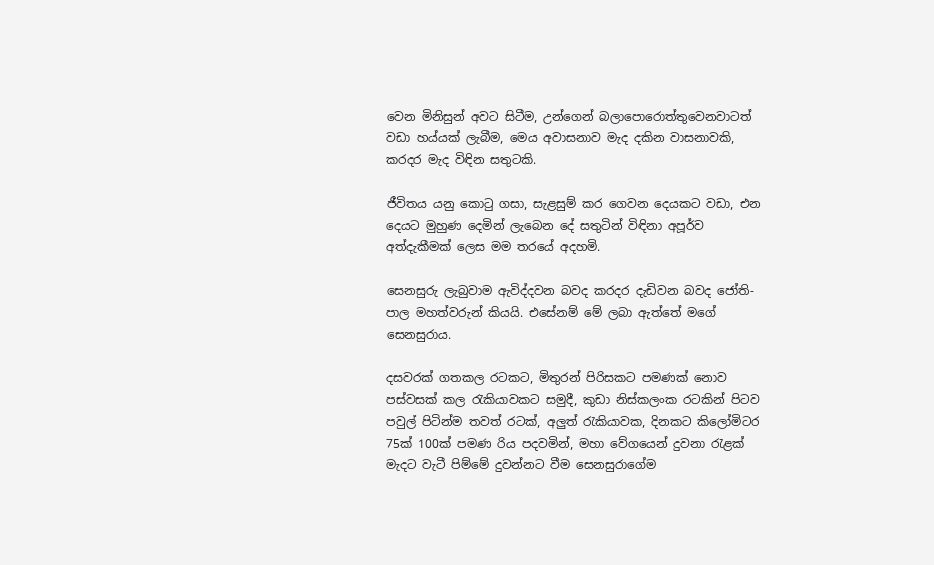වෙන මිනිසුන් අවට සිටීම, උන්ගෙන් බලාපොරොත්තුවෙනවාටත් වඩා හය්යක් ලැබීම, මෙය අවාසනාව මැද දකින වාසනාවකි, කරදර මැද විඳින සතුටකි.

ජීවිතය යනු කොටු ගසා, සැළසුම් කර ගෙවන දෙයකට වඩා, එන දෙයට මුහුණ දෙමින් ලැබෙන දේ සතුටින් විඳිනා අපූර්ව අත්දැකීමක් ලෙස මම තරයේ අදහමි.

සෙනසුරු ලැබුවාම ඇවිද්දවන බවද කරදර දැඩිවන බවද ජෝති-පාල මහත්වරුන් කියයි. එසේනම් මේ ලබා ඇත්තේ මගේ සෙනසුරාය.

දසවරක් ගතකල රටකට, මිතුරන් පිරිසකට පමණක් නොව පස්වසක් කල රැකියාවකට සමුදී, කුඩා නිස්කලංක රටකින් පිටව පවුල් පිටින්ම තවත් රටක්, අලුත් රැකියාවක, දිනකට කිලෝමිටර 75ක් 100ක් පමණ රිය පදවමින්, මහා වේගයෙන් දුවනා රැළක් මැදට වැටී පිම්මේ දුවන්නට වීම සෙනසුරාගේම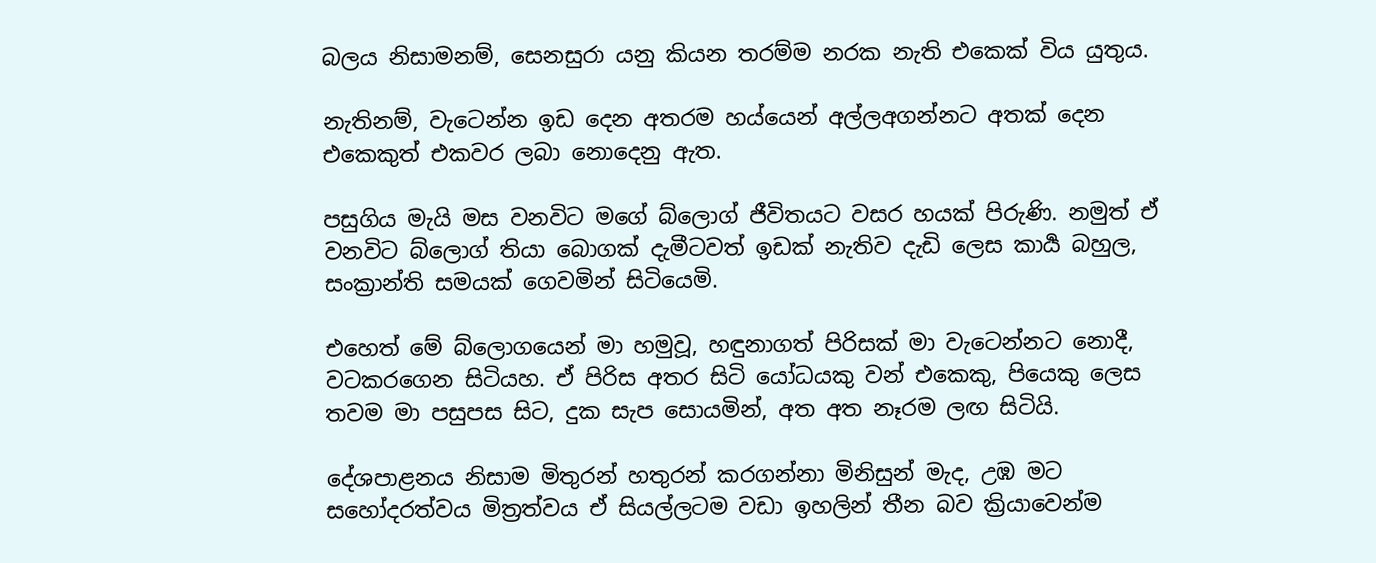බලය නිසාමනම්, සෙනසුරා යනු කියන තරම්ම නරක නැති එකෙක් විය යුතුය.

නැතිනම්, වැටෙන්න ඉඩ දෙන අතරම හය්යෙන් අල්ලඅගන්නට අතක් දෙන එකෙකුත් එකවර ලබා නොදෙනු ඇත.

පසුගිය මැයි මස වනවිට මගේ බ්ලොග් ජීවිතයට වසර හයක් පිරුණි. නමුත් ඒ වනවිට බ්ලොග් තියා බොගක් දැමීටවත් ඉඩක් නැතිව දැඩි ලෙස කාර්‍ය බහුල, සංක්‍රාන්ති සමයක් ගෙවමින් සිටියෙමි.

එහෙත් මේ බ්ලොගයෙන් මා හමුවූ, හඳුනාගත් පිරිසක් මා වැටෙන්නට නොදී, වටකරගෙන සිටියහ. ඒ පිරිස අතර සිටි යෝධයකු වන් එකෙකු, පියෙකු ලෙස තවම මා පසුපස සිට, දුක සැප සොයමින්, අත අත නෑරම ලඟ සිටියි.

දේශපාළනය නිසාම මිතුරන් හතුරන් කරගන්නා මිනිසුන් මැද, උඹ මට සහෝදරත්වය මිත්‍රත්වය ඒ සියල්ලටම වඩා ඉහලින් තීන බව ක්‍රියාවෙන්ම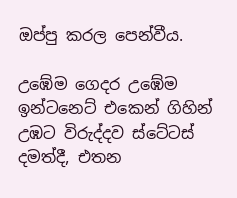ඔප්පු කරල පෙන්වීය.

උඹේම ගෙදර උඹේම ඉන්ටනෙට් එකෙන් ගිහින් උඹට විරුද්දව ස්ටේටස් දමත්දී, එතන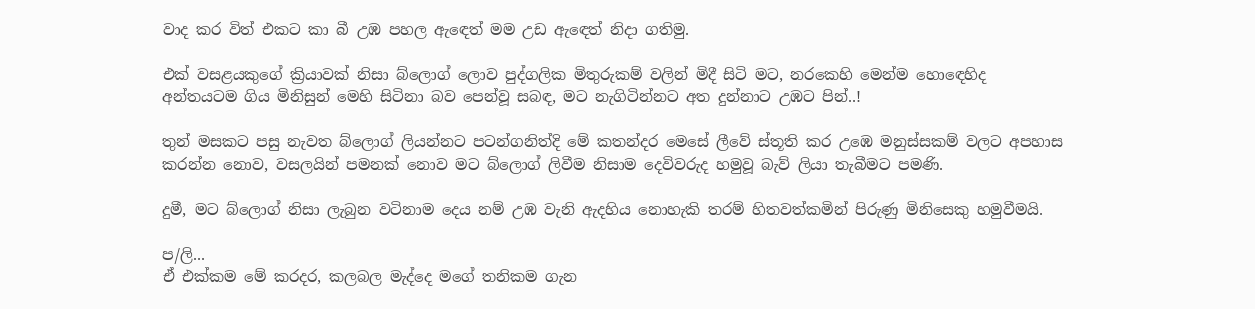වාද කර විත් එකට කා බී උඹ පහල ඇඳෙත් මම උඩ ඇඳෙත් නිදා ගතිමු.

එක් වසළයකුගේ ක්‍රියාවක් නිසා බ්ලොග් ලොව පුද්ගලික මිතුරුකම් වලින් මිදී සිටි මට, නරකෙහි මෙන්ම හොඳෙහිද අන්තයටම ගිය මිනිසුන් මෙහි සිටිනා බව පෙන්වූ සබඳ, මට නැගිටින්නට අත දුන්නාට උඹට පින්..!

තුන් මසකට පසු නැවත බ්ලොග් ලියන්නට පටන්ගනිත්දි මේ කතන්දර මෙසේ ලීවේ ස්තූති කර උඹෙ මනුස්සකම් වලට අපහාස කරන්න නොව, වසලයින් පමනක් නොව මට බ්ලොග් ලිවීම නිසාම දෙවිවරුද හමුවූ බැව් ලියා තැබීමට පමණි.

දුමී, මට බ්ලොග් නිසා ලැබුන වටිනාම දෙය නම් උඹ වැනි ඇදහිය නොහැකි තරම් හිතවත්කමින් පිරුණු මිනිසෙකු හමුවීමයි.

ප/ලි...
ඒ එක්කම මේ කරදර, කලබල මැද්දෙ මගේ තනිකම ගැන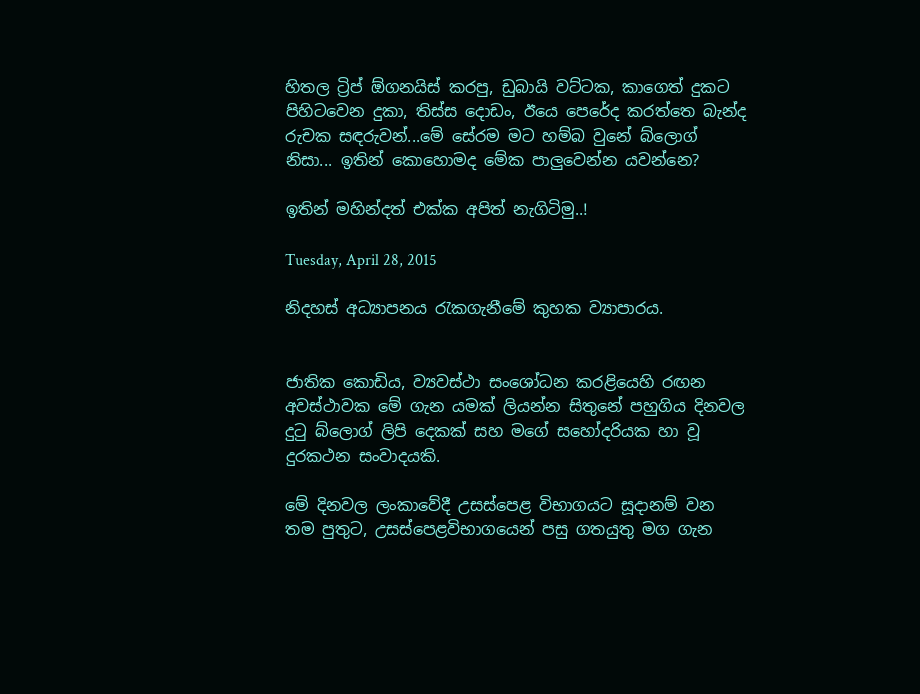හිතල ට්‍රිප් ඕගනයිස් කරපු, ඩුබායි වට්ටක, කාගෙත් දුකට පිහිටවෙන දුකා, තිස්ස දොඩං, ඊයෙ පෙරේද කරත්තෙ බැන්ද රුචක සඳරුවන්...මේ සේරම මට හම්බ වුනේ බ්ලොග් නිසා... ඉතින් කොහොමද මේක පාලුවෙන්න යවන්නෙ?

ඉතින් මහින්දත් එක්ක අපිත් නැගිටිමු..!

Tuesday, April 28, 2015

නිදහස් අධ්‍යාපනය රැකගැනීමේ කුහක ව්‍යාපාරය.


ජාතික කොඩිය, ව්‍යවස්ථා සංශෝධන කරළියෙහි රඟන අවස්ථාවක මේ ගැන යමක් ලියන්න සිතුනේ පහුගිය දිනවල දුටු බ්ලොග් ලිපි දෙකක් සහ මගේ සහෝදරියක හා වූ දුරකථන සංවාදයකි.

මේ දිනවල ලංකාවේදී උසස්පෙළ විභාගයට සූදානම් වන තම පුතුට, උසස්පෙළවිභාගයෙන් පසු ගතයුතු මග ගැන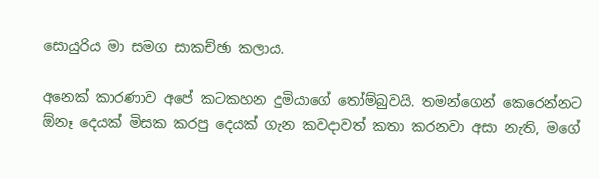සොයුරිය මා සමග සාකච්ඡා කලාය.

අනෙක් කාරණාව අපේ කටකහන දුමියාගේ තෝම්බුවයි. තමන්ගෙන් කෙරෙන්නට ඕනෑ දෙයක් මිසක කරපු දෙයක් ගැන කවදාවත් කතා කරනවා අසා නැති, මගේ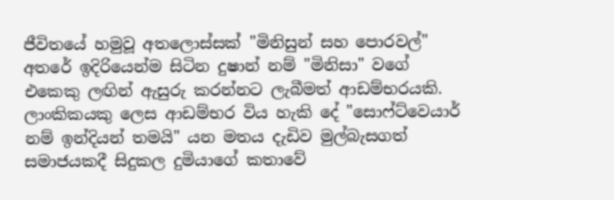ජීවිතයේ හමුවූ අතලොස්සක් "මිනිසුන් සහ පොරවල්" අතරේ ඉදිරියෙන්ම සිටින දුෂාන් නම් "මිනිසා" වගේ එකෙකු ලඟින් ඇසුරු කරන්නට ලැබීමත් ආඩම්භරයකි. ලාංකිකයකු ලෙස ආඩම්භර විය හැකි දේ "සොෆ්ට්වෙයාර් නම් ඉන්දියන් තමයි" යන මතය දැඩිව මුල්බැසගත් සමාජයකදී සිදුකල දුමියාගේ කතාවේ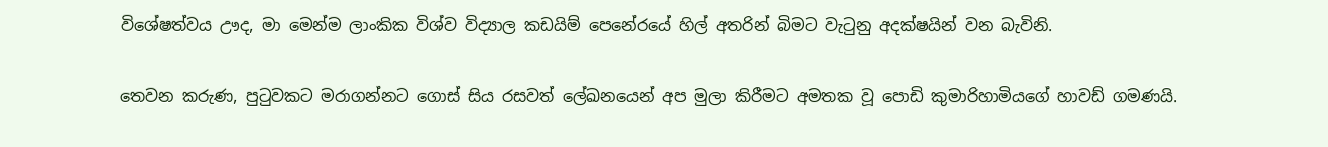විශේෂත්වය ඌද, මා මෙන්ම ලාංකික විශ්ව විද්‍යාල කඩයිම් පෙනේරයේ හිල් අතරින් බිමට වැටුනු අදක්ෂයින් වන බැවිනි.

තෙවන කරුණ, පුටුවකට මරාගන්නට ගොස් සිය රසවත් ලේඛනයෙන් අප මුලා කිරීමට අමතක වූ පොඩි කුමාරිහාමියගේ හාවඩ් ගමණයි.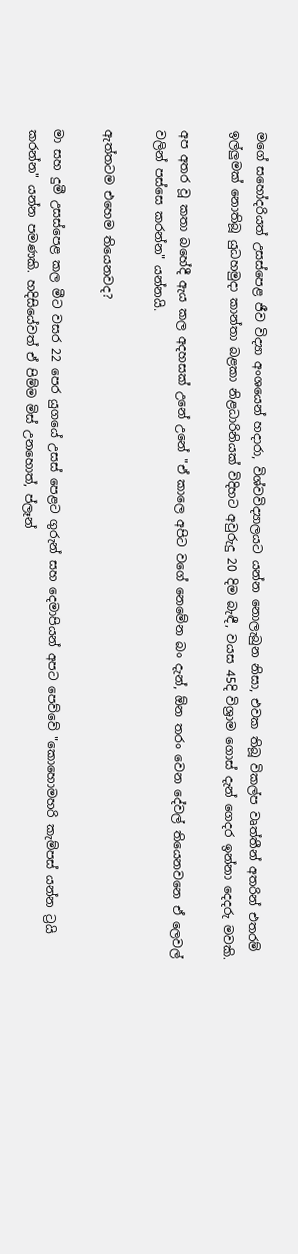මගේ සහෝදරියත් උසස්පෙළ ජීව විද්‍යා අංශයෙන් හදාරා, විශ්වවිද්‍යාලයට යන්න නොලැබුන නිසා, එවක තිබූ විකල්ප වෘත්තීන් අතරින් එතරම් ඉල්ලුමක් නොතිබූ යුධහමුදා කාන්තා බළකා නිළධාරිනියක් විදිහට අවුරුදු 20 දිම බැඳී, වයස 45දි විශ්‍රාම ගොස් දැන් ගෙදර ඉන්නා දෙදරු මවකි.

අප අතර වූ කතා බහේදී ඇය කල අදහසක් උනේ උනේ "ඒ කාලෙ අපිට වගේ නෙමේන බං දැන්, ඕන තරං වෙන දේවල් තියෙනවනෙ ඒ ලෙවල් වලින් පස්සෙ කරන්න" යන්නයි.

ඇත්තටම එහෙම තියෙනවද?

මා සහ දුමී උසස්පෙළ කල මීට වසර 22 පෙර යුගයේ උසස් පෙළට ගුරුන් සහ දෙමාපියන් අපට පෙව්වේ "කොහොමහරි කැම්පස් යන්න ට්‍රයි කරන්න" යන්න පමණකි. හදිසියේවත් ඒ පිම්ම මිස් උනහොත්, ප්ලෑන්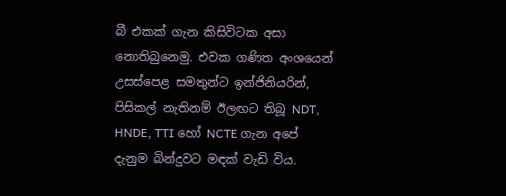බී එකක් ගැන කිසිවිටක අසා නොතිබුනෙමු. එවක ගණිත අංශයෙන් උසස්පෙළ සමතුන්ට ඉන්ජිනියරින්, පිසිකල් නැතිනම් ඊලඟට තිබූ NDT, HNDE, TTI හෝ NCTE ගැන අපේ දැනුම බින්දුවට මඳක් වැඩි විය.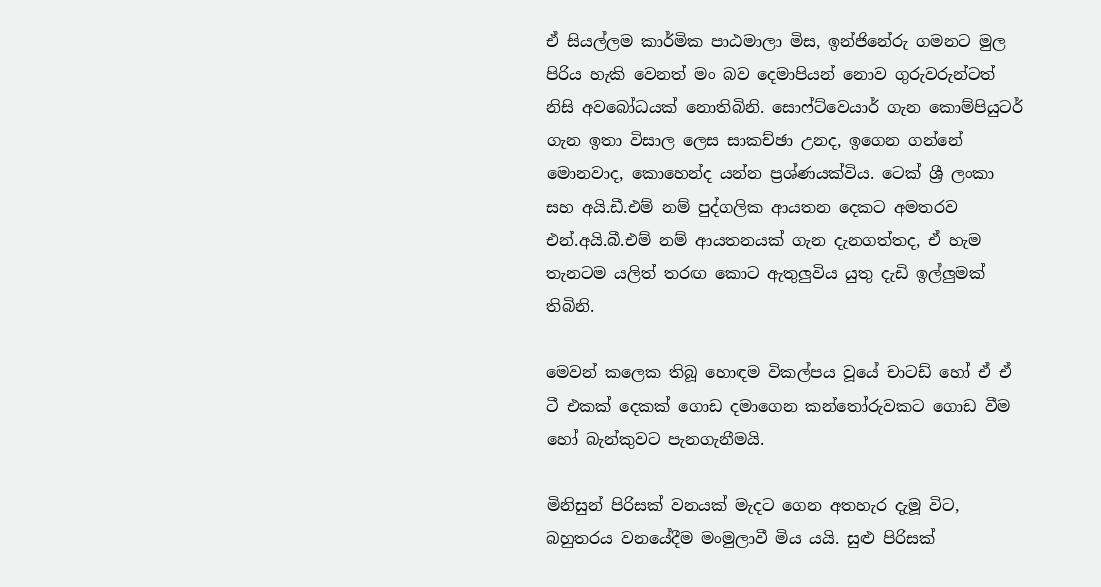ඒ සියල්ලම කාර්මික පාඨමාලා මිස, ඉන්ජිනේරු ගමනට මුල පිරිය හැකි වෙනත් මං බව දෙමාපියන් නොව ගුරුවරුන්ටත් නිසි අවබෝධයක් නොතිබිනි. සොෆ්ට්වෙයාර් ගැන කොම්පියුටර් ගැන ඉතා විසාල ලෙස සාකච්ඡා උනද, ඉගෙන ගන්නේ මොනවාද, කොහෙන්ද යන්න ප්‍රශ්ණයක්විය. ටෙක් ශ්‍රී ලංකා සහ අයි.ඩී.එම් නම් පුද්ගලික ආයතන දෙකට අමතරව එන්.අයි.බී.එම් නම් ආයතනයක් ගැන දැනගත්තද, ඒ හැම තැනටම යලිත් තරඟ කොට ඇතුලුවිය යුතු දැඩි ඉල්ලුමක් තිබිනි.

මෙවන් කලෙක තිබූ හොඳම විකල්පය වූයේ චාටඩ් හෝ ඒ ඒ ටී එකක් දෙකක් ගොඩ දමාගෙන කන්තෝරුවකට ගොඩ වීම හෝ බැන්කුවට පැනගැනීමයි.

මිනිසුන් පිරිසක් වනයක් මැදට ගෙන අතහැර දැමූ විට, බහුතරය වනයේදීම මංමුලාවී මිය යයි. සුළු පිරිසක්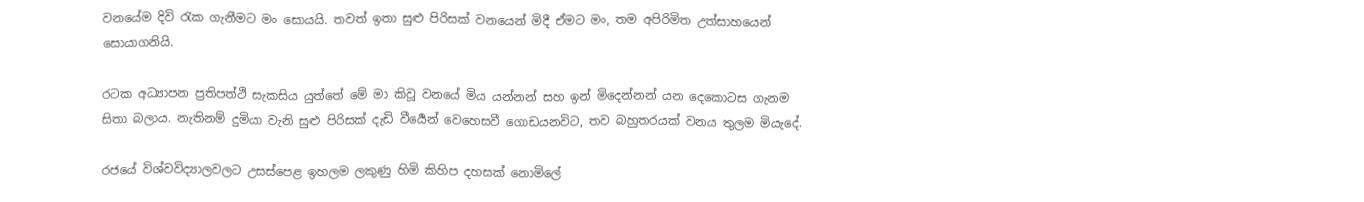වනයේම දිවි රැක ගැනීමට මං සොයයි. තවත් ඉතා සුළු පිරිසක් වනයෙන් මිදී ඒමට මං, තම අපිරිමිත උත්සාහයෙන් සොයාගනියි.

රටක අධ්‍යාපන ප්‍රතිපත්ථි සැකසිය යුත්තේ මේ මා කිවූ වනයේ මිය යන්නන් සහ ඉන් මිදෙන්නන් යන දෙකොටස ගැනම සිතා බලාය. නැතිනම් දුමියා වැනි සුළු පිරිසක් දැඩි වීර්‍යෙන් වෙහෙසවී ගොඩයනවිට, තව බහුතරයක් වනය තුලම මියැදේ.

රජයේ විශ්වවිද්‍යාලවලට උසස්පෙළ ඉහලම ලකුණු හිමි කිහිප දහසක් නොමිලේ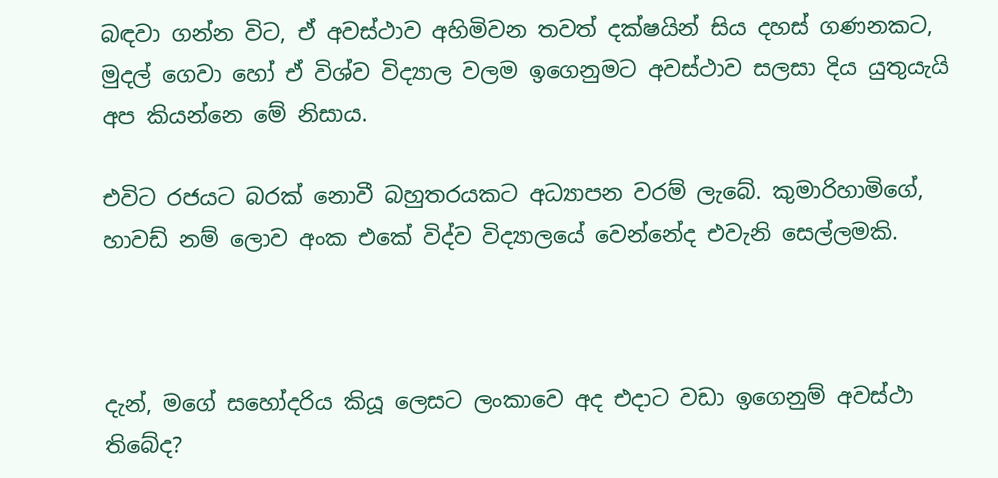බඳවා ගන්න විට, ඒ අවස්ථාව අහිමිවන තවත් දක්ෂයින් සිය දහස් ගණනකට, මුදල් ගෙවා හෝ ඒ විශ්ව විද්‍යාල වලම ඉගෙනුමට අවස්ථාව සලසා දිය යුතුයැයි අප කියන්නෙ මේ නිසාය.

එවිට රජයට බරක් නොවී බහුතරයකට අධ්‍යාපන වරම් ලැබේ. කුමාරිහාමිගේ, හාවඩ් නම් ලොව අංක එකේ විද්ව විද්‍යාලයේ වෙන්නේද එවැනි සෙල්ලමකි.



දැන්, මගේ සහෝදරිය කියූ ලෙසට ලංකාවෙ අද එදාට වඩා ඉගෙනුම් අවස්ථා තිබේද?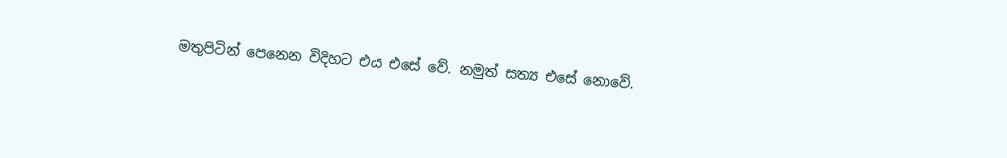මතුපිටින් පෙනෙන විදිහට එය එසේ වේ. නමුත් සත්‍ය එසේ නොවේ.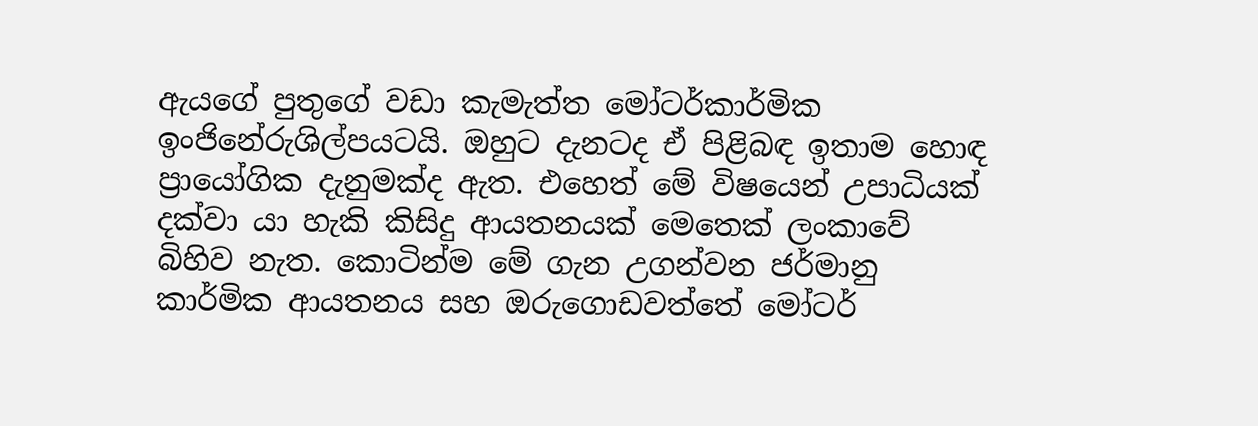ඇයගේ පුතුගේ වඩා කැමැත්ත මෝටර්කාර්මික ඉංජිනේරුශිල්පයටයි. ඔහුට දැනටද ඒ පිළිබඳ ඉතාම හොඳ ප්‍රායෝගික දැනුමක්ද ඇත. එහෙත් මේ විෂයෙන් උපාධියක් දක්වා යා හැකි කිසිදු ආයතනයක් මෙතෙක් ලංකාවේ බිහිව නැත. කොටින්ම මේ ගැන උගන්වන ජර්මානු කාර්මික ආයතනය සහ ඔරුගොඩවත්තේ මෝටර්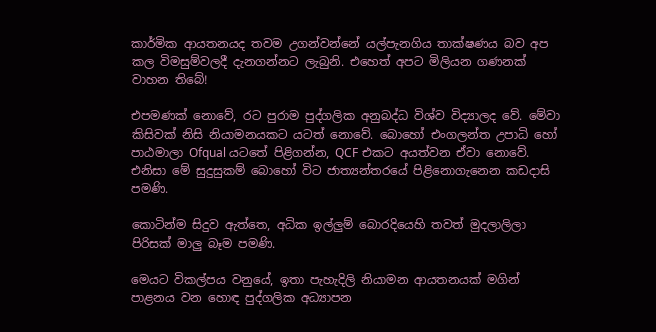කාර්මික ආයතනයද තවම උගන්වන්නේ යල්පැනගිය තාක්ෂණය බව අප කල විමසුම්වලදී දැනගන්නට ලැබුනි. එහෙත් අපට මිලියන ගණනක් වාහන තිබේ!

එපමණක් නොවේ, රට පුරාම පුද්ගලික අනුබද්ධ විශ්ව විද්‍යාලද වේ. මේවා කිසිවක් නිසි නියාමනයකට යටත් නොවේ. බොහෝ එංගලන්ත උපාධි හෝ පාඨමාලා Ofqual යටතේ පිළිගන්න, QCF එකට අයත්වන ඒවා නොවේ. එනිසා මේ සුදුසුකම් බොහෝ විට ජාත්‍යන්තරයේ පිළිනොගැනෙන කඩදාසි පමණි.

කොටින්ම සිදුව ඇත්තෙ, අධික ඉල්ලුම් බොරදියෙහි තවත් මුදලාලිලා පිරිසක් මාලු බෑම පමණි.

මෙයට විකල්පය වනුයේ, ඉතා පැහැදිලි නියාමන ආයතනයක් මගින් පාළනය වන හොඳ පුද්ගලික අධ්‍යාපන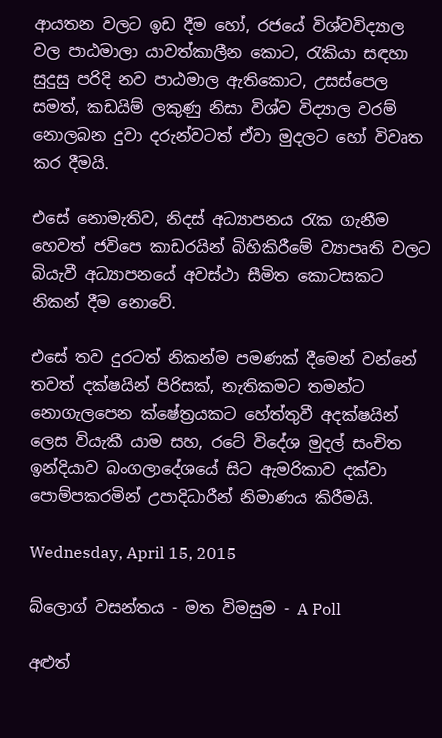ආයතන වලට ඉඩ දීම හෝ, රජයේ විශ්වවිද්‍යාල වල පාඨමාලා යාවත්කාලීන කොට, රැකියා සඳහා සුදුසු පරිදි නව පාඨමාල ඇතිකොට, උසස්පෙල සමත්, කඩයිම් ලකුණු නිසා විශ්ව විද්‍යාල වරම් නොලබන දුවා දරුන්වටත් ඒවා මුදලට හෝ විවෘත කර දීමයි.

එසේ නොමැතිව, නිදස් අධ්‍යාපනය රැක ගැනීම හෙවත් ජවිපෙ කාඩරයින් බිහිකිරීමේ ව්‍යාපෘති වලට බියැවී අධ්‍යාපනයේ අවස්ථා සීමිත කොටසකට නිකන් දීම නොවේ.

එසේ තව දුරටත් නිකන්ම පමණක් දීමෙන් වන්නේ තවත් දක්ෂයින් පිරිසක්, නැතිකමට තමන්ට නොගැලපෙන ක්ෂේත්‍රයකට හේත්තුවී අදක්ෂයින් ලෙස වියැකී යාම සහ, රටේ විදේශ මුදල් සංචිත ඉන්දියාව බංගලාදේශයේ සිට ඇමරිකාව දක්වා පොම්පකරමින් උපාදිධාරීන් නිමාණය කිරීමයි.

Wednesday, April 15, 2015

බ්ලොග් වසන්තය - මත විමසුම - A Poll

අළුත්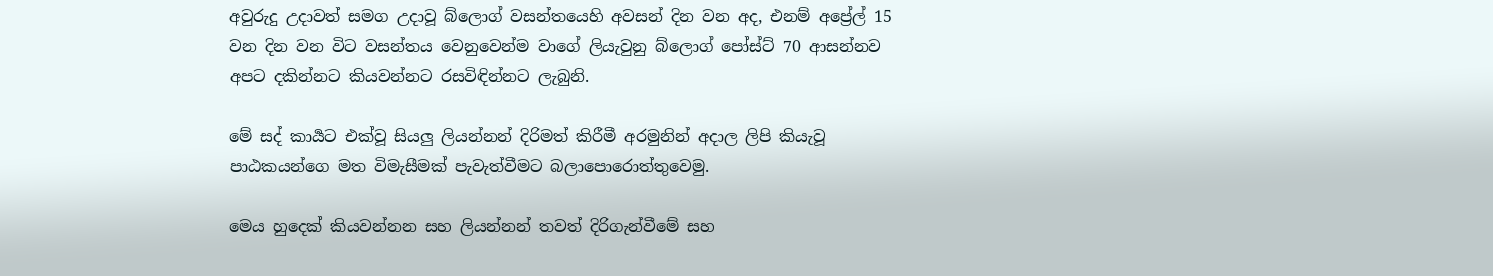අවුරුදු උදාවත් සමග උදාවූ බ්ලොග් වසන්තයෙහි අවසන් දින වන අද, එනම් අප්‍රේල් 15 වන දින වන විට වසන්තය වෙනුවෙන්ම වාගේ ලියැවුනු බ්ලොග් පෝස්ට් 70 ආසන්නව අපට දකින්නට කියවන්නට රසවිඳින්නට ලැබුනි.

මේ සද් කාර්‍යට එක්වූ සියලු ලියන්නන් දිරිමත් කිරීමී අරමුනින් අදාල ලිපි කියැවූ පාඨකයන්ගෙ මත විමැසීමක් පැවැත්වීමට බලාපොරොත්තුවෙමු.

මෙය හුදෙක් කියවන්නන සහ ලියන්නන් තවත් දිරිගැන්වීමේ සහ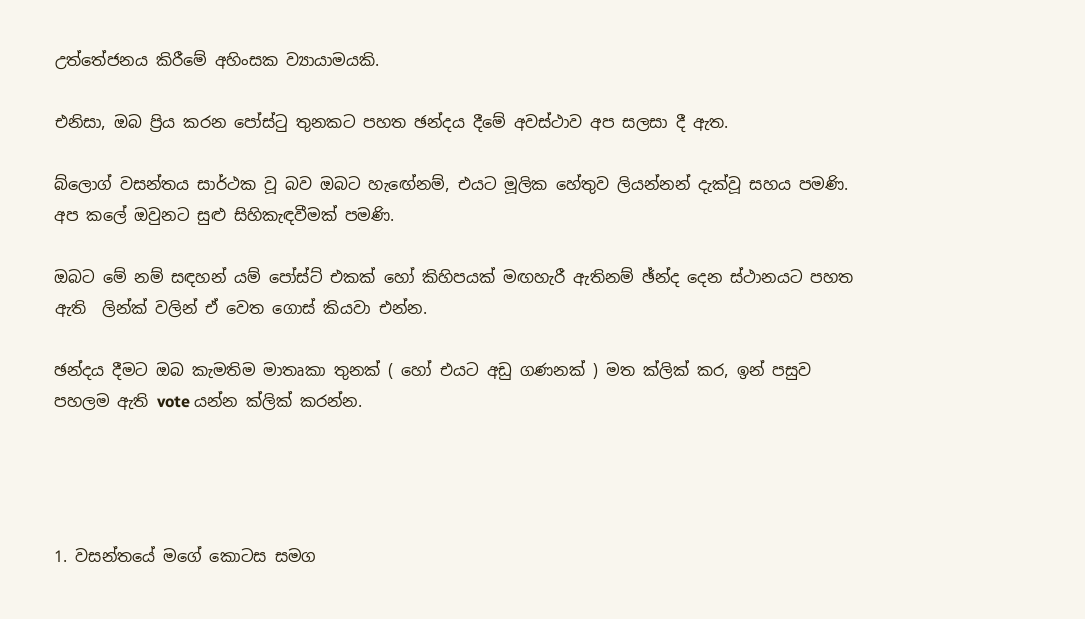උත්තේජනය කිරීමේ අහිංසක ව්‍යායාමයකි.

එනිසා, ඔබ ප්‍රිය කරන පෝස්ටු තුනකට පහත ඡන්දය දීමේ අවස්ථාව අප සලසා දී ඇත.

බ්ලොග් වසන්තය සාර්ථක වූ බව ඔබට හැඟේනම්, එයට මූලික හේතුව ලියන්නන් දැක්වූ සහය පමණි. අප කලේ ඔවුනට සුළු සිහිකැඳවීමක් පමණි.

ඔබට මේ නම් සඳහන් යම් පෝස්ට් එකක් හෝ කිහිපයක් මඟහැරී ඇතිනම් ඡ්න්ද දෙන ස්ථානයට පහත ඇති  ලින්ක් වලින් ඒ වෙත ගොස් කියවා එන්න.

ඡන්දය දීමට ඔබ කැමතිම මාතෘකා තුනක් ( හෝ එයට අඩු ගණනක් ) මත ක්ලික් කර, ඉන් පසුව පහලම ඇති vote යන්න ක්ලික් කරන්න.




1. වසන්තයේ මගේ කොටස සමග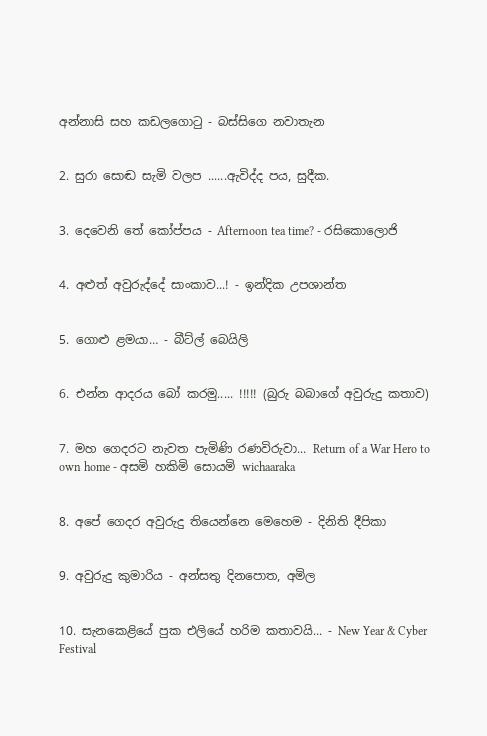අන්නාසි සහ කඩලගොටු - බස්සිගෙ නවාතැන


2. සුරා සොඬ සැමි වලප ......ඇවිද්ද පය, සුදීක.


3. දෙවෙනි තේ කෝප්පය - Afternoon tea time? - රසිකොලොජි


4. අළුත් අවුරුද්දේ සාංකාව...! - ඉන්දික උපශාන්ත


5. ගොළු ළමයා… - බීට්ල් බෙයිලි


6. එන්න ආදරය බෝ කරමු..... !!!!! (බුරු බබාගේ අවුරුදු කතාව)


7. මහ ගෙදරට නැවත පැමිණි රණවිරුවා... Return of a War Hero to own home - අසමි හකිමි සොයමි wichaaraka


8. අපේ ගෙදර අවුරුදු තියෙන්නෙ මෙහෙම - දිනිති දීපිකා


9. අවුරුදු කුමාරිය - අන්සතු දිනපොත, අමිල


10. සැනකෙළියේ පුක එලියේ හරිම කතාවයි... - New Year & Cyber Festival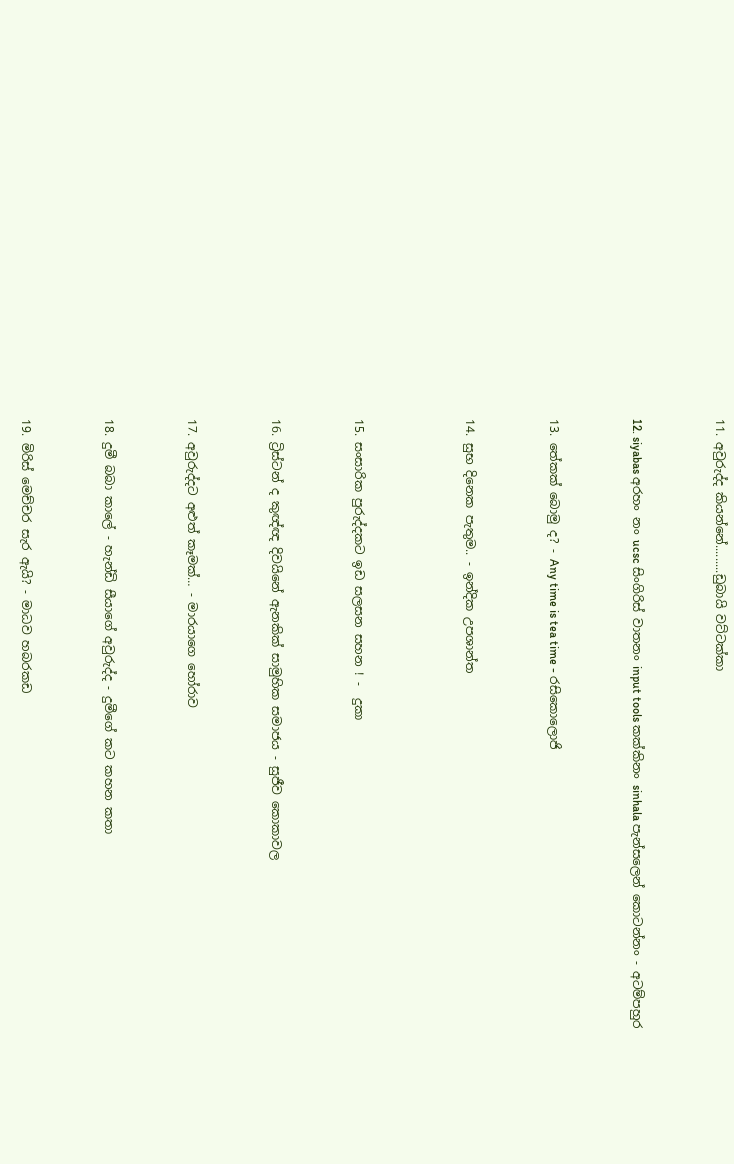11. අවුරුද්ද කියන්නේ.........ඩුබායි වට්ටක්කා


12. siyabas අරහං නං ucsc සිංගිරිස් වාතනං input tools කක්කිනං sinhala පැන්සලෙන් කොටන්නං - අටම්පහුර


13. තේකක් බොමු ද? - Any time is tea time - රසිකොලොජි


14. සුභ දිනෙක පැතුම.. - ඉන්දික උපශාන්ත



15. සංසාරික පුරුද්දකට ඉඩ සලසන සහන ! -  දුකා


16. ට්‍රිස්ටන් ද කුඥ්ඥ දිවයිනේ ඇනකික් සාමුහික සමාජය - සුජීව කොකාවල


17. අවුරුද්දට අළුත් කෑමක්… - මාරයාගෙ හෝරාව


18. දුමී බබා කාලේ - හැන්ඩි සීයාගේ අවුරුද්ද - දුමීගේ කට කහන කතා


19. මිරිස් මෙච්චර සැර ඇයි? - මාධව හබරකඩ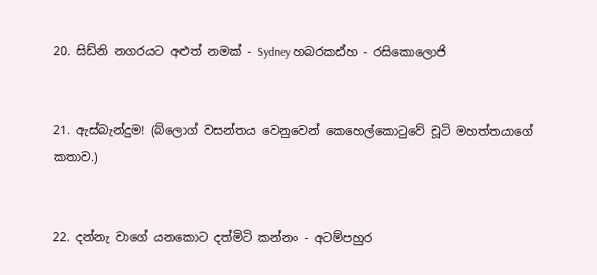20. සිඩ්නි නගරයට අළුත් නමක් - Sydney හබරකඪ්හ - රසිකොලොජි


21. ඇස්බැන්දුම! (බ්ලොග් වසන්තය වෙනුවෙන් කෙහෙල්කොටුවේ චූටි මහත්තයාගේ කතාව.)


22. දන්නැ වාගේ යනකොට දත්මිටි කන්නං - අටම්පහුර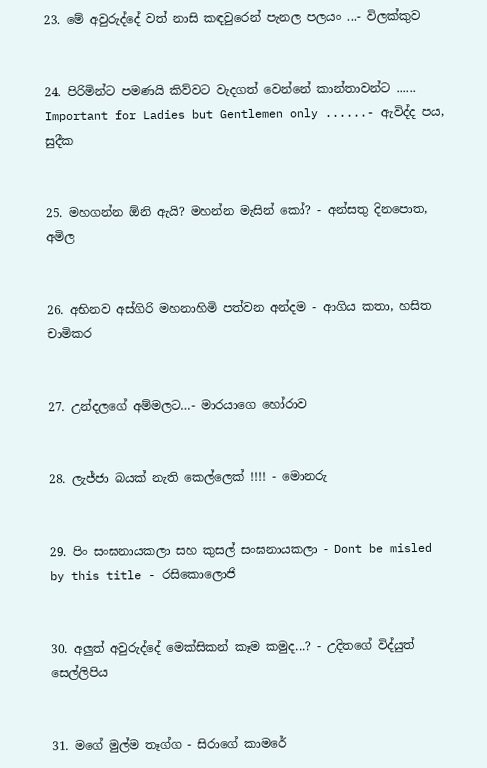23. මේ අවුරුද්දේ වත් නාසි කඳවුරෙන් පැනල පලයං ...- විලක්කුව


24. පිරිමින්ට පමණයි කිව්වට වැදගත් වෙන්නේ කාන්තාවන්ට ...... Important for Ladies but Gentlemen only ......- ඇවිද්ද පය, සුදීක


25. මහගන්න ඕනි ඇයි? මහන්න මැසින් කෝ? - අන්සතු දිනපොත, අමිල


26. අභිනව අස්ගිරි මහනාහිමි පත්වන අන්දම - ආගිය කතා, හසිත චාමිකර


27. උන්දලගේ අම්මලට…- මාරයාගෙ හෝරාව


28. ලැජ්ජා බයක් නැති කෙල්ලෙක් !!!! - මොනරු


29. පිං සංඝනායකලා සහ කුසල් සංඝනායකලා - Dont be misled by this title - රසිකොලොජි


30. අලුත් අවුරුද්දේ මෙක්සිකන් කෑම කමුද...? - උදිතගේ විද්යුත් සෙල්ලිපිය


31. මගේ මුල්ම තෑග්ග - සිරාගේ කාමරේ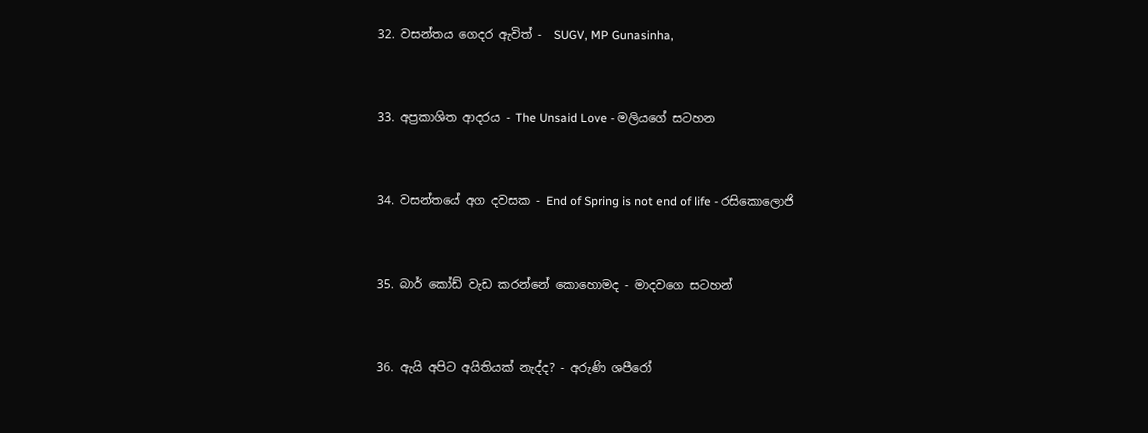32. වසන්තය ගෙදර ඇවිත් -  SUGV, MP Gunasinha,


33. අප්‍රකාශිත ආදරය - The Unsaid Love - මලියගේ සටහන


34. වසන්තයේ අග දවසක - End of Spring is not end of life - රසිකොලොජි


35. බාර් කෝඩ් වැඩ කරන්නේ කොහොමද - මාදවගෙ සටහන්


36. ඇයි අපිට අයිතියක් නැද්ද? - අරුණි ශපීරෝ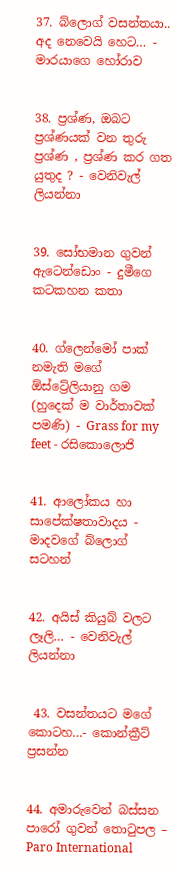37. බ්ලොග් වසන්තයා.. අද නෙවෙයි හෙට… - මාරයාගෙ හෝරාව


38. ප්‍රශ්ණ, ඔබට ප්‍රශ්ණයක් වන තුරු ප්‍රශ්ණ , ප්‍රශ්ණ කර ගත යුතුද ? - වෙනිවැල් ලියන්නා


39. සෝභමාන ගුවන් ඇටෙන්ඩොං - දුමීගෙ කටකහන කතා


40. ග්ලෙන්මෝ පාක් නමැති මගේ ඕස්ට්‍රේලියානු ගම (හුදෙක් ම වාර්තාවක් පමණි) - Grass for my feet - රසිකොලොජි


41. ආලෝකය හා සාපේක්ෂතාවාදය - මාදවගේ බ්ලොග් සටහන්


42. අයිස් කියුබ් වලට ලෑලි… - වෙනිවැල් ලියන්නා


 43. වසන්තයට මගේ කොටහ…- කොන්ක්‍රීට් ප්‍රසන්න


44. අමාරුවෙන් බස්සන පාරෝ ගුවන් තොටුපල – Paro International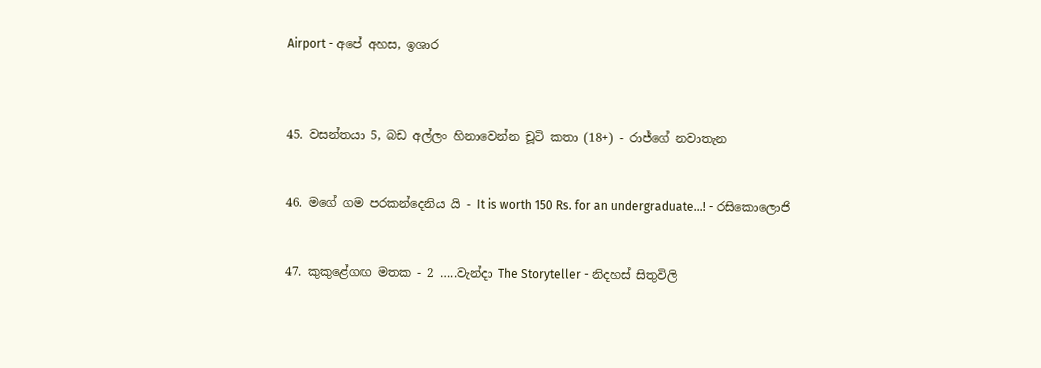Airport - අපේ අහස, ඉශාර



45. වසන්තයා 5, බඩ අල්ලං හිනාවෙන්න චූටි කතා (18+) - රාජ්ගේ නවාතැන


46. මගේ ගම පරකන්දෙනිය යි - It is worth 150 Rs. for an undergraduate...! - රසිකොලොජි


47. කුකුළේගඟ මතක - 2 …..වැන්දා The Storyteller - නිදහස් සිතුවිලි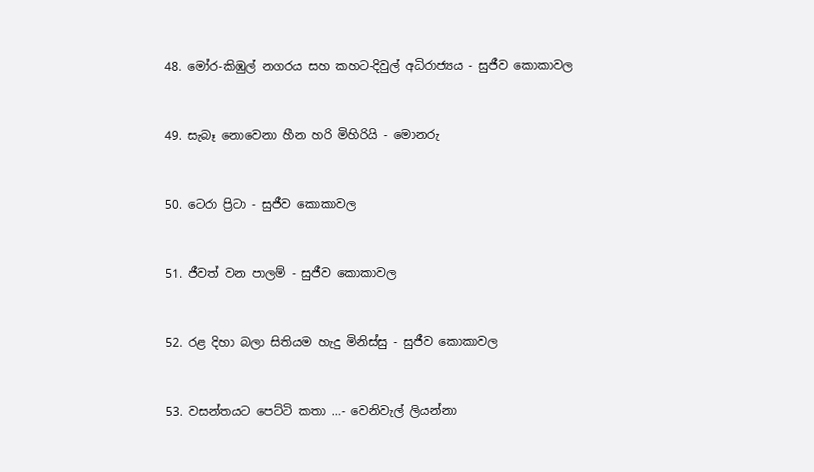48. මෝර-කිඹුල් නගරය සහ කහට-දිවුල් අධිරාජ්‍යය - සුජීව කොකාවල


49. සැබෑ නොවෙනා හීන හරි මිහිරියි - මොනරු


50. ටෙරා ප්‍රිටා - සුජීව කොකාවල


51. ජීවත් වන පාලම් - සුජීව කොකාවල


52. රළ දිහා බලා සිතියම හැදු මිනිස්සු - සුජීව කොකාවල


53. වසන්තයට පෙට්ටි කතා …- වෙනිවැල් ලියන්නා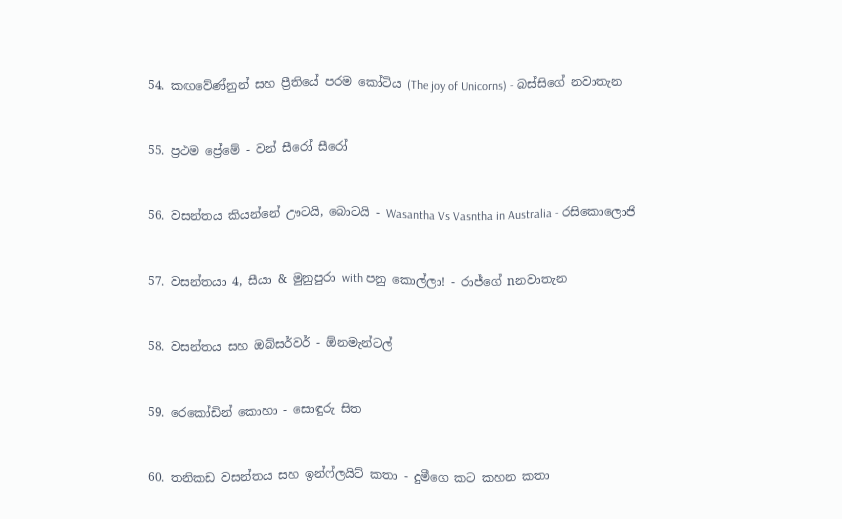54. කඟවේණ්නුන් සහ ප්‍රීතියේ පරම කෝටිය (The joy of Unicorns) - බස්සිගේ නවාතැන


55. ප්‍රථම ප්‍රේමේ - වන් සීරෝ සීරෝ


56. වසන්තය කියන්නේ ඌටයි, බොටයි - Wasantha Vs Vasntha in Australia - රසිකොලොජි


57. වසන්තයා 4, සීයා & මුනුපුරා with පනු කොල්ලා! - රාජ්ගේ nනවාතැන


58. වසන්තය සහ ඔබ්සර්වර් - ඕනමැන්ටල්


59. රෙ‍කෝඩින් කොහා - සොඳුරු සිත


60. තනිකඩ වසන්තය සහ ඉන්ෆ්ලයිට් කතා - දුමීගෙ කට කහන කතා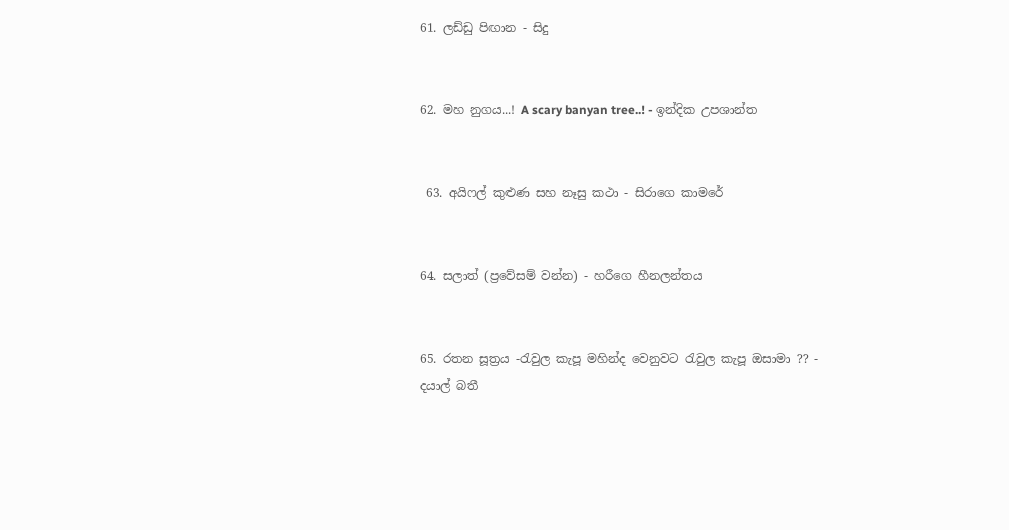61. ලඩ්ඩු පිඟාන - සිදු


62. මහ නුගය...! A scary banyan tree..! - ඉන්දික උපශාන්ත


 63. අයිෆල් කුළුණ සහ නෑසු කථා - සිරාගෙ කාමරේ


64. සලාත් (ප්‍රවේසම් වන්න) - හරීගෙ හීනලන්තය


65. රතන සූත්‍රය -රැවුල කැපූ මහින්ද වෙනුවට රැවුල කැපූ ඔසාමා ?? - දයාල් බතී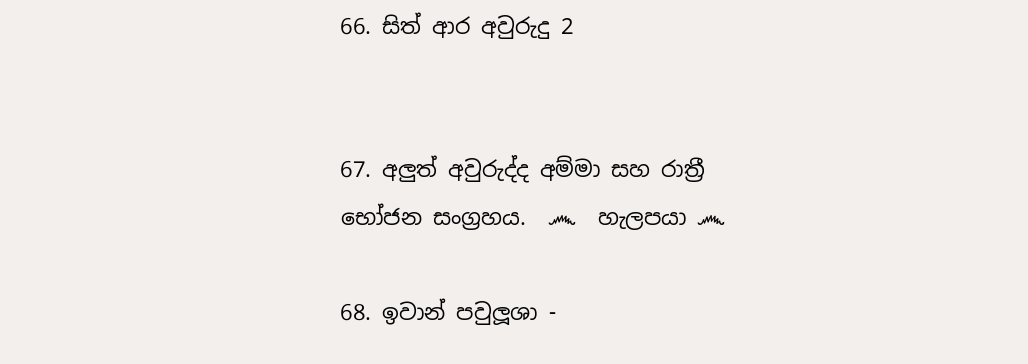66. සිත් ආර අවුරුදු 2


67. අලුත් අවුරුද්ද අම්මා සහ රාත්‍රී භෝජන සංග්‍රහය.  ෴  හැලපයා ෴

68. ඉවාන් පවුලූශා -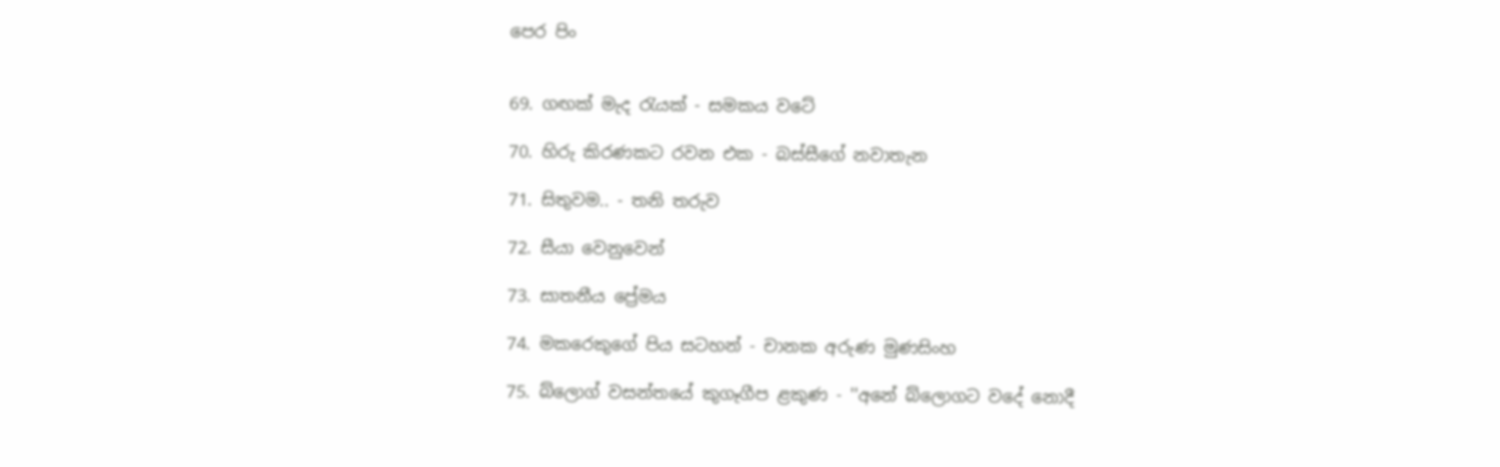පෙර පිං


69. ගඟක් මැද රැයක් - සමකය වටේ

70. හිරු කිරණකට රවන එක - බස්සීගේ නවාතැන

71. සිතුවම.. - තනි තරුව

72. සීයා වෙනුවෙන්

73. සාතනීය ප්‍රේමය

74. මකරෙකුගේ පිය සටහන් - චානක අරුණ මුණසිංහ

75. බ්ලොග් වසන්තයේ කුගෑගීප ළකුණ - ''අනේ බ්ලොගට වදේ නොදී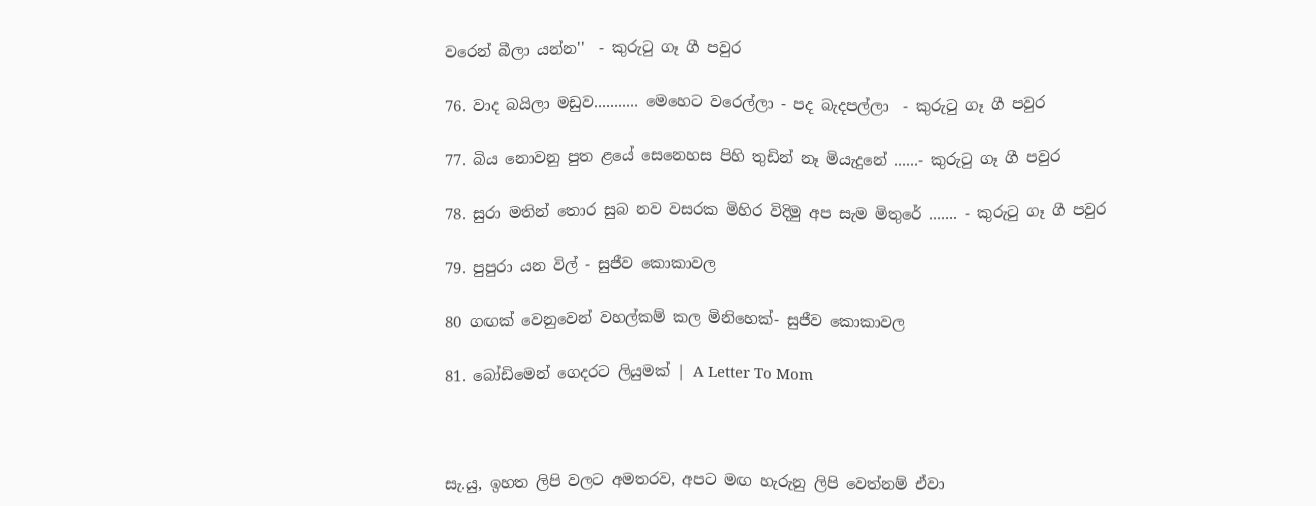වරෙන් බීලා යන්න''  - කුරුටු ගෑ ගී පවුර

76. වාද බයිලා මඩුව........... මෙහෙට වරෙල්ලා - පද බැදපල්ලා  - කුරුටු ගෑ ගී පවුර

77. බිය නොවනු පුත ළයේ සෙනෙහස පිහි තුඩින් නෑ මියැදුනේ ......- කුරුටු ගෑ ගී පවුර

78. සුරා මතින් තොර සුබ නව වසරක මිහිර විදිමු අප සැම මිතුරේ ....... - කුරුටු ගෑ ගී පවුර

79. පුපුරා යන විල් - සුජීව කොකාවල

80 ගඟක් වෙනුවෙන් වහල්කම් කල මිනිහෙක්- සුජීව කොකාවල

81. බෝඩිමෙන් ගෙදරට ලියුමක් | A Letter To Mom



සැ.යු, ඉහත ලිපි වලට අමතරව, අපට මඟ හැරුනු ලිපි වෙත්නම් ඒවා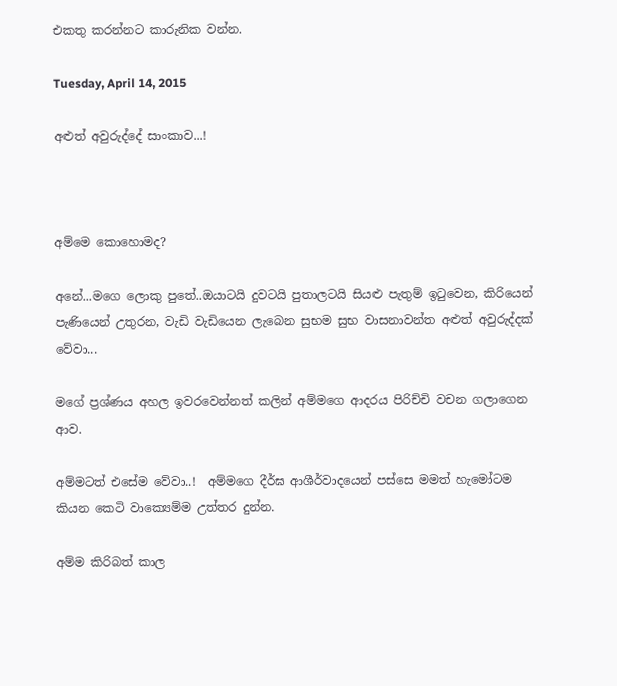එකතු කරන්නට කාරුනික වන්න.

Tuesday, April 14, 2015

අළුත් අවුරුද්දේ සාංකාව...!



අම්මෙ කොහොමද?

අනේ...මගෙ ලොකු පුතේ..ඔයාටයි දුවටයි පුතාලටයි සියළු පැතුම් ඉටුවෙන, කිරියෙන් පැණියෙන් උතුරන, වැඩි වැඩියෙන ලැබෙන සුභම සුභ වාසනාවන්ත අළුත් අවුරුද්දක් වේවා...

මගේ ප්‍රශ්ණය අහල ඉවරවෙන්නත් කලින් අම්මගෙ ආදරය පිරිච්චි වචන ගලාගෙන ආව.

අම්මටත් එසේම වේවා..!  අම්මගෙ දීර්ඝ ආශීර්වාදයෙන් පස්සෙ මමත් හැමෝටම කියන කෙටි වාක්‍යෙම්ම උත්තර දුන්න.

අම්ම කිරිබත් කාල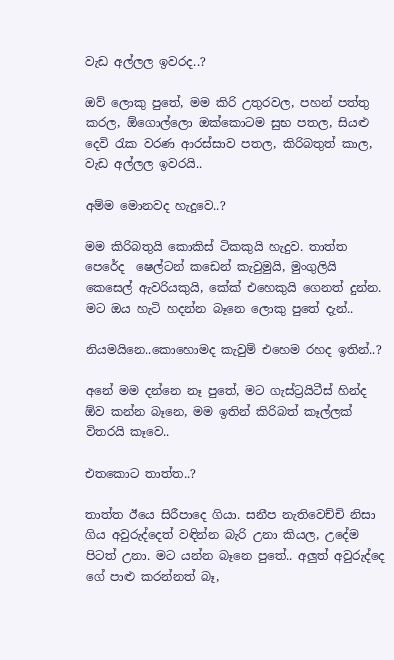වැඩ අල්ලල ඉවරද..?

ඔව් ලොකු පුතේ, මම කිරි උතුරවල, පහන් පත්තු කරල, ඕගොල්ලො ඔක්කොටම සුභ පතල, සියළු දෙවි රැක වරණ ආරස්සාව පතල, කිරිබතුත් කාල, වැඩ අල්ලල ඉවරයි..

අම්ම මොනවද හැදුවෙ..?

මම කිරිබතුයි කොකිස් ටිකකුයි හැදුව. තාත්ත පෙරේද  ෂෙල්ටන් කඩෙන් කැවුමුයි, මුංගුලියි කෙසෙල් ඇවරියකුයි, කේක් එහෙකුයි ගෙනත් දුන්න. මට ඔය හැටි හදන්න බෑනෙ ලොකු පුතේ දැන්..

නියමයිනෙ..කොහොමද කැවුම් එහෙම රහද ඉතින්..?

අනේ මම දන්නෙ නෑ පුතේ, මට ගැස්ට්‍රයිටීස් හින්ද ඕව කන්න බෑනෙ, මම ඉතින් කිරිබත් කෑල්ලක් විතරයි කෑවෙ..

එතකොට තාත්ත..?

තාත්ත ඊයෙ සිරීපාදෙ ගියා. සනීප නැතිවෙච්චි නිසා ගිය අවුරුද්දෙත් වඳින්න බැරි උනා කියල, උදේම පිටත් උනා. මට යන්න බෑනෙ පුතේ.. අලුත් අවුරුද්දෙ ගේ පාළු කරන්නත් බෑ,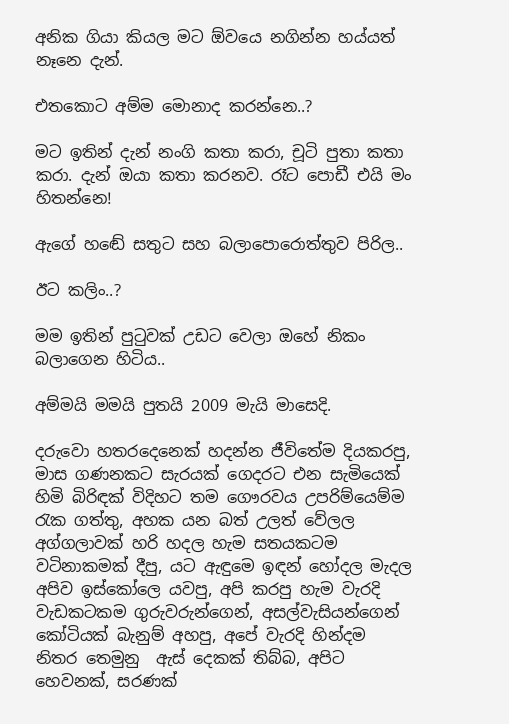අනික ගියා කියල මට ඕවයෙ නගින්න හය්යත් නෑනෙ දැන්.

එතකොට අම්ම මොනාද කරන්නෙ..?

මට ඉතින් දැන් නංගි කතා කරා, චූටි පුතා කතා කරා. දැන් ඔයා කතා කරනව. රෑට පොඩී එයි මං හිතන්නෙ!

ඇගේ හඬේ සතුට සහ බලාපොරොත්තුව පිරිල..

ඊට කලිං..?

මම ඉතින් පුටුවක් උඩට වෙලා ඔහේ නිකං බලාගෙන හිටිය..

අම්මයි මමයි පුතයි 2009 මැයි මාසෙදි.

දරුවො හතරදෙනෙක් හදන්න ජීවිතේම දියකරපු, මාස ගණනකට සැරයක් ගෙදරට එන සැමියෙක් හිමි බිරිඳක් විදිහට තම ගෞරවය උපරිම්යෙම්ම රැක ගත්තු, අහක යන බත් උලත් වේලල අග්ගලාවක් හරි හදල හැම සතයකටම වටිනාකමක් දීපු, යට ඇඳුමෙ ඉඳන් හෝදල මැදල අපිව ඉස්කෝලෙ යවපු, අපි කරපු හැම වැරදි වැඩකටකම ගුරුවරුන්ගෙන්, අසල්වැසියන්ගෙන් කෝටියක් බැනුම් අහපු, අපේ වැරදි හින්දම  නිතර තෙමුනු  ඇස් දෙකක් තිබ්බ, අපිට හෙවනක්, සරණක්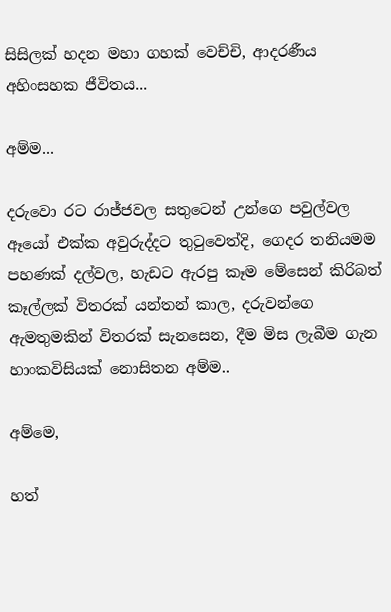සිසිලක් හදන මහා ගහක් වෙච්චි, ආදරණීය අහිංසහක ජීවිතය...

අම්ම...

දරුවො රට රාජ්ජවල සතුටෙන් උන්ගෙ පවුල්වල ඈයෝ එක්ක අවුරුද්දට තුටුවෙත්දි, ගෙදර තනියමම පහණක් දල්වල, හැඩට ඇරපු කෑම මේසෙන් කිරිබත් කෑල්ලක් විතරක් යන්තන් කාල, දරුවන්ගෙ ඇමතුමකින් විතරක් සැනසෙන, දීම මිස ලැබීම ගැන හාංකවිසියක් නොසිතන අම්ම..

අම්මෙ,

හත්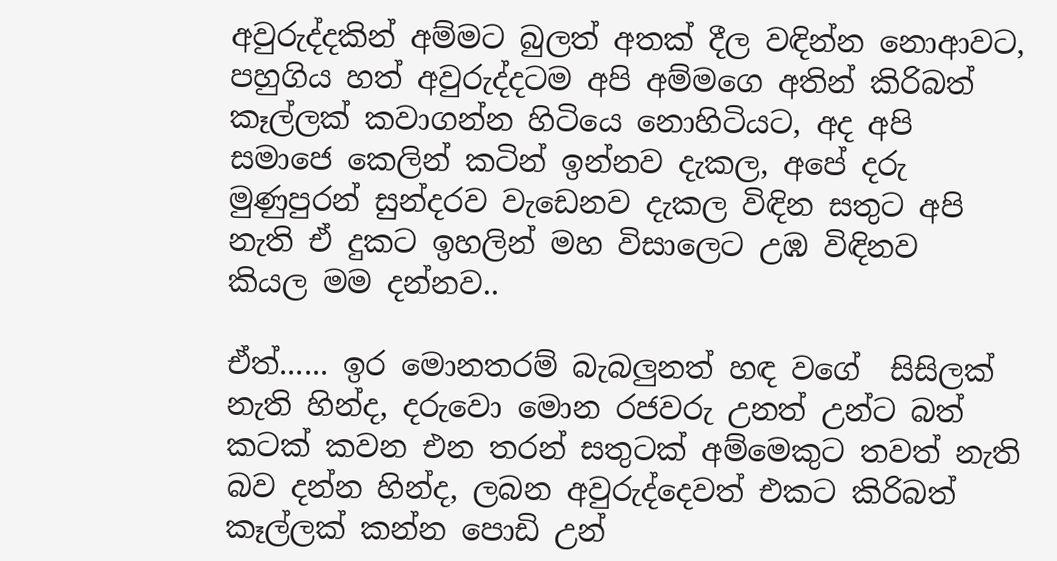අවුරුද්දකින් අම්මට බුලත් අතක් දීල වඳින්න නොආවට, පහුගිය හත් අවුරුද්දටම අපි අම්මගෙ අතින් කිරිබත් කෑල්ලක් කවාගන්න හිටියෙ නොහිටියට, අද අපි සමාජෙ කෙලින් කටින් ඉන්නව දැකල, අපේ දරු මුණුපුරන් සුන්දරව වැඩෙනව දැකල විඳින සතුට අපි නැති ඒ දුකට ඉහලින් මහ විසාලෙට උඹ විඳිනව  කියල මම දන්නව..

ඒත්...... ඉර මොනතරම් බැබලුනත් හඳ වගේ  සිසිලක් නැති හින්ද, දරුවො මොන රජවරු උනත් උන්ට බත් කටක් කවන එන තරන් සතුටක් අම්මෙකුට තවත් නැති බව දන්න හින්ද, ලබන අවුරුද්දෙවත් එකට කිරිබත් කෑල්ලක් කන්න පොඩි උන්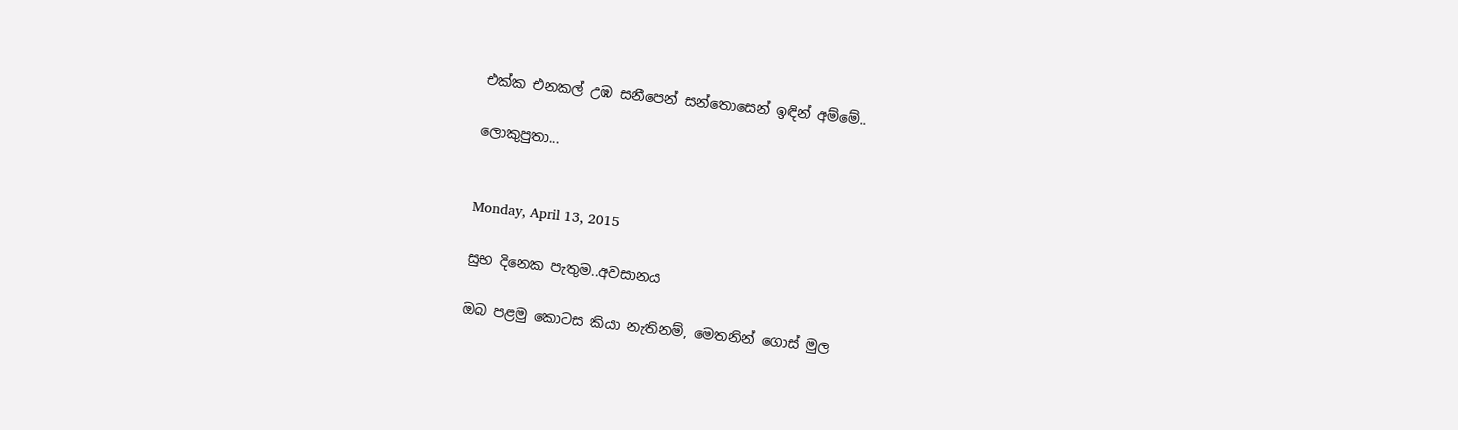එක්ක එනකල් උඹ සනීපෙන් සන්තොසෙන් ඉඳින් අම්මේ..

ලොකුපුතා...


Monday, April 13, 2015

සුභ දිනෙක පැතුම..අවසානය

ඔබ පළමු කොටස කියා නැතිනම්, මෙතනින් ගොස් මුල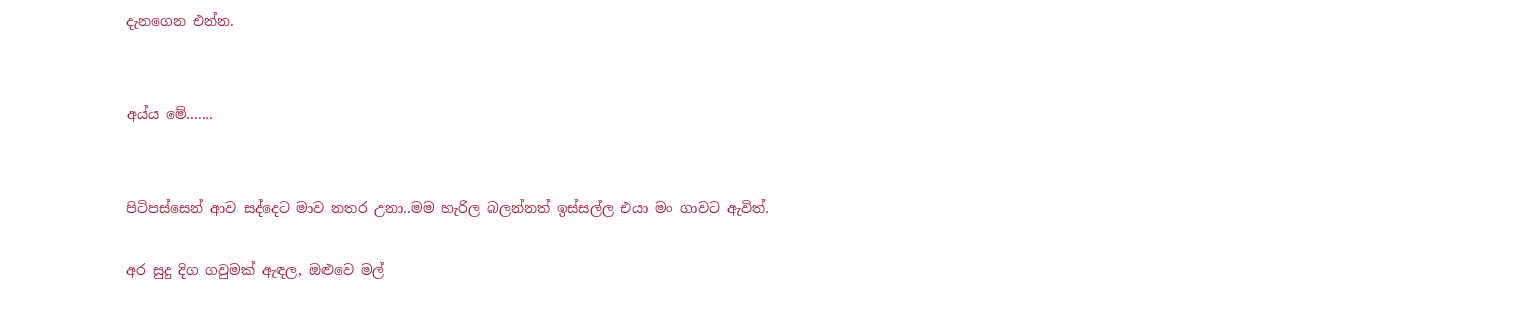දැනගෙන එන්න.


අය්ය මේ.......


පිටිපස්සෙන් ආව සද්දෙට මාව නතර උනා..මම හැරිල බලන්නත් ඉස්සල්ල එයා මං ගාවට ඇවිත්.

අර සුදු දිග ගවුමක් ඇඳල, ඔළුවෙ මල්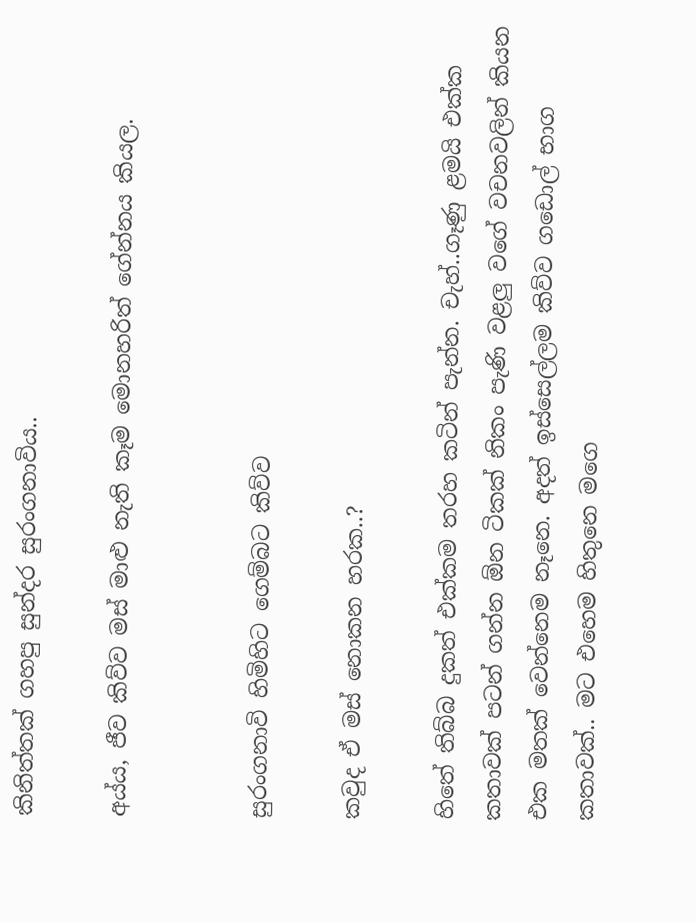කිනිත්තක් ගහපු සුන්දර සුරංගනාවිය..

අය්ය, ජීව කිව්ව මස් මාළු නැති කෑම මොනහරිත් ගේන්නය කියල.


සුරංගනාවි හිමිහිට ගෙම්බට කිව්ව

කවුද ඒ මස් නොකන හරක..?

හිතේ තිබ්බ දුකත් එක්කම තරහ කටින් පැන්න. චැහ්..ගෑණු ළමයි එක්ක කතාවක් පටන් ගන්න ඕන ටිකක් නිකං පැණි වළලු වගේ වචනවලින් කියන එක මතක් වෙන්නෙම නෑනෙ. අදත් ඉස්සෙල්ලම කිව්ව ගඩොල් භාග කතාවක්.. මට එහෙම හිතුනෙ මගෙ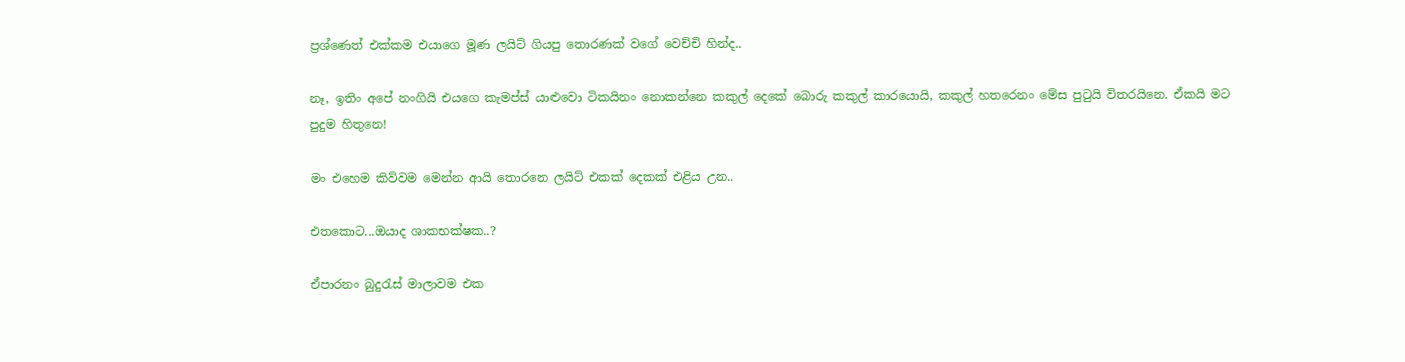ප්‍රශ්ණෙත් එක්කම එයාගෙ මූණ ලයිට් ගියපු තොරණක් වගේ වෙච්චි හින්ද..

නෑ, ඉතිං අපේ නංගියි එයගෙ කැමප්ස් යාළුවො ටිකයිනං නොකන්නෙ කකුල් දෙකේ බොරු කකුල් කාරයොයි, කකුල් හතරෙනං මේස පුටුයි විතරයිනෙ. ඒකයි මට පුදුම හිතුනෙ!

මං එහෙම කිව්වම මෙන්න ආයි තොරනෙ ලයිට් එකක් දෙකක් එළිය උන..

එතකොට...ඔයාද ශාකභක්ෂක..?

ඒපාරනං බුදුරැස් මාලාවම එක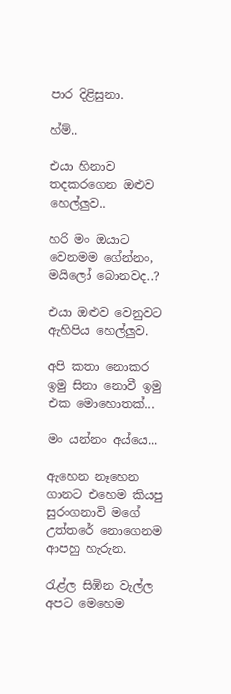පාර දිළිසුනා.

හ්ම්..

එයා හිනාව තදකරගෙන ඔළුව හෙල්ලුව..

හරි මං ඔයාට වෙනමම ගේන්නං, මයිලෝ බොනවද..?

එයා ඔළුව වෙනුවට ඇහිපිය හෙල්ලුව.

අපි කතා නොකර ඉමු සිනා නොවී ඉමු එක මොහොතක්...

මං යන්නං අය්යෙ...

ඇහෙන නෑහෙන ගානට එහෙම කියපු සුරංගනාවි මගේ උත්තරේ නොගෙනම ආපහු හැරුන.

රැළ්ල සිඹින වැල්ල අපට මෙහෙම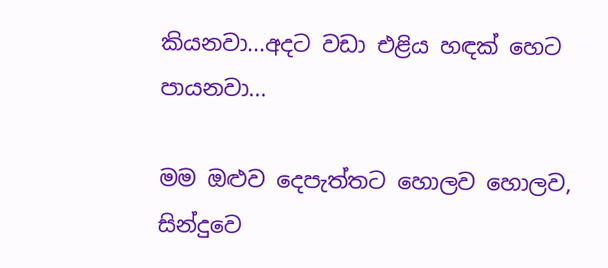කියනවා...අදට වඩා එළිය හඳක් හෙට පායනවා...

මම ඔළුව දෙපැත්තට හොලව හොලව, සින්දුවෙ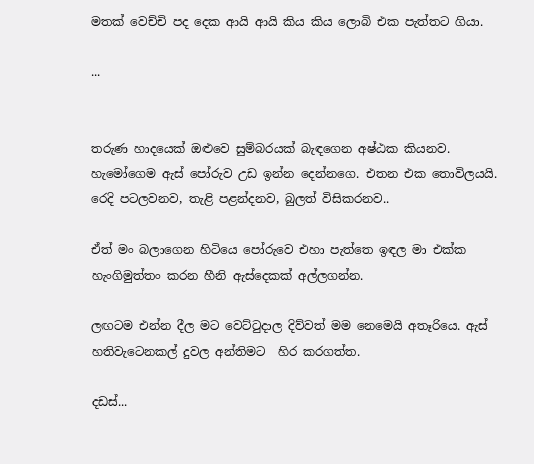මතක් වෙච්චි පද දෙක ආයි ආයි කිය කිය ලොබි එක පැත්තට ගියා.

...


තරුණ හාදයෙක් ඔළුවෙ සුම්බරයක් බැඳගෙන අෂ්ඨක කියනව. හැමෝගෙම ඇස් පෝරුව උඩ ඉන්න දෙන්නගෙ. එතන එක තොවිලයයි. රෙදි පටලවනව, තැළි පළන්දනව, බුලත් විසිකරනව..

ඒත් මං බලාගෙන හිටියෙ පෝරුවෙ එහා පැත්තෙ ඉඳල මා එක්ක හැංගිමුත්තං කරන හීනි ඇස්දෙකක් අල්ලගන්න.

ලඟටම එන්න දීල මට වෙට්ටුදාල දිව්වත් මම නෙමෙයි අතෑරියෙ. ඇස් හතිවැටෙනකල් දුවල අන්තිමට  හිර කරගත්ත.

දඩස්...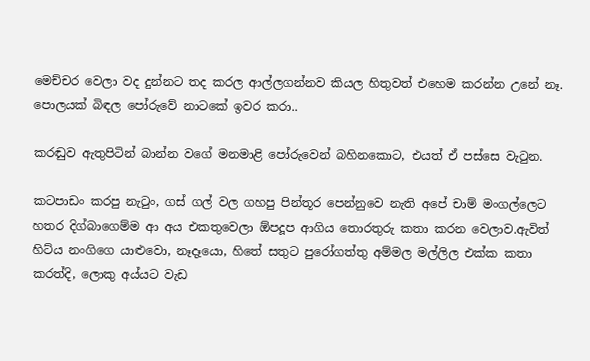මෙච්චර වෙලා වද දුන්නට තද කරල ආල්ලගන්නව කියල හිතුවත් එහෙම කරන්න උනේ නෑ. පොලයක් බිඳල පෝරුවේ නාටකේ ඉවර කරා..

කරඬුව ඇතුපිටින් බාන්න වගේ මනමාළි පෝරුවෙන් බහිනකොට, එයත් ඒ පස්සෙ වැටුන.

කටපාඩං කරපු නැටුං, ගස් ගල් වල ගහපු පින්තූර පෙන්නුවෙ නැති අපේ චාම් මංගල්ලෙට හතර දිග්බාගෙම්ම ආ අය එකතුවෙලා ඕපදූප ආගිය තොරතුරු කතා කරන වෙලාව.ඇවිත් හිට්ය නංගිගෙ යාළුවො, නෑදෑයො, හිතේ සතුට පුරෝගත්තු අම්මල මල්ලිල එක්ක කතා කරත්දි, ලොකු අය්යට වැඩ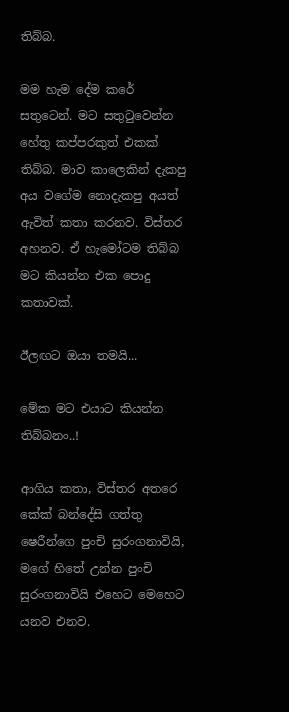තිබ්බ.

මම හැම දේම කරේ සතුටෙන්. මට සතුටුවෙන්න හේතු කප්පරකුත් එකක් තිබ්බ. මාව කාලෙකින් දැකපු අය වගේම නොදැකපු අයත් ඇවිත් කතා කරනව. විස්තර අහනව. ඒ හැමෝටම තිබ්බ මට කියන්න එක පොදු කතාවක්.

ඊලඟට ඔයා තමයි...

මේක මට එයාට කියන්න තිබ්බනං..!

ආගිය කතා, විස්තර අතරෙ කේක් බන්දේසි ගත්තු ෂෙරීන්ගෙ පුංචි සුරංගනාවියි, මගේ හිතේ උන්න පුංචි සුරංගනාවියි එහෙට මෙහෙට යනව එනව.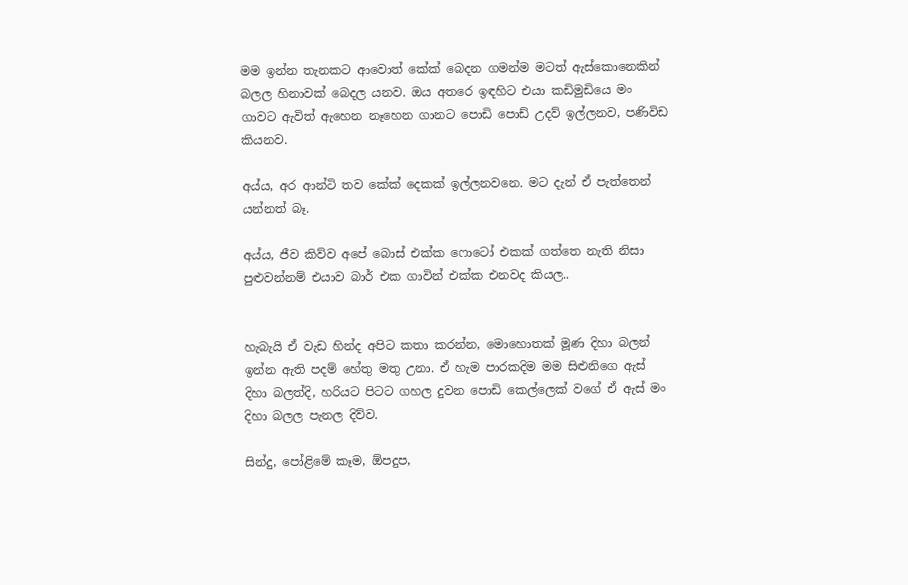මම ඉන්න තැනකට ආවොත් කේක් බෙදන ගමන්ම මටත් ඇස්කොනෙකින් බලල හිනාවක් බෙදල යනව. ඔය අතරෙ ඉඳහිට එයා කඩිමුඩියෙ මං ගාවට ඇවිත් ඇහෙන නෑහෙන ගානට පොඩි පොඩ් උදව් ඉල්ලනව, පණිවිඩ කියනව.

අය්ය, අර ආන්ටි තව කේක් දෙකක් ඉල්ලනවනෙ. මට දැන් ඒ පැත්තෙන් යන්නත් බෑ.

අය්ය, ජීව කිව්ව අපේ බොස් එක්ක ෆොටෝ එකක් ගත්තෙ නැති නිසා පුළුවන්නම් එයාව බාර් එක ගාවින් එක්ක එනවද කියල..


හැබැයි ඒ වැඩ හින්ද අපිට කතා කරන්න, මොහොතක් මූණ දිහා බලන් ඉන්න ඇති පදම් හේතු මතු උනා. ඒ හැම පාරකදිම මම සිළුනිගෙ ඇස් දිහා බලත්දි, හරියට පිටට ගහල දුවන පොඩි කෙල්ලෙක් වගේ ඒ ඇස් මං දිහා බලල පැනල දිව්ව.

සින්දු, පෝළිමේ කෑම, ඕපදුප,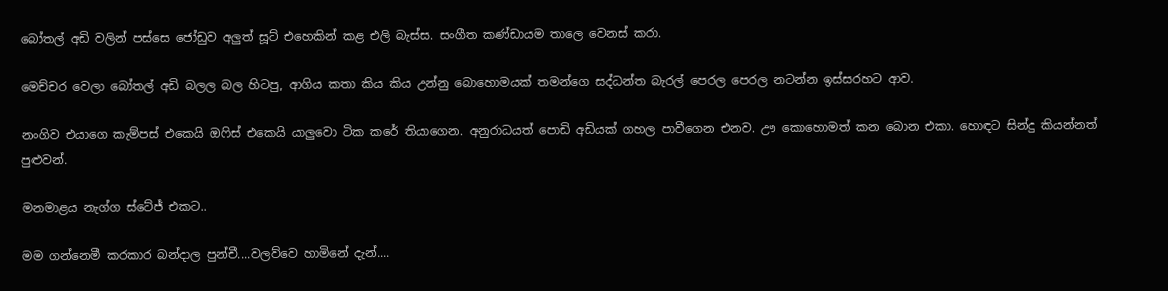බෝතල් අඩි වලින් පස්සෙ ජෝඩුව අලුත් සූට් එහෙකින් කළ එලි බැස්ස. සංගීත කණ්ඩායම තාලෙ වෙනස් කරා.

මෙච්චර වෙලා බෝතල් අඩි බලල බල හිටපු, ආගිය කතා කිය කිය උන්නු බොහොමයක් තමන්ගෙ සද්ධන්ත බැරල් පෙරල පෙරල නටන්න ඉස්සරහට ආව.

නංගිව එයාගෙ කැම්පස් එකෙයි ඔෆිස් එකෙයි යාලුවො ටික කරේ තියාගෙන. අනුරාධයත් පොඩි අඩියක් ගහල පාවීගෙන එනව. ඌ කොහොමත් කන බොන එකා. හොඳට සින්දු කියන්නත් පුළුවන්.

මනමාළය නැග්ග ස්ටේජ් එකට..

මම ගන්නෙමී කරකාර බන්දාල පුන්චී....වලව්වෙ හාමිනේ දැන්....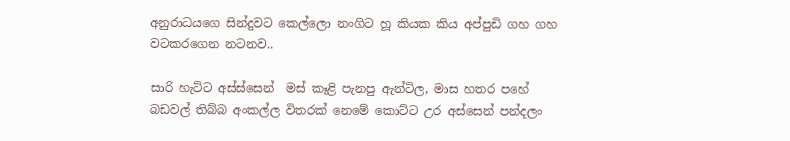අනුරාධයගෙ සින්දුවට කෙල්ලො නංගිට හූ කියක කිය අප්පුඩි ගහ ගහ වටකරගෙන නටනව..

සාරි හැට්ට අස්ස්සෙන්  මස් කෑළි පැනපු ඇන්ටිල, මාස හතර පහේ බඩවල් තිබ්බ අංකල්ල විතරක් නෙමේ කොට්ට උර අස්සෙන් පන්දලං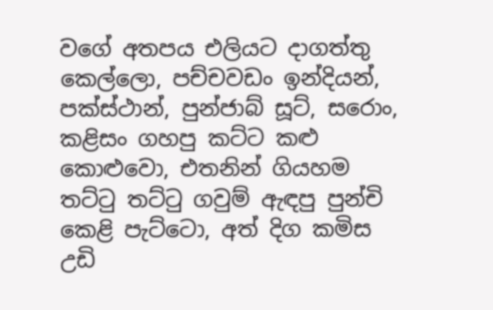වගේ අතපය එලියට දාගත්තු කෙල්ලො, පච්චවඩං ඉන්දියන්, පක්ස්ථාන්, පුන්ජාබ් සූට්, සරොං, කළිසං ගහපු කට්ට කළු කොළුවො, එතනින් ගියහම තට්ටු තට්ටු ගවුම් ඇඳපු පුන්චි කෙළි පැට්ටො, අත් දිග කමිස උඩි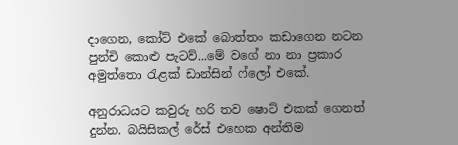දාගෙන, කෝට් එකේ බොත්තං කඩාගෙන නටන පුන්චි කොළු පැටව්...මේ වගේ නා නා ප්‍රකාර අමුත්තො රැළක් ඩාන්සින් ෆ්ලෝ එකේ.

අනුරාධයට කවුරු හරි තව ෂොට් එකක් ගෙනත් දුන්න. බයිසිකල් රේස් එහෙක අන්තිම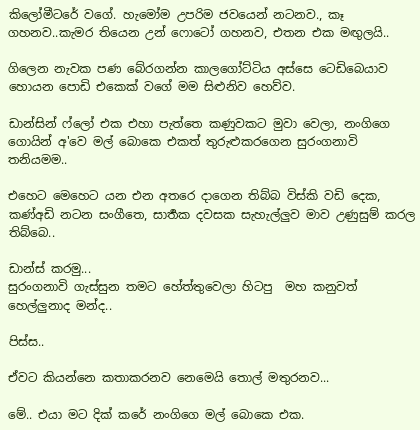කිලෝමීටරේ වගේ. හැමෝම උපරිම ජවයෙන් නටනව., කෑ ගහනව..කැමර තියෙන උන් ෆොටෝ ගහනව, එතන එක මඟුලයි..

ගිලෙන නැවක පණ බේරගන්න කාලගෝට්ටිය අස්සෙ ටෙඩිබෙයාව හොයන පොඩි එකෙක් වගේ මම සිළුනිව හෙව්ව.

ඩාන්සින් ෆ්ලෝ එක එහා පැත්තෙ කණුවකට මුවා වෙලා, නංගිගෙ ගොයින් අ'වෙ මල් බොකෙ එකත් තුරුළුකරගෙන සුරංගනාවි තනියමම..

එහෙට මෙහෙට යන එන අතරෙ දාගෙන තිබ්බ විස්කි වඩි දෙක, කණ්අඩි නටන සංගීතෙ, සාර්‍තක දවසක සැහැල්ලුව මාව උණුසුම් කරල තිබ්බෙ..

ඩාන්ස් කරමු...
සුරංගනාවි ගැස්සුන තමට හේත්තුවෙලා හිටපු  මහ කනුවත් හෙල්ලුනාද මන්ද..

පිස්ස..

ඒවට කියන්නෙ කතාකරනව නෙමෙයි තොල් මතුරනව...

මේ.. එයා මට දික් කරේ නංගිගෙ මල් බොකෙ එක.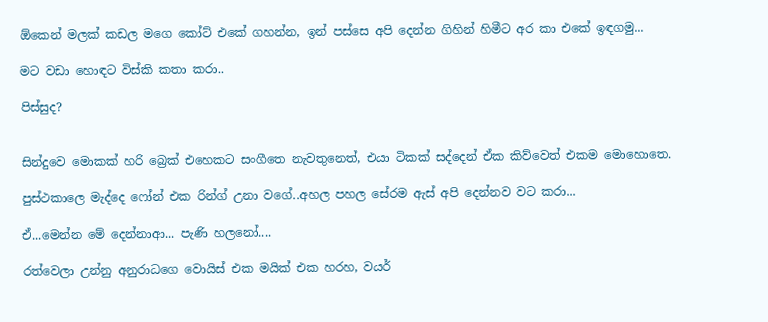ඕකෙන් මලක් කඩල මගෙ කෝට් එකේ ගහන්න, ඉන් පස්සෙ අපි දෙන්න ගිහින් හිමීට අර කා එකේ ඉඳගමු...

මට වඩා හොඳට විස්කි කතා කරා..

පිස්සුද?


සින්දුවෙ මොකක් හරි බ්‍රෙක් එහෙකට සංගීතෙ නැවතුනෙත්, එයා ටිකක් සද්දෙන් ඒක කිව්වෙත් එකම මොහොතෙ.

පුස්ථකාලෙ මැද්දෙ ෆෝන් එක රින්ග් උනා වගේ..අහල පහල සේරම ඇස් අපි දෙන්නව වට කරා...

ඒ...මෙන්න මේ දෙන්නාආ... පැණි හලනෝ....

රත්වෙලා උන්නු අනුරාධගෙ වොයිස් එක මයික් එක හරහ, වයර්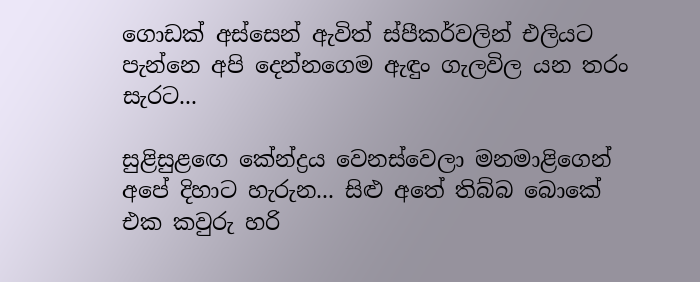ගොඩක් අස්සෙන් ඇවිත් ස්පීකර්වලින් එලියට පැන්නෙ අපි දෙන්නගෙම ඇඳුං ගැලවිල යන තරං සැරට...

සුළිසුළඟෙ කේන්ද්‍රය වෙනස්වෙලා මනමාළිගෙන් අපේ දිහාට හැරුන... සිළු අතේ තිබ්බ බොකේ එක කවුරු හරි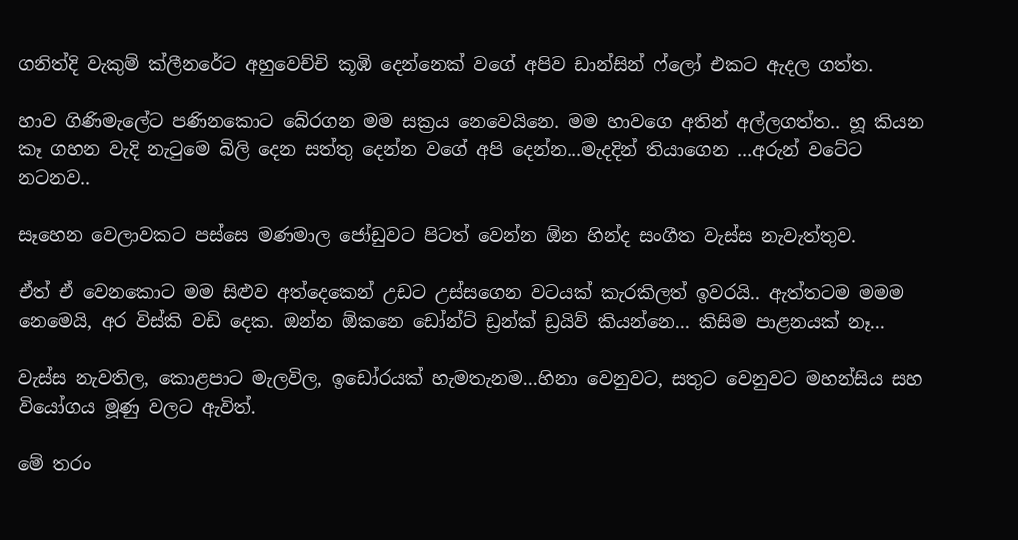ගනිත්දි වැකුම් ක්ලීනරේට අහුවෙච්චි කූඹි දෙන්නෙක් වගේ අපිව ඩාන්සින් ෆ්ලෝ එකට ඇදල ගත්ත.

හාව ගිණිමැලේට පණිනකොට බේරගන මම සක්‍රය නෙවෙයිනෙ. මම හාවගෙ අතින් අල්ලගත්ත.. හූ කියන කෑ ගහන වැදි නැටුමෙ බිලි දෙන සත්තු දෙන්න වගේ අපි දෙන්න...මැදදින් තියාගෙන ...අරුන් වටේට නටනව..

සෑහෙන වෙලාවකට පස්සෙ මණමාල ජෝඩුවට පිටත් වෙන්න ඕන හින්ද සංගීත වැස්ස නැවැත්තුව.

ඒත් ඒ වෙනකොට මම සිළුව අත්දෙකෙන් උඩට උස්සගෙන වටයක් කැරකිලත් ඉවරයි.. ඇත්තටම මමම නෙමෙයි, අර විස්කි වඩි දෙක. ඔන්න ඕකනෙ ඩෝන්ට් ඩ්‍රන්ක් ඩ්‍රයිව් කියන්නෙ... කිසිම පාළනයක් නෑ...

වැස්ස නැවතිල, කොළපාට මැලවිල, ඉඩෝරයක් හැමතැනම...හිනා වෙනුවට, සතුට වෙනුවට මහන්සිය සහ වියෝගය මූණු වලට ඇවිත්.

මේ තරං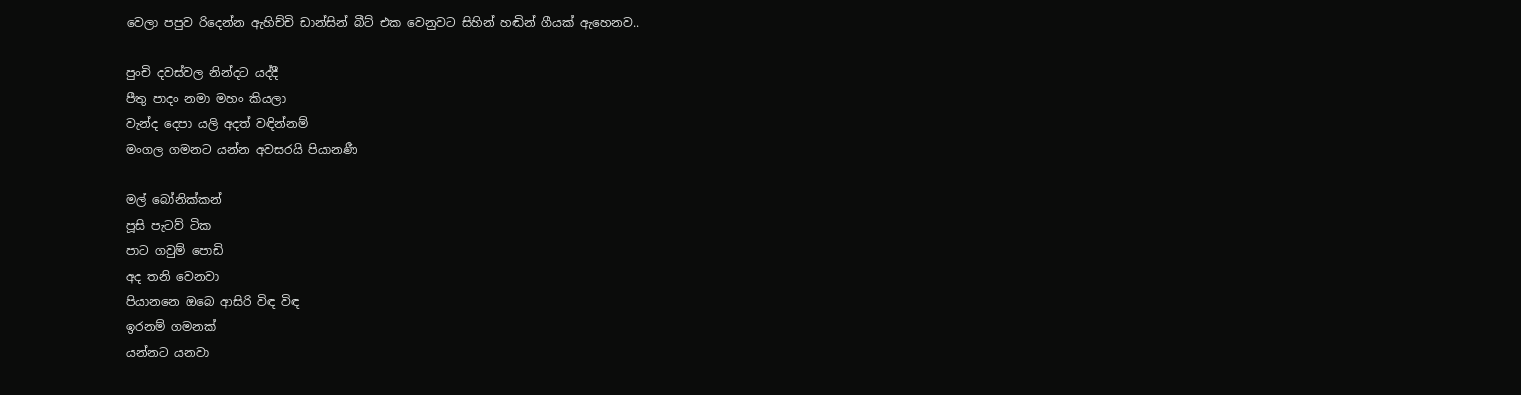වෙලා පපුව රිදෙන්න ඇහිච්චි ඩාන්සින් බීට් එක වෙනුවට සිහින් හඬින් ගීයක් ඇහෙනව..

පුංචි දවස්වල නින්දට යද්දී
පීතු පාදං නමා මහං කියලා
වැන්ද දෙපා යලි අදත් වඳින්නම්
මංගල ගමනට යන්න අවසරයි පියානණී

මල් බෝනික්කන්
පූසි පැටව් ටික
පාට ගවුම් පොඩි
අද තනි වෙනවා
පියානනෙ ඔබෙ ආසිරි විඳ විඳ
ඉරනම් ගමනක්
යන්නට යනවා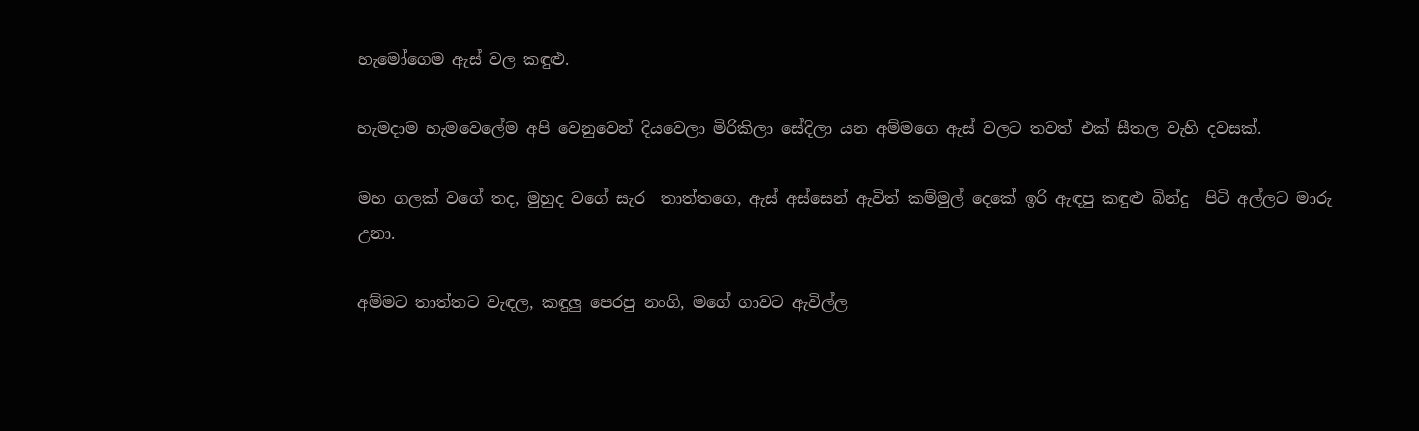හැමෝගෙම ඇස් වල කඳුළු.

හැමදාම හැමවෙලේම අපි වෙනුවෙන් දියවෙලා මිරිකිලා සේදිලා යන අම්මගෙ ඇස් වලට තවත් එක් සීතල වැහි දවසක්.

මහ ගලක් වගේ තද, මුහුද වගේ සැර  තාත්තගෙ, ඇස් අස්සෙන් ඇවිත් කම්මුල් දෙකේ ඉරි ඇඳපු කඳුළු බින්දු  පිටි අල්ලට මාරු උනා.

අම්මට තාත්තට වැඳල, කඳුලු පෙරපු නංගි, මගේ ගාවට ඇවිල්ල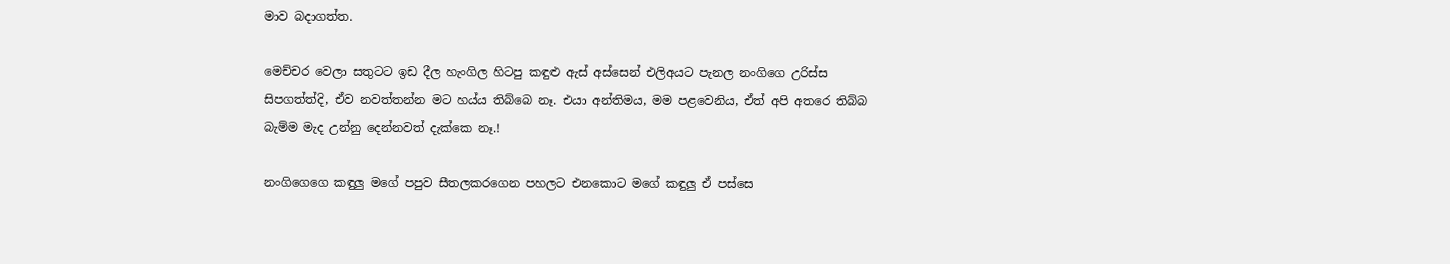මාව බදාගත්ත.

මෙච්චර වෙලා සතුටට ඉඩ දීල හැංගිල හිටපු කඳුළු ඇස් අස්සෙන් එලිඅයට පැනල නංගිගෙ උරිස්ස සිපගත්ත්දි, ඒව නවත්තන්න මට හය්ය තිබ්බෙ නෑ. එයා අන්තිමය, මම පළවෙනිය, ඒත් අපි අතරෙ තිබ්බ බැම්ම මැද උන්නු දෙන්නවත් දැක්කෙ නෑ.!

නංගිගෙගෙ කඳුලු මගේ පපුව සීතලකරගෙන පහලට එනකොට මගේ කඳුලු ඒ පස්සෙ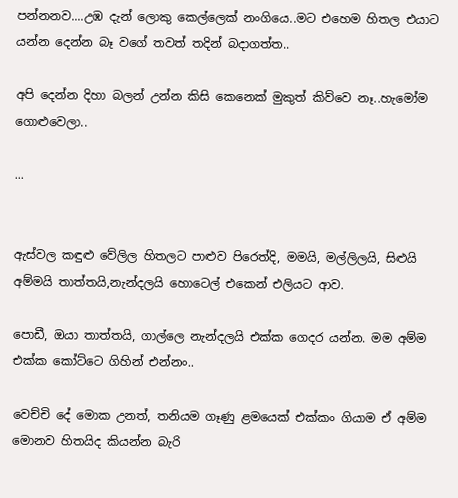පන්නනව....උඹ දැන් ලොකු කෙල්ලෙක් නංගියෙ..මට එහෙම හිතල එයාට යන්න දෙන්න බෑ වගේ තවත් තදින් බදාගත්ත..

අපි දෙන්න දිහා බලන් උන්න කිසි කෙනෙක් මුකුත් කිව්වෙ නෑ..හැමෝම ගොළුවෙලා..

...


ඇස්වල කඳුළු වේලිල හිතලට පාළුව පිරෙත්දි, මමයි, මල්ලිලයි, සිළුයි අම්මයි තාත්තයි,නැන්දලයි හොටෙල් එකෙන් එලියට ආව.

පොඩී, ඔයා තාත්තයි, ගාල්ලෙ නැන්දලයි එක්ක ගෙදර යන්න. මම අම්ම එක්ක කෝට්ටෙ ගිහින් එන්නං..

වෙච්චි දේ මොක උනත්, තනියම ගෑණු ළමයෙක් එක්කං ගියාම ඒ අම්ම මොනව හිතයිද කියන්න බැරි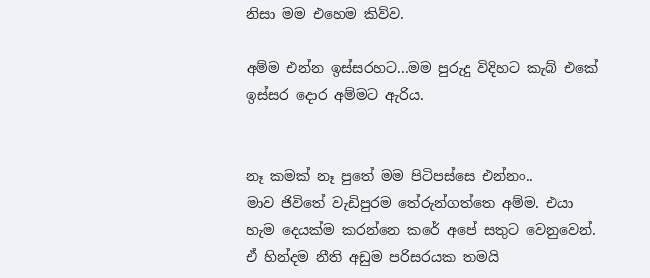නිසා මම එහෙම කිව්ව.

අම්ම එන්න ඉස්සරහට...මම පුරුදු විදිහට කැබ් එකේ ඉස්සර දොර අම්මට ඇරිය.


නෑ කමක් නෑ පුතේ මම පිටිපස්සෙ එන්නං..
මාව ජිවිතේ වැඩිපුරම තේරුන්ගත්තෙ අම්ම. එයා හැම දෙයක්ම කරන්නෙ කරේ අපේ සතුට වෙනුවෙන්. ඒ හින්දම නීති අඩුම පරිසරයක තමයි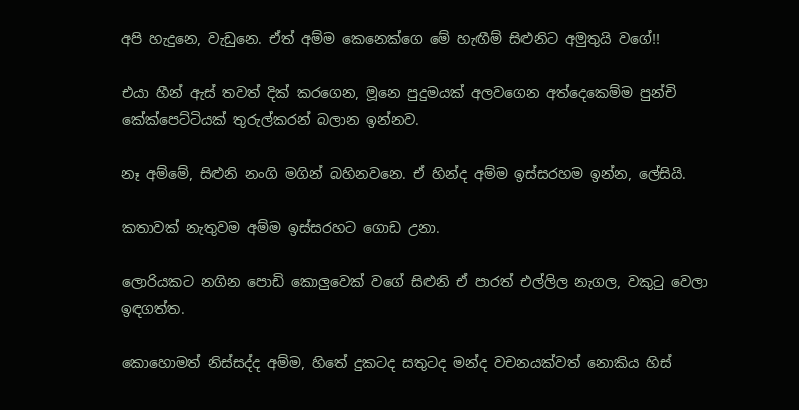අපි හැදුනෙ, වැඩුනෙ. ඒත් අම්ම කෙනෙක්ගෙ මේ හැඟීම් සිළුනිට අමුතුයි වගේ!!

එයා හීන් ඇස් තවත් දික් කරගෙන, මූනෙ පුදුමයක් අලවගෙන අත්දෙකෙම්ම පුන්චි කේක්පෙට්ටියක් තුරුල්කරන් බලාන ඉන්නව.

නෑ අම්මේ, සිළුනි නංගි මගින් බහිනවනෙ. ඒ හින්ද අම්ම ඉස්සරහම ඉන්න, ලේසියි.

කතාවක් නැතුවම අම්ම ඉස්සරහට ගොඩ උනා.

ලොරියකට නගින පොඩි කොලුවෙක් වගේ සිළුනි ඒ පාරත් එල්ලිල නැගල, වකුටු වෙලා ඉඳගත්ත.

කොහොමත් නිස්සද්ද අම්ම, හිතේ දුකටද සතුටද මන්ද වචනයක්වත් නොකිය හිස්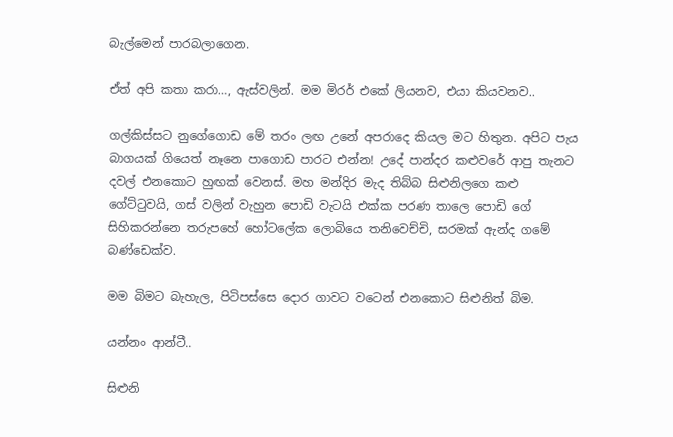බැල්මෙන් පාරබලාගෙන.

ඒත් අපි කතා කරා…, ඇස්වලින්. මම මිරර් එකේ ලියනව, එයා කියවනව..

ගල්කිස්සට නුගේගොඩ මේ තරං ලඟ උනේ අපරාදෙ කියල මට හිතුන. අපිට පැය බාගයක් ගියෙත් නෑනෙ පාගොඩ පාරට එන්න! උදේ පාන්දර කළුවරේ ආපු තැනට දවල් එනකොට හුඟක් වෙනස්. මහ මන්දිර මැද තිබ්බ සිළුනිලගෙ කළු ගේට්ටුවයි, ගස් වලින් වැහුන පොඩි වැටයි එක්ක පරණ තාලෙ පොඩි ගේ සිහිකරන්නෙ තරුපහේ හෝටලේක ලොබියෙ තනිවෙච්චි, සරමක් ඇන්ද ගමේ බණ්ඩෙක්ව.

මම බිමට බැහැල, පිටිපස්සෙ දොර ගාවට වටෙන් එනකොට සිළුනිත් බිම.

යන්නං ආන්ටී..

සිළුනි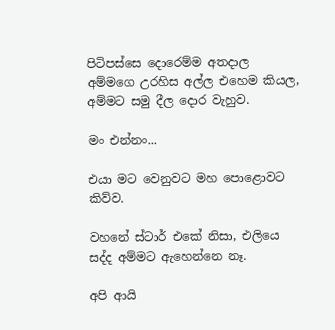පිටිපස්සෙ දොරෙම්ම අතදාල අම්මගෙ උරහිස අල්ල එහෙම කියල, අම්මට සමු දීල දොර වැහුව.

මං එන්නං...

එයා මට වෙනුවට මහ පොළොවට කිව්ව.

වහනේ ස්ටාර් එකේ නිසා, එලියෙ සද්ද අම්මට ඇහෙන්නෙ නෑ.

අපි ආයි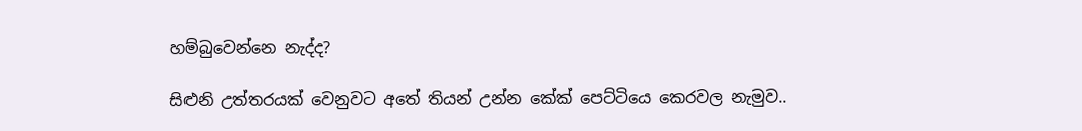හම්බුවෙන්නෙ නැද්ද?

සිළුනි උත්තරයක් වෙනුවට අතේ තියන් උන්න කේක් පෙට්ටියෙ කෙරවල නැමුව..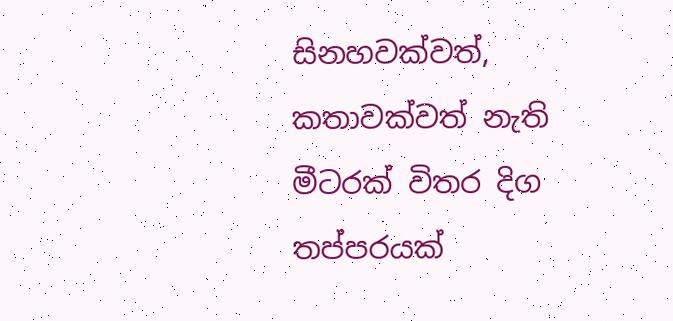සිනහවක්වත්, කතාවක්වත් නැති මීටරක් විතර දිග තප්පරයක්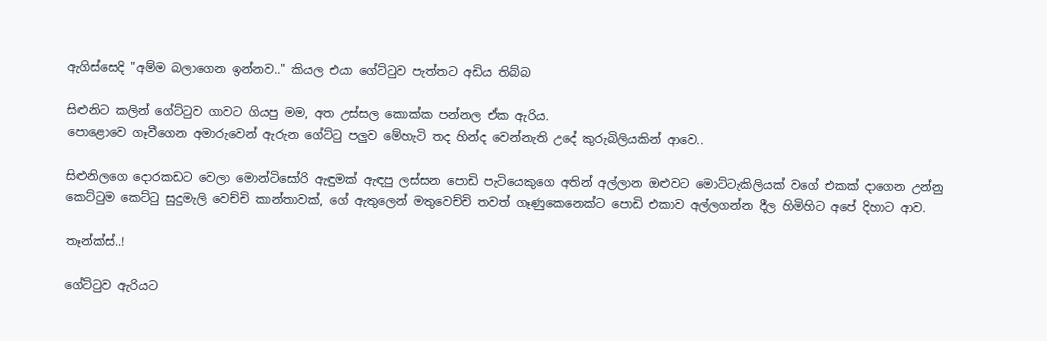ඇගිස්සෙදි "අම්ම බලාගෙන ඉන්නව.." කියල එයා ගේට්ටුව පැත්තට අඩිය තිබ්බ

සිළුනිට කලින් ගේට්ටුව ගාවට ගියපු මම, අත උස්සල කොක්ක පන්නල ඒක ඇරිය.
පොළොවෙ ගෑවීගෙන අමාරුවෙන් ඇරුන ගේට්ටු පලුව මේහැටි තද හින්ද වෙන්නැති උදේ කුරුබිලියකින් ආවෙ..

සිළුනිලගෙ දොරකඩට වෙලා මොන්ටිසෝරි ඇඳුමක් ඇඳපු ලස්සන පොඩි පැටියෙකුගෙ අතින් අල්ලාන ඔළුවට මොට්ටැකිලියක් වගේ එකක් දාගෙන උන්නු කෙට්ටුම කෙට්ටු සුදුමැලි වෙච්චි කාන්තාවක්, ගේ ඇතුලෙන් මතුවෙච්චි තවත් ගෑණුකෙනෙක්ට පොඩි එකාව අල්ලගන්න දීල හිමිහිට අපේ දිහාට ආව.

තෑන්ක්ස්..!

ගේට්ටුව ඇරියට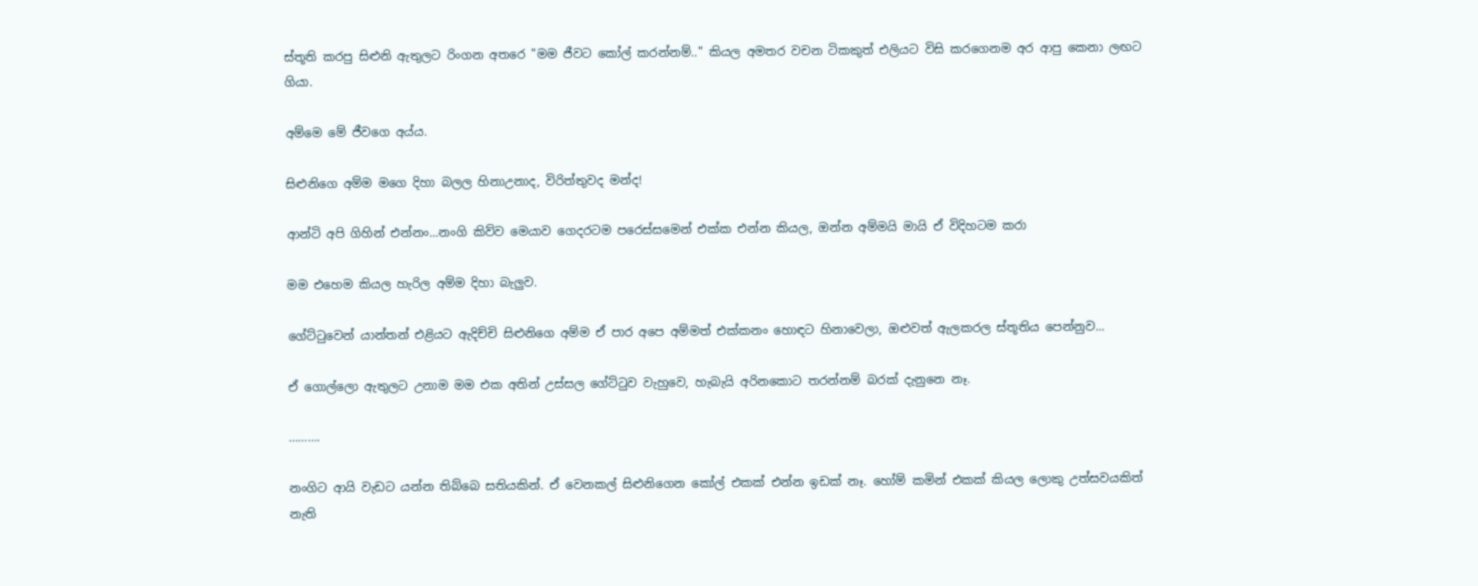ස්තූති කරපු සිළුනි ඇතුලට රිංගන අතරෙ "මම ජීවට කෝල් කරන්නම්.." කියල අමතර වචන ටිකකුත් එලියට විසි කරගෙනම අර ආපු කෙනා ලඟට ගියා.

අම්මෙ මේ ජීවගෙ අය්ය.

සිළුනිගෙ අම්ම මගෙ දිහා බලල හිනාඋනාද, විරිත්තුවද මන්ද!

ආන්ටි අපි ගිහින් එන්නං...නංගි කිව්ව මෙයාව ගෙදරටම පරෙස්සමෙන් එක්ක එන්න කියල, ඔන්න අම්මයි මායි ඒ විදිහටම කරා

මම එහෙම කියල හැරිල අම්ම දිහා බැලුව.

ගේට්ටුවෙන් යාන්තන් එළියට ඇදිච්චි සිළුනිගෙ අම්ම ඒ පාර අපෙ අම්මත් එක්කනං හොඳට හිනාවෙලා, ඔළුවත් ඇලකරල ස්තූතිය පෙන්නුව...

ඒ ගොල්ලො ඇතුලට උනාම මම එක අතින් උස්සල ගේට්ටුව වැහුවෙ, හැබැයි අරිනකොට තරන්නම් බරක් දැනුනෙ නෑ.

……….

නංගිට ආයි වැඩට යන්න තිබ්බෙ සතියකින්. ඒ වෙනකල් සිළුනිගෙන කෝල් එකක් එන්න ඉඩක් නෑ. හෝම් කමින් එකක් කියල ලොකු උත්සවයකිත් නැති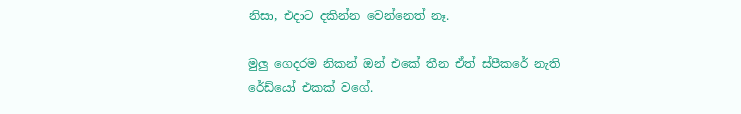නිසා, එදාට දකින්න වෙන්නෙත් නෑ.

මුලු ගෙදරම නිකන් ඔන් එකේ තීන ඒත් ස්පීකරේ නැති රේඩ්යෝ එකක් වගේ.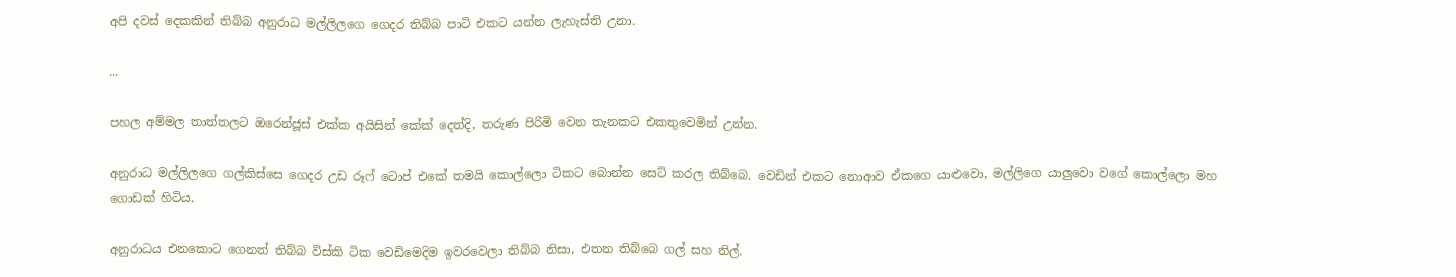අපි දවස් දෙකකින් තිබ්බ අනුරාධ මල්ලිලගෙ ගෙදර තිබ්බ පාටි එකට යන්න ලැහැස්ති උනා.

...

පහල අම්මල තාත්තලට ඔරෙන්ජූස් එක්ක අයිසින් කේක් දෙත්දි, තරුණ පිරිමි වෙන තැනකට එකතුවෙමින් උන්න.

අනුරාධ මල්ලිලගෙ ගල්කිස්සෙ ගෙදර උඩ රූෆ් ටොප් එකේ තමයි කොල්ලො ටිකට බොන්න සෙට් කරල තිබ්බෙ. වෙඩින් එකට නොආව ඒකගෙ යාළුවො, මල්ලිගෙ යාලුවො වගේ කොල්ලො මහ ගොඩක් හිටිය.

අනුරාධය එනකොට ගෙනත් තිබ්බ විස්කි ටික වෙඩිමෙදිම ඉවරවෙලා තිබ්බ නිසා, එතන තිබ්බෙ ගල් සහ නිල්.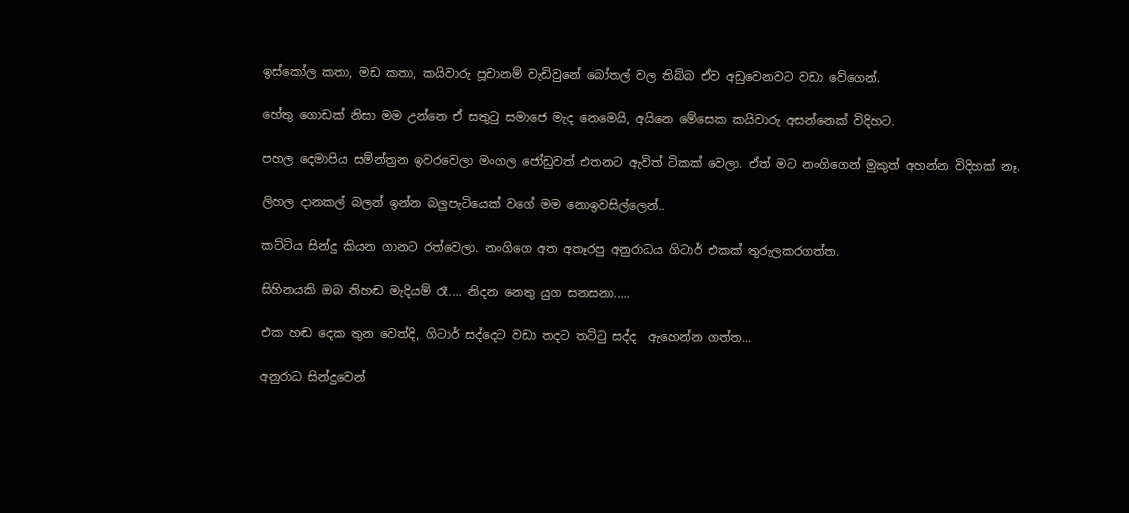ඉස්කෝල කතා, මඩ කතා, කයිවාරු පූචානම් වැඩිවුනේ බෝතල් වල තිබ්බ ඒව අඩුවෙනවට වඩා වේගෙන්.

හේතු ගොඩක් නිසා මම උන්නෙ ඒ සතුටු සමාජෙ මැද නෙමෙයි, අයිනෙ මේසෙක කයිවාරු අසන්නෙක් විදිහට.

පහල දෙමාපිය සම්න්ත්‍රන ඉවරවෙලා මංගල ජෝඩුවත් එතනට ඇවිත් ටිකක් වෙලා. ඒත් මට නංගිගෙන් මුකුත් අහන්න විදිහක් නෑ.

ලිහල දානකල් බලන් ඉන්න බලුපැටියෙක් වගේ මම නොඉවසිල්ලෙන්..

කට්ටිය සින්දු කියන ගානට රත්වෙලා. නංගිගෙ අත අතෑරපු අනුරාධය ගිටාර් එකක් තුරුලකරගත්ත.

සිහිනයකි ඔබ නිහඬ මැදියම් රෑ.... නිදන නෙතු යුග සනසනා.....

එක හඬ දෙක තුන වෙත්දි, ගිටාර් සද්දෙට වඩා තදට තට්ටු සද්ද  ඇහෙන්න ගත්ත...

අනුරාධ සින්දුවෙන්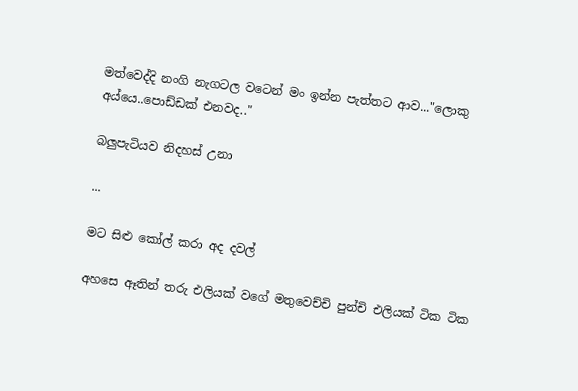මත්වෙද්දි නංගි නැගටල වටෙන් මං ඉන්න පැත්තට ආව..."ලොකු  අය්යෙ..පොඩ්ඩක් එනවද.."

බලුපැටියව නිදහස් උනා

...

මට සිළු කෝල් කරා අද දවල්

අහසෙ ඈතින් තරු එලියක් වගේ මතුවෙච්චි පුන්චි එලියක් ටික ටික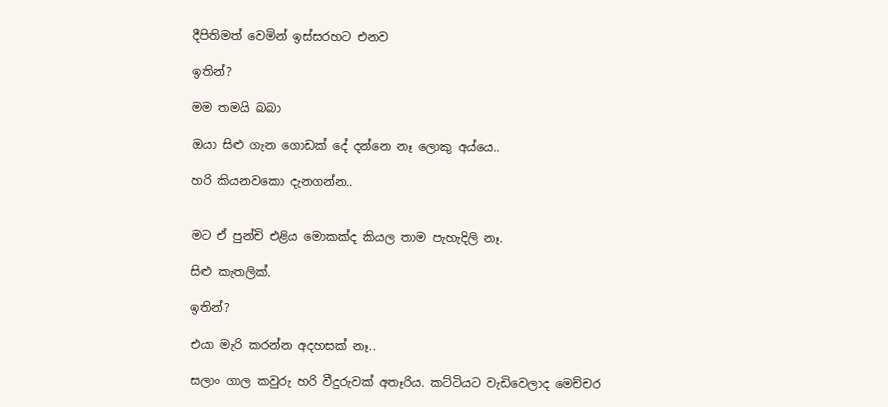දීපිතිමත් වෙමින් ඉස්සරහට එනව

ඉතින්?

මම තමයි බබා

ඔයා සිළු ගැන ගොඩක් දේ දන්නෙ නෑ ලොකු අය්යෙ..

හරි කියනවකො දැනගන්න..


මට ඒ පුන්චි එළිය මොකක්ද කියල තාම පැහැදිලි නෑ.

සිළු කැතලික්.

ඉතින්?

එයා මැරි කරන්න අදහසක් නෑ..

සලාං ගාල කවුරු හරි වීදුරුවක් අතෑරිය. කට්ටියට වැඩිවෙලාද මෙච්චර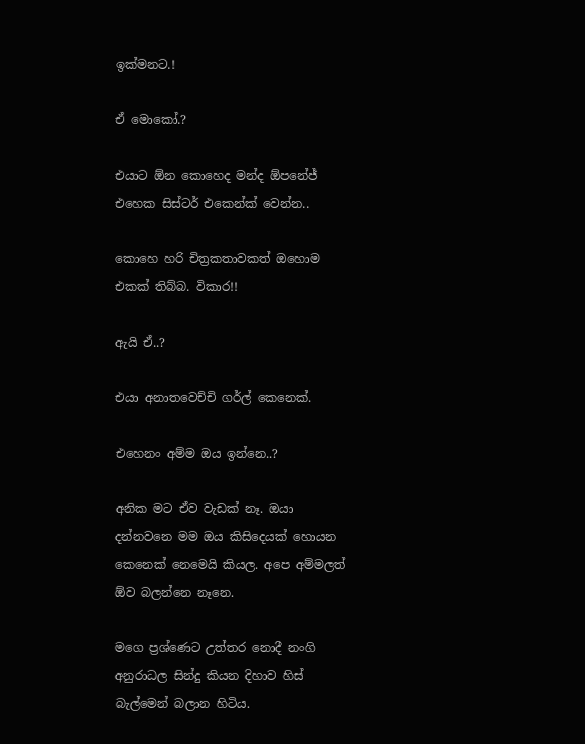ඉක්මනට.!

ඒ මොකෝ.?

එයාට ඕන කොහෙද මන්ද ඕපනේජ් එහෙක සිස්ටර් එකෙන්ක් වෙන්න..

කොහෙ හරි චිත්‍රකතාවකත් ඔහොම එකක් තිබ්බ. විකාර!!

ඇයි ඒ..?

එයා අනාතවෙච්චි ගර්ල් කෙනෙක්.

එහෙනං අම්ම ඔය ඉන්නෙ..?

අනික මට ඒව වැඩක් නෑ. ඔයා දන්නවනෙ මම ඔය කිසිදෙයක් හොයන කෙනෙක් නෙමෙයි කියල. අපෙ අම්මලත් ඕව බලන්නෙ නෑනෙ.

මගෙ ප්‍රශ්ණෙට උත්තර නොදී නංගි අනුරාධල සින්දු කියන දිහාව හිස් බැල්මෙන් බලාන හිටිය.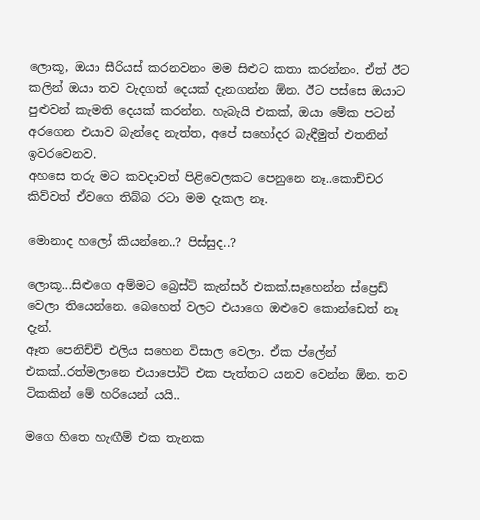ලොකූ, ඔයා සීරියස් කරනවනං මම සිළුට කතා කරන්නං. ඒත් ඊට කලින් ඔයා තව වැදගත් දෙයක් දැනගන්න ඕන. ඊට පස්සෙ ඔයාට පුළුවන් කැමති දෙයක් කරන්න. හැබැයි එකක්, ඔයා මේක පටන් අරගෙන එයාව බැන්දෙ නැත්ත, අපේ සහෝදර බැඳීමුත් එතනින් ඉවරවෙනව.
අහසෙ තරු මට කවදාවත් පිළිවෙලකට පෙනුනෙ නෑ..කොච්චර කිව්වත් ඒවගෙ තිබ්බ රටා මම දැකල නෑ.

මොනාද හලෝ කියන්නෙ..? පිස්සුද..?

ලොකූ...සිළුගෙ අම්මට බ්‍රෙස්ට් කැන්සර් එකක්.සෑහෙන්න ස්ප්‍රෙඩ් වෙලා තියෙන්නෙ. බෙහෙත් වලට එයාගෙ ඔළුවෙ කොන්ඩෙත් නෑ දැන්.
ඈත පෙනිච්චි එලිය සහෙන විසාල වෙලා. ඒක ප්ලේන් එකක්..රත්මලානෙ එයාපෝට් එක පැත්තට යනව වෙන්න ඕන. තව ටිකකින් මේ හරියෙන් යයි..

මගෙ හිතෙ හැඟීම් එක තැනක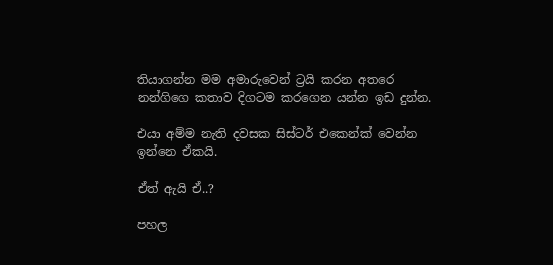තියාගන්න මම අමාරුවෙන් ට්‍රයි කරන අතරෙ නන්ගිගෙ කතාව දිගටම කරගෙන යන්න ඉඩ දුන්න.

එයා අම්ම නැති දවසක සිස්ටර් එකෙන්ක් වෙන්න ඉන්නෙ ඒකයි.

ඒත් ඇයි ඒ..?

පහල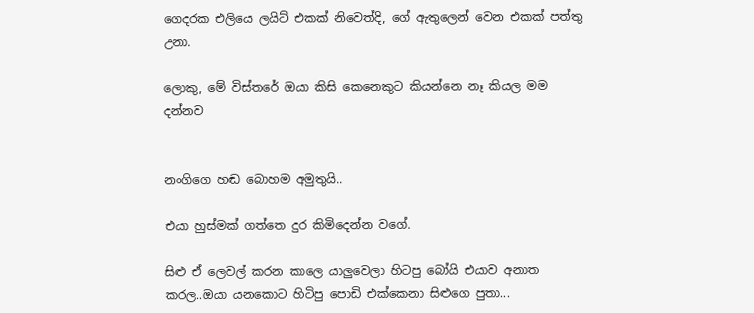ගෙදරක එලියෙ ලයිට් එකක් නිවෙත්දි, ගේ ඇතුලෙන් වෙන එකක් පත්තු උනා.

ලොකු, මේ විස්තරේ ඔයා කිසි කෙනෙකුට කියන්නෙ නෑ කියල මම දන්නව


නංගිගෙ හඬ බොහම අමුතුයි..

එයා හුස්මක් ගත්තෙ දුර කිමිදෙන්න වගේ.

සිළු ඒ ලෙවල් කරන කාලෙ යාලුවෙලා හිටපු බෝයි එයාව අනාත කරල..ඔයා යනකොට හිටිපු පොඩි එක්කෙනා සිළුගෙ පුතා...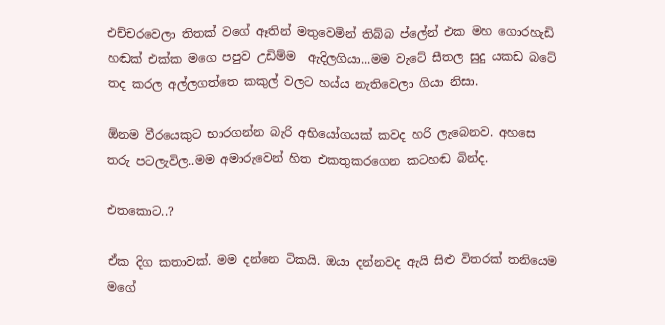එච්චරවෙලා තිතක් වගේ ඈතින් මතුවෙමින් තිබ්බ ප්ලේන් එක මහ ගොරහැඩි හඬක් එක්ක මගෙ පපුව උඩිම්ම  ඇදිලගියා...මම වැටේ සීතල සුදු යකඩ බටේ තද කරල අල්ලගත්තෙ කකුල් වලට හය්ය නැතිවෙලා ගියා නිසා.

ඕනම වීරයෙකුට භාරගන්න බැරි අභියෝගයක් කවද හරි ලැබෙනව. අහසෙ තරු පටලැවිල..මම අමාරුවෙන් හිත එකතුකරගෙන කටහඬ බින්ද.

එතකොට..?

ඒක දිග කතාවක්. මම දන්නෙ ටිකයි. ඔයා දන්නවද ඇයි සිළු විතරක් තනියෙම මගේ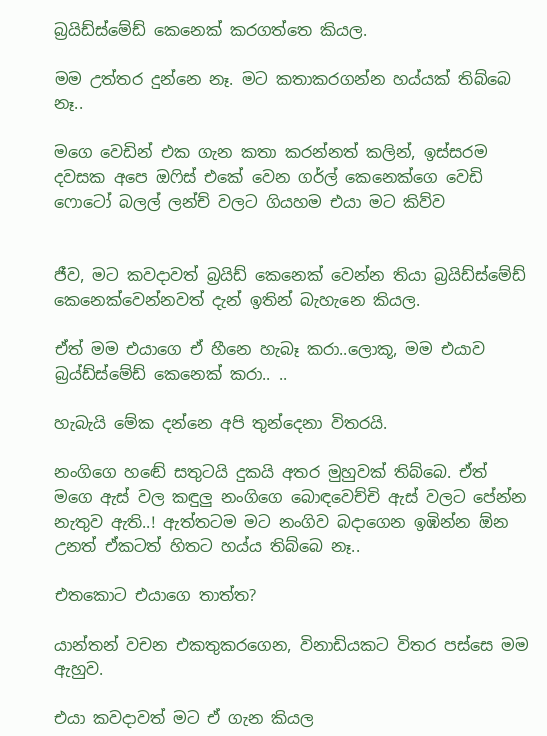බ්‍රයිඩ්ස්මේඩ් කෙනෙක් කරගත්තෙ කියල.

මම උත්තර දුන්නෙ නෑ. මට කතාකරගන්න හය්යක් තිබ්බෙ නෑ..

මගෙ වෙඩින් එක ගැන කතා කරන්නත් කලින්, ඉස්සරම දවසක අපෙ ඔෆිස් එකේ වෙන ගර්ල් කෙනෙක්ගෙ වෙඩි ෆොටෝ බලල් ලන්ච් වලට ගියහම එයා මට කිව්ව


ජීව, මට කවදාවත් බ්‍රයිඩ් කෙනෙක් වෙන්න තියා බ්‍රයිඩ්ස්මේඩ් කෙනෙක්වෙන්නවත් දැන් ඉතින් බැහැනෙ කියල.

ඒත් මම එයාගෙ ඒ හීනෙ හැබෑ කරා..ලොකූ, මම එයාව බ්‍රය්ඩ්ස්මේඩ් කෙනෙක් කරා.. ..

හැබැයි මේක දන්නෙ අපි තුන්දෙනා විතරයි.

නංගිගෙ හඬේ සතුටයි දුකයි අතර මුහුවක් තිබ්බෙ. ඒත් මගෙ ඇස් වල කඳුලු නංගිගෙ බොඳවෙච්චි ඇස් වලට පේන්න නැතුව ඇති..! ඇත්තටම මට නංගිව බදාගෙන ඉඹින්න ඕන උනත් ඒකටත් හිතට හය්ය තිබ්බෙ නෑ..

එතකොට එයාගෙ තාත්ත?

යාන්තන් වචන එකතුකරගෙන, විනාඩියකට විතර පස්සෙ මම ඇහුව.

එයා කවදාවත් මට ඒ ගැන කියල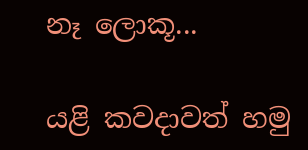නෑ ලොකූ...

යළි කවදාවත් හමු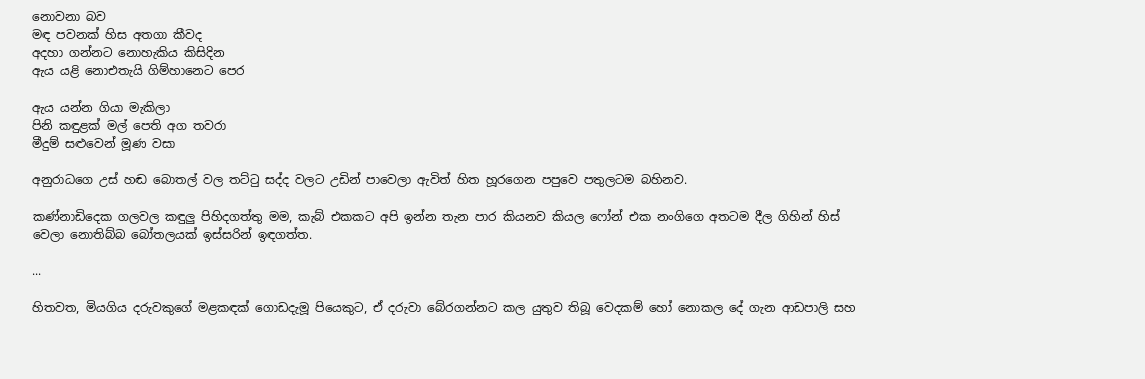නොවනා බව
මඳ පවනක් හිස අතගා කීවද
අදහා ගන්නට නොහැකිය කිසිදින
ඇය යළි නොඑතැයි ගිම්හානෙට පෙර

ඇය යන්න ගියා මැකිලා
පිනි කඳුළක් මල් පෙති අග තවරා
මීදුම් සළුවෙන් මූණ වසා

අනුරාධගෙ උස් හඬ බොතල් වල තට්ටු සද්ද වලට උඩින් පාවෙලා ඇවිත් හිත හූරගෙන පපුවෙ පතුලටම බහිනව.

කණ්නාඩිදෙක ගලවල කඳුලු පිහිදගත්තු මම, කැබ් එකකට අපි ඉන්න තැන පාර කියනව කියල ෆෝන් එක නංගිගෙ අතටම දීල ගිහින් හිස් වෙලා නොතිබ්බ බෝතලයක් ඉස්සරින් ඉඳගත්ත.

...

හිතවත, මියගිය දරුවකුගේ මළකඳක් ගොඩදැමූ පියෙකුට, ඒ දරුවා බේරගන්නට කල යුතුව තිබූ වෙදකම් හෝ නොකල දේ ගැන ආඩපාලි සහ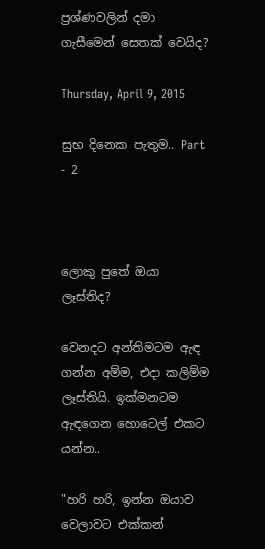ප්‍රශ්ණවලින් දමා ගැසීමෙන් සෙතක් වෙයිද?

Thursday, April 9, 2015

සුභ දිනෙක පැතුම.. Part - 2



ලොකු පුතේ ඔයා ලෑස්තිද?

වෙනදට අන්තිමටම ඇඳ ගන්න අම්ම, එදා කලිම්ම ලෑස්තියි. ඉක්මනටම ඇඳගෙන හොටෙල් එකට යන්න..

"හරි හරි, ඉන්න ඔයාව වෙලාවට එක්කන්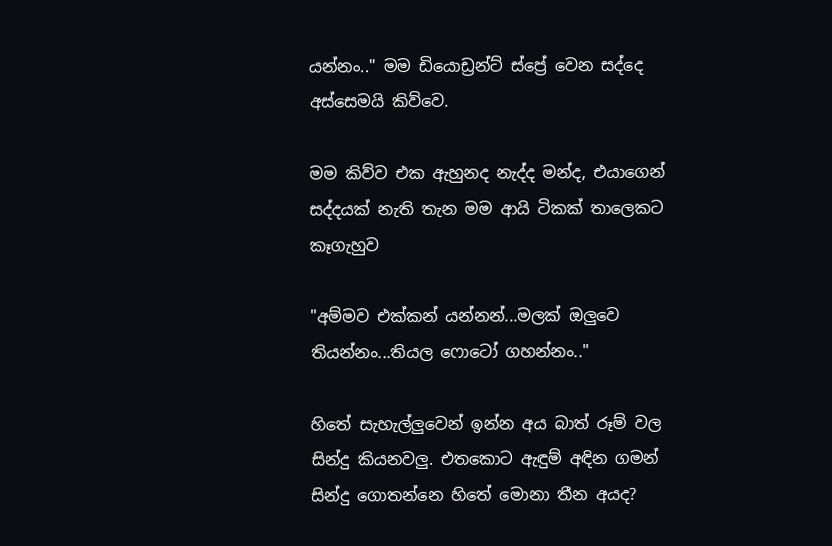යන්නං.." මම ඩියොඩ්‍රන්ට් ස්ප්‍රේ වෙන සද්දෙ අස්සෙමයි කිව්වෙ.

මම කිව්ව එක ඇහුනද නැද්ද මන්ද, එයාගෙන් සද්දයක් නැති තැන මම ආයි ටිකක් තාලෙකට කෑගැහුව

"අම්මව එක්කන් යන්නන්...මලක් ඔලුවෙ තියන්නං...තියල ෆොටෝ ගහන්නං.."

හිතේ සැහැල්ලුවෙන් ඉන්න අය බාත් රූම් වල සින්දු කියනවලු. එතකොට ඇඳුම් අඳින ගමන් සින්දු ගොතන්නෙ හිතේ මොනා තීන අයද?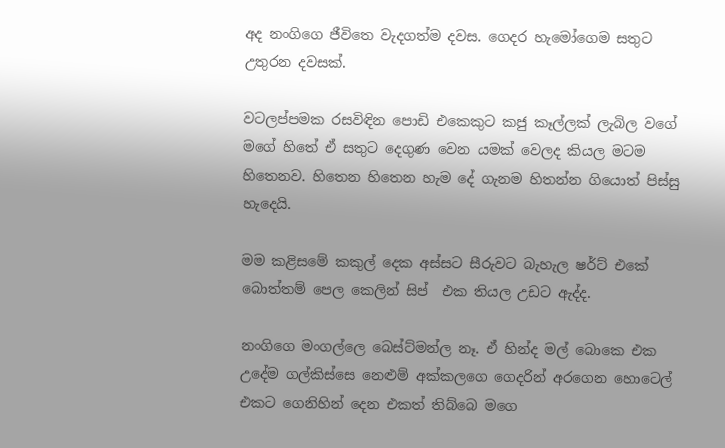අද නංගිගෙ ජීවිතෙ වැදගත්ම දවස. ගෙදර හැමෝගෙම සතුට උතුරන දවසක්.

වටලප්පමක රසවිඳින පොඩි එකෙකුට කජු කෑල්ලක් ලැබිල වගේ මගේ හිතේ ඒ සතුට දෙගුණ වෙන යමක් වෙලද කියල මටම හිතෙනව. හිතෙන හිතෙන හැම දේ ගැනම හිතන්න ගියොත් පිස්සු හැදෙයි.

මම කළිසමේ කකුල් දෙක අස්සට සීරුවට බැහැල ෂර්ට් එකේ බොත්තම් පෙල කෙලින් සිප්  එක තියල උඩට ඇද්ද.

නංගිගෙ මංගල්ලෙ බෙස්ට්මන්ල නෑ. ඒ හින්ද මල් බොකෙ එක උදේම ගල්කිස්සෙ නෙළුම් අක්කලගෙ ගෙදරින් අරගෙන හොටෙල් එකට ගෙනිහින් දෙන එකත් තිබ්බෙ මගෙ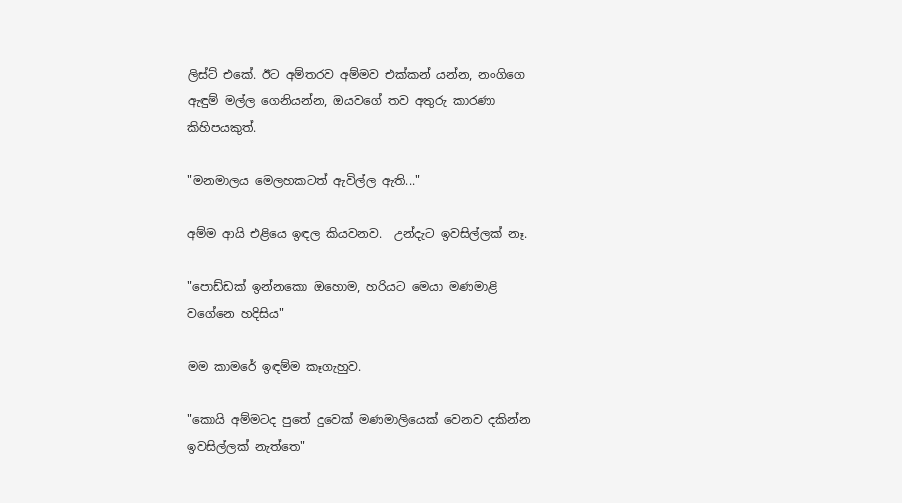ලිස්ට් එකේ. ඊට අම්තරව අම්මව එක්කන් යන්න, නංගිගෙ ඇඳුම් මල්ල ගෙනියන්න, ඔයවගේ තව අතුරු කාරණා කිහිපයකුත්.

"මනමාලය මෙලහකටත් ඇවිල්ල ඇති..."

අම්ම ආයි එළියෙ ඉඳල කියවනව.  උන්දැට ඉවසිල්ලක් නෑ.

"පොඩ්ඩක් ඉන්නකො ඔහොම, හරියට මෙයා මණමාළි වගේනෙ හදිසිය"

මම කාමරේ ඉඳම්ම කෑගැහුව.

"කොයි අම්මටද පුතේ දුවෙක් මණමාලියෙක් වෙනව දකින්න ඉවසිල්ලක් නැත්තෙ"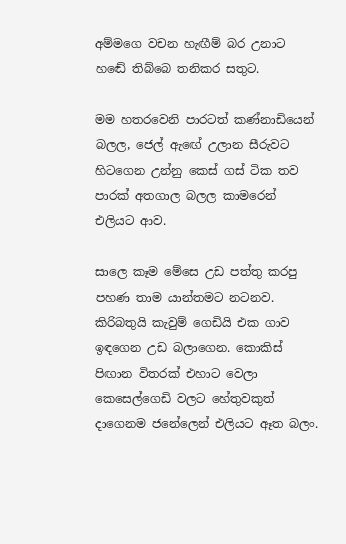අම්මගෙ වචන හැඟීම් බර උනාට හඬේ තිබ්බෙ තනිකර සතුට.

මම හතරවෙනි පාරටත් කණ්නාඩියෙන් බලල, ජෙල් ඇඟේ උලාන සීරුවට හිටගෙන උන්නු කෙස් ගස් ටික තව පාරක් අතගාල බලල කාමරෙන් එලියට ආව.

සාලෙ කෑම මේසෙ උඩ පත්තු කරපු පහණ තාම යාන්තමට නටනව. කිරිබතුයි කැවුම් ගෙඩියි එක ගාව ඉඳගෙන උඩ බලාගෙන. කොකිස් පිඟාන විතරක් එහාට වෙලා කෙසෙල්ගෙඩි වලට හේතුවකුත් දාගෙනම ජනේලෙන් එලියට ඈත බලං.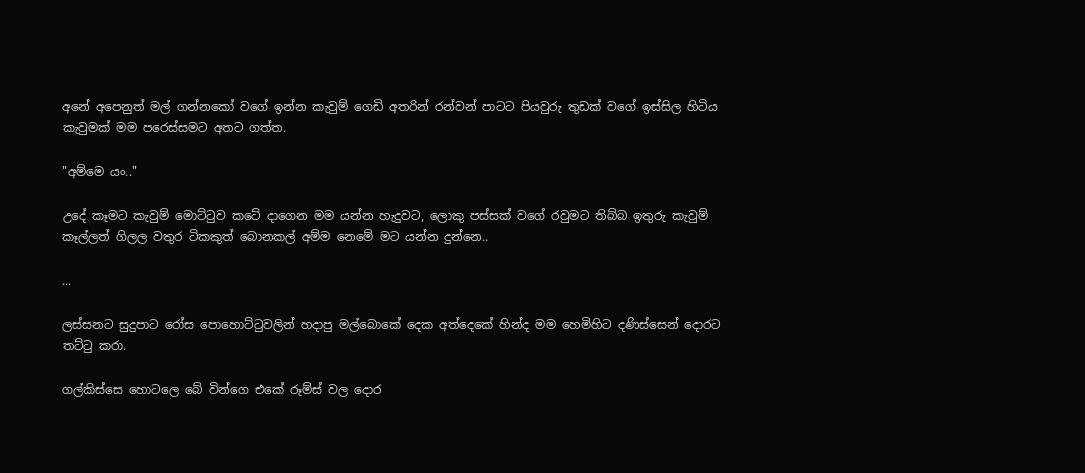අනේ අපෙනුත් මල් ගන්නකෝ වගේ ඉන්න කැවුම් ගෙඩි අතරින් රන්වන් පාටට පියවුරු තුඩක් වගේ ඉස්සිල හිටිය කැවුමක් මම පරෙස්සමට අතට ගත්ත.

"අම්මෙ යං.."

උදේ කෑමට කැවුම් මොට්ටුව කටේ දාගෙන මම යන්න හැදුවට, ලොකු පස්සක් වගේ රවුමට තිබ්බ ඉතුරු කැවුම් කෑල්ලත් ගිලල වතුර ටිකකුත් බොනකල් අම්ම නෙමේ මට යන්න දුන්නෙ..

...

ලස්සනට සුදුපාට රෝස පොහොට්ටුවලින් හදාපු මල්බොකේ දෙක අත්දෙකේ හින්ද මම හෙමිහිට දණිස්සෙන් දොරට තට්ටු කරා.

ගල්කිස්සෙ හොටලෙ බේ වින්ගෙ එකේ රූම්ස් වල දොර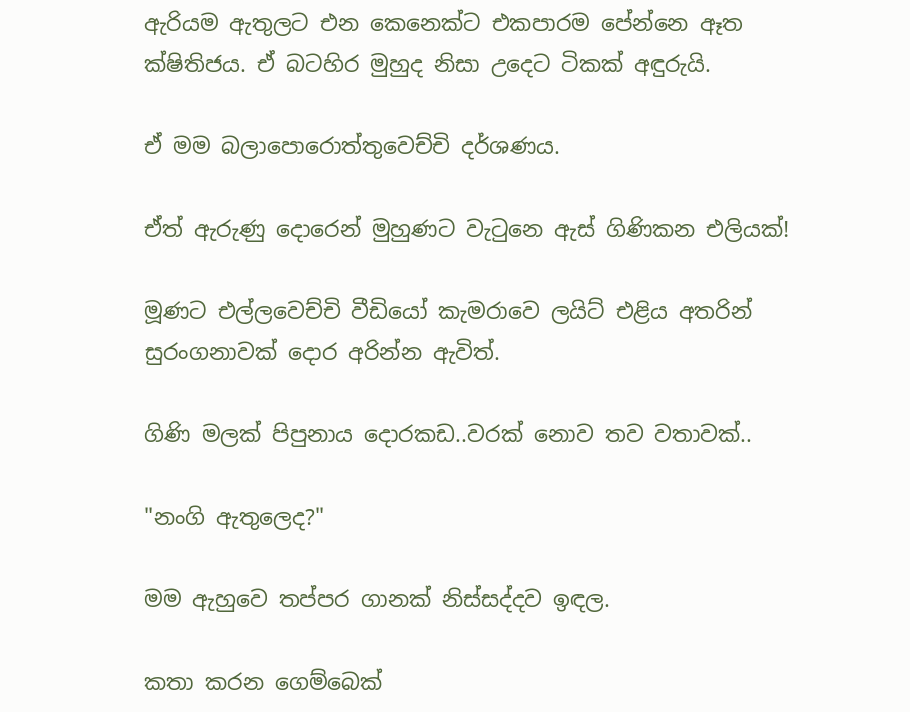ඇරියම ඇතුලට එන කෙනෙක්ට එකපාරම පේන්නෙ ඈත ක්ෂිතිජය. ඒ බටහිර මුහුද නිසා උදෙට ටිකක් අඳුරුයි.

ඒ මම බලාපොරොත්තුවෙච්චි දර්ශණය.

ඒත් ඇරුණු දොරෙන් මුහුණට වැටුනෙ ඇස් ගිණිකන එලියක්!

මූණට එල්ලවෙච්චි වීඩියෝ කැමරාවෙ ලයිට් එළිය අතරින් සුරංගනාවක් දොර අරින්න ඇවිත්.

ගිණි මලක් පිපුනාය දොරකඩ..වරක් නොව තව වතාවක්..

"නංගි ඇතුලෙද?"

මම ඇහුවෙ තප්පර ගානක් නිස්සද්දව ඉඳල.

කතා කරන ගෙම්බෙක්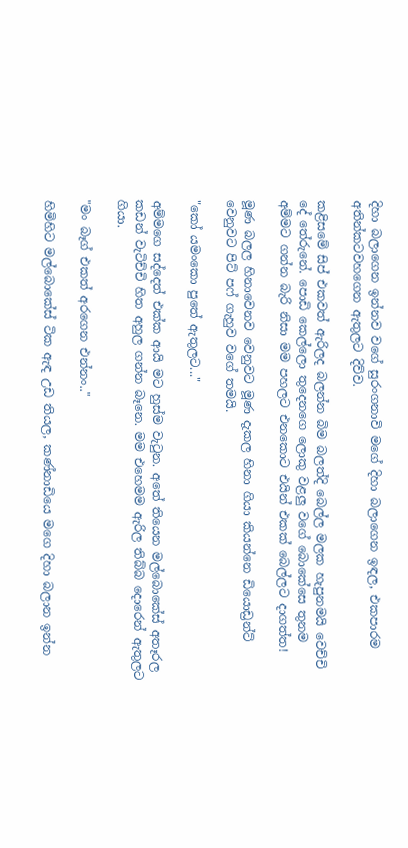දිහා බලාගෙන ඉන්නව වගේ සුරංගනාවි මගේ දිහා බලාගෙන ඉඳල, එකපාරම අතින්කටවහගෙන ඇතුලට දිව්ව.

කළිසමේ සිප් එකවත් ඇරිලද බලන්න බිම බලත්දි බෙල්ල මලක හැපුනමයි වෙච්චි දේ තේරුනේ. පොඩි කෙල්ලො තුදෙනගෙ ලොකු වළලු වගේ බොකේසෙ තුනම අම්මට ගන්න බැරි නිසා මම පහලට එනකොට එයින් එකක් බෙල්ලට දාගත්ත!

මූණ බලල හිනාවෙනව වෙනුවට මූණ දැකල හිනා ගියා කියන්නෙ ඩියොඩ්‍රන්ට් වෙනුවට පිට් පෆ් ගැහුව වගේ තමයි.

"කෝ යමංකො පුතේ ඇතුලට..."

අම්මගෙ සද්දෙත් එක්ක ආයි මට හුස්ම වැටුන. අතේ තියෙන මල්බොකේස් අතෑරල කඩන් වැටිච්චි හිත අහුල ගන්න බෑනෙ. මම එහෙමම ඇරිල තිබ්බ දොරෙන් ඇතුලට ගියා.

"මං බෑග් එකත් අරගෙන එන්නං.."

හිමිහිට මල්බොකේස් ටික ඇඳ උඩ තියල, කණ්නාඩියෙ මගෙ දිහා බලාන ඉන්න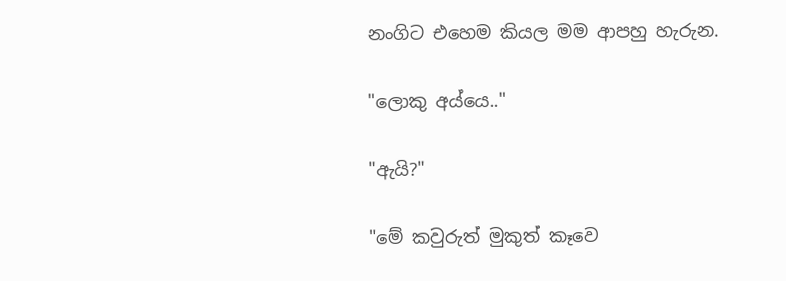නංගිට එහෙම කියල මම ආපහු හැරුන.

"ලොකු අය්යෙ.."

"ඇයි?"

"මේ කවුරුත් මුකුත් කෑවෙ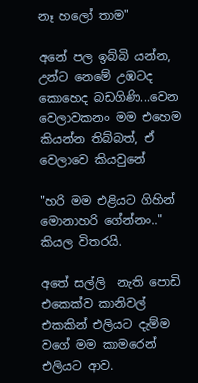නෑ හලෝ තාම"

අනේ පල ඉබ්බි යන්න, උන්ට නෙමේ උඹටද කොහෙද බඩගිණි...වෙන වෙලාවකනං මම එහෙම කියන්න තිබ්බත්, ඒ වෙලාවෙ කියවුනේ

"හරි මම එළියට ගිහින් මොනාහරි ගේන්නං.." කියල විතරයි.

අතේ සල්ලි  නැති පොඩි එකෙක්ව කානිවල් එකකින් එලියට දැම්ම වගේ මම කාමරෙන් එලියට ආව.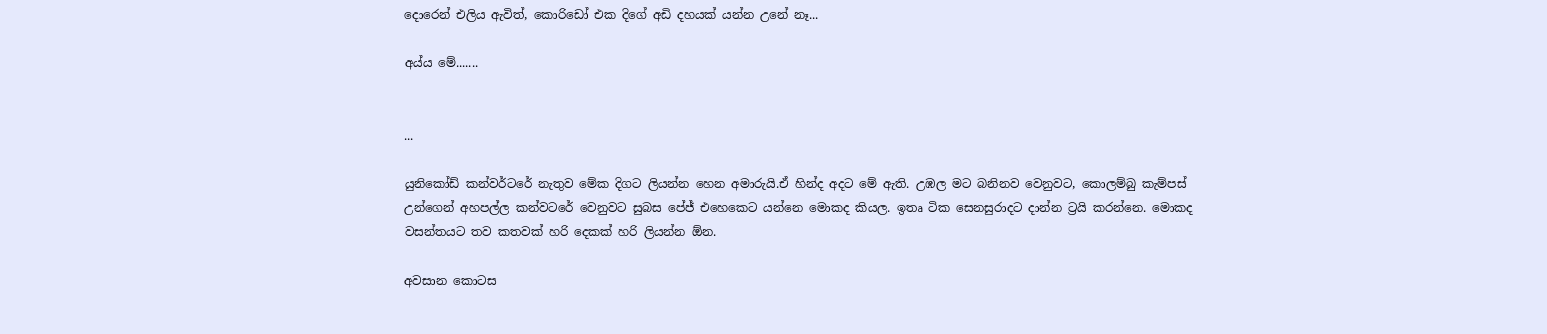දොරෙන් එලිය ඇවිත්, කොරිඩෝ එක දිගේ අඩි දහයක් යන්න උනේ නෑ...

අය්ය මේ.......


...

යුනිකෝඩ් කන්වර්ටරේ නැතුව මේක දිගට ලියන්න හෙන අමාරුයි.ඒ හින්ද අදට මේ ඇති. උඹල මට බනිනව වෙනුවට, කොලම්බු කැම්පස් උන්ගෙන් අහපල්ල කන්වටරේ වෙනුවට සුබස පේජ් එහෙකෙට යන්නෙ මොකද කියල. ඉතෘ ටික සෙනසුරාදට දාන්න ට්‍රයි කරන්නෙ. මොකද වසන්තයට තව කතවක් හරි දෙකක් හරි ලියන්න ඕන.

අවසාන කොටස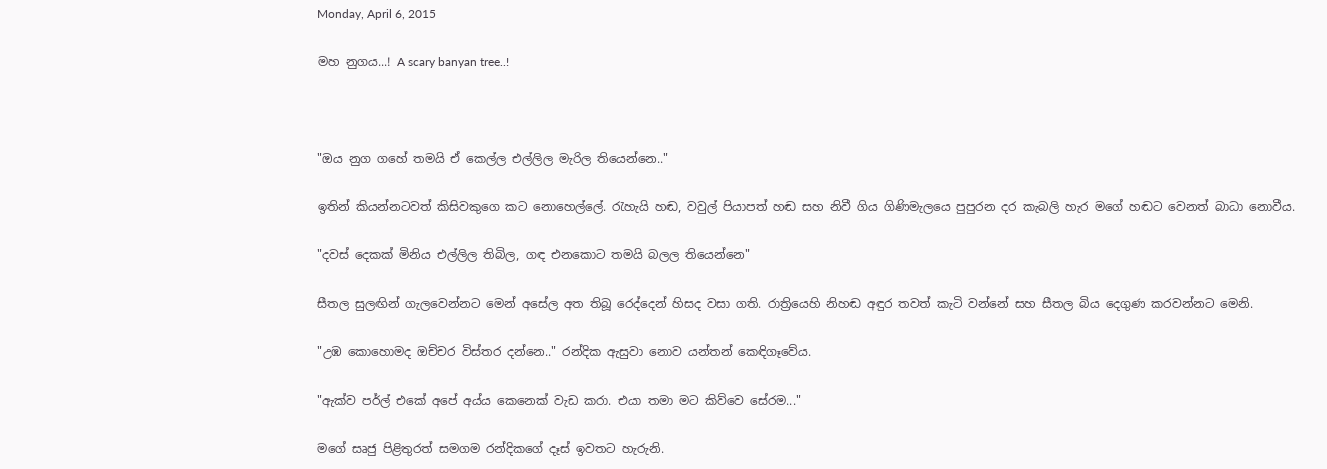Monday, April 6, 2015

මහ නුගය...! A scary banyan tree..!



"ඔය නුග ගහේ තමයි ඒ කෙල්ල එල්ලිල මැරිල තියෙන්නෙ.."

ඉතින් කියන්නටවත් කිසිවකුගෙ කට නොහෙල්ලේ. රැහැයි හඬ, වවුල් පියාපත් හඬ සහ නිවී ගිය ගිණිමැලයෙ පුපුරන දර කැබලි හැර මගේ හඬට වෙනත් බාධා නොවීය.

"දවස් දෙකක් මිනිය එල්ලිල තිබිල, ගඳ එනකොට තමයි බලල තියෙන්නෙ"

සීතල සුලඟින් ගැලවෙන්නට මෙන් අසේල අත තිබූ රෙද්දෙන් හිසද වසා ගති. රාත්‍රියෙහි නිහඬ අඳුර තවත් කැටි වන්නේ සහ සීතල බිය දෙගුණ කරවන්නට මෙනි.

"උඹ කොහොමද ඔච්චර විස්තර දන්නෙ.." රන්දික ඇසුවා නොව යන්තන් කෙඳිගෑවේය.

"ඇක්ව පර්ල් එකේ අපේ අය්ය කෙනෙක් වැඩ කරා. එයා තමා මට කිව්වෙ සේරම..."

මගේ සෘජු පිළිතුරත් සමගම රන්දිකගේ දෑස් ඉවතට හැරුනි.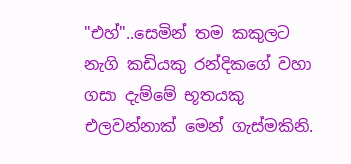"එහ්"..සෙමින් තම කකුලට නැගි කඩියකු රන්දිකගේ වහා ගසා දැම්මේ භූතයකු එලවන්නාක් මෙන් ගැස්මකිනි.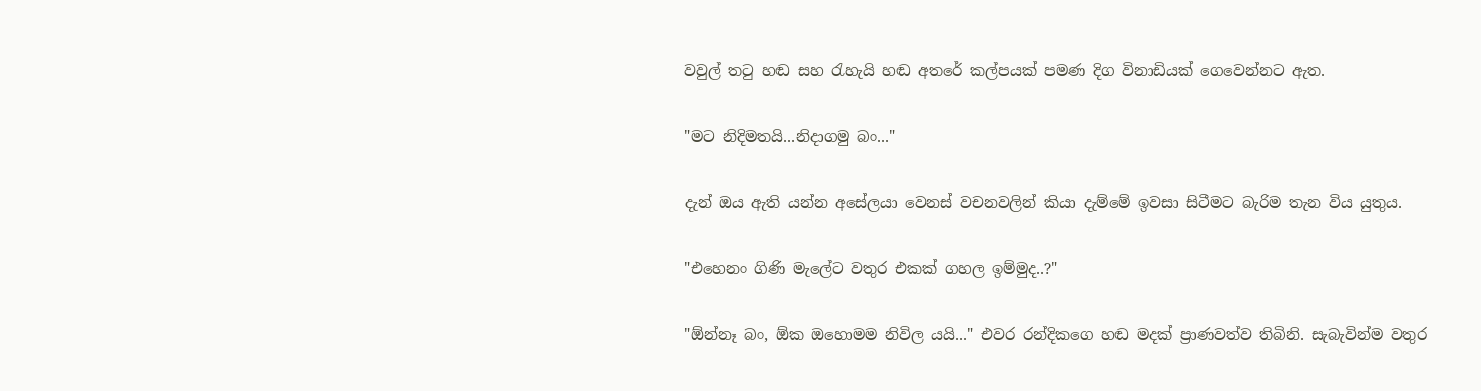වවුල් තටු හඬ සහ රැහැයි හඬ අතරේ කල්පයක් පමණ දිග විනාඩියක් ගෙවෙන්නට ඇත.

"මට නිදිමතයි...නිදාගමු බං..."

දැන් ඔය ඇති යන්න අසේලයා වෙනස් වචනවලින් කියා දැම්මේ ඉවසා සිටීමට බැරිම තැන විය යුතුය.

"එහෙනං ගිණි මැලේට වතුර එකක් ගහල ඉම්මුද..?"

"ඕන්නෑ බං, ඕක ඔහොමම නිවිල යයි..." එවර රන්දිකගෙ හඬ මදක් ප්‍රාණවත්ව තිබිනි. සැබැවින්ම වතුර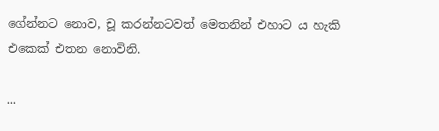ගේන්නට නොව, චූ කරන්නටවත් මෙතනින් එහාට ය හැකි එකෙක් එතන නොවිනි.

...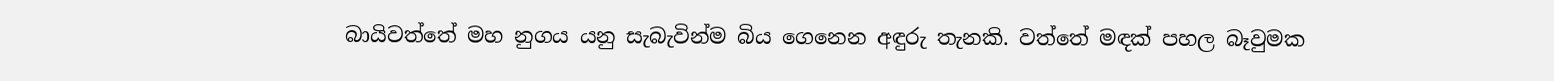බායිවත්තේ මහ නුගය යනු සැබැවින්ම බිය ගෙනෙන අඳුරු තැනකි. වත්තේ මඳක් පහල බෑවුමක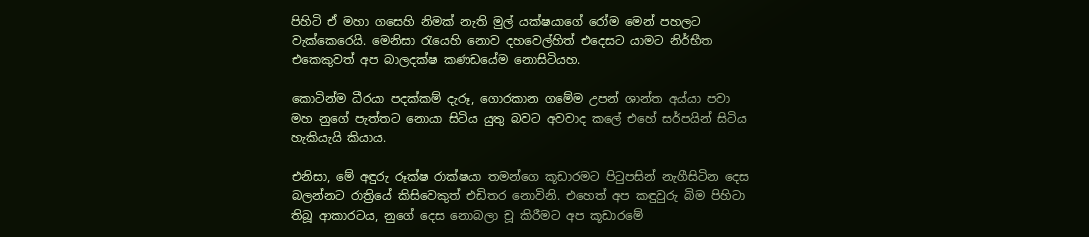පිහිටි ඒ මහා ගසෙහි නිමක් නැති මුල් යක්ෂයාගේ රෝම මෙන් පහලට වැක්කෙරෙයි. මෙනිසා රැයෙහි නොව දහවෙල්හිත් එදෙසට යාමට නිර්භීත එකෙකුවත් අප බාලදක්ෂ කණඩයේම නොසිටියහ.

කොටින්ම ධීරයා පදක්කම් දැරූ, ගොරකාන ගමේම උපන් ශාන්ත අය්යා පවා මහ නුගේ පැත්තට නොයා සිටිය යුතු බවට අවවාද කලේ එහේ සර්පයින් සිටිය හැකියැයි කියාය.

එනිසා, මේ අඳුරු රූක්ෂ රාක්ෂයා තමන්ගෙ කූඩාරමට පිටුපසින් නැගීසිටින දෙස බලන්නට රාත්‍රියේ කිසිවෙකුත් එඩිතර නොවිනි. එහෙත් අප කඳුවුරු බිම පිහිටා තිබූ ආකාරටය, නුගේ දෙස නොබලා චූ කිරීමට අප කූඩාරමේ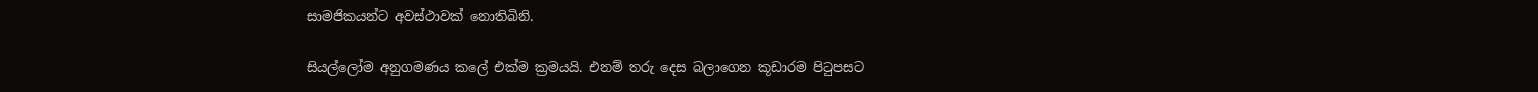සාමජිකයන්ට අවස්ථාවක් නොතිබිනි.

සියල්ලෝම අනුගමණය කලේ එක්ම ක්‍රමයයි. එනම් තරු දෙස බලාගෙන කූඩාරම පිටුපසට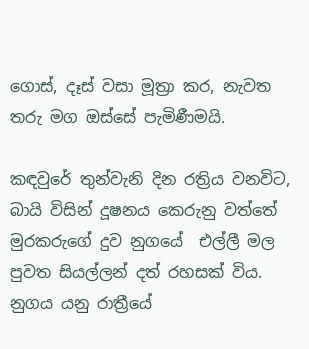ගොස්, දෑස් වසා මූත්‍රා කර, නැවත තරු මග ඔස්සේ පැමිණීමයි.

කඳවුරේ තුන්වැනි දින රත්‍රිය වනවිට, බායි විසින් දූෂනය කෙරුනු වත්තේ මුරකරුගේ දුව නුගයේ  එල්ලී මල පුවත සියල්ලන් දත් රහසක් විය. නුගය යනු රාත්‍රීයේ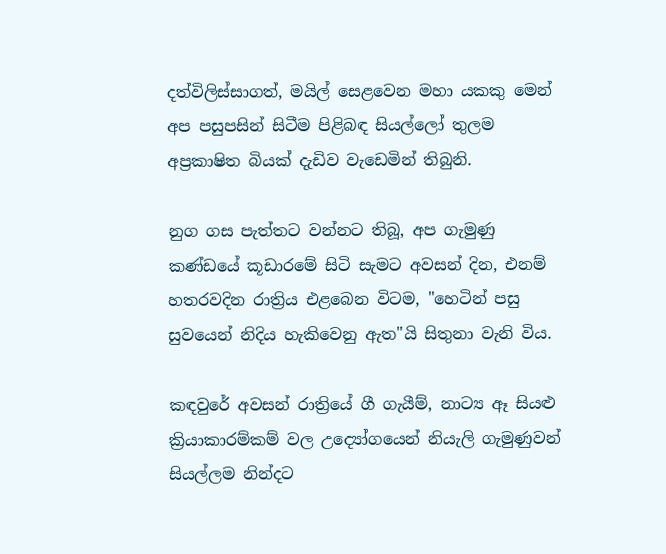දත්විලිස්සාගත්, මයිල් සෙළවෙන මහා යකකු මෙන් අප පසුපසින් සිටීම පිළිබඳ සියල්ලෝ තුලම අප්‍රකාෂිත බියක් දැඩිව වැඩෙමින් තිබුනි.

නුග ගස පැත්තට වන්නට තිබූ, අප ගැමුණු කණ්ඩයේ කූඩාරමේ සිටි සැමට අවසන් දින, එනම් හතරවදින රාත්‍රිය එළබෙන විටම, "හෙටින් පසු සුවයෙන් නිදිය හැකිවෙනු ඇත"යි සිතුනා වැනි විය.

කඳවුරේ අවසන් රාත්‍රියේ ගී ගැයීම්, නාට්‍ය ඈ සියළු ක්‍රියාකාරම්කම් වල උද්‍යෝගයෙන් නියැලි ගැමුණුවන් සියල්ලම නින්දට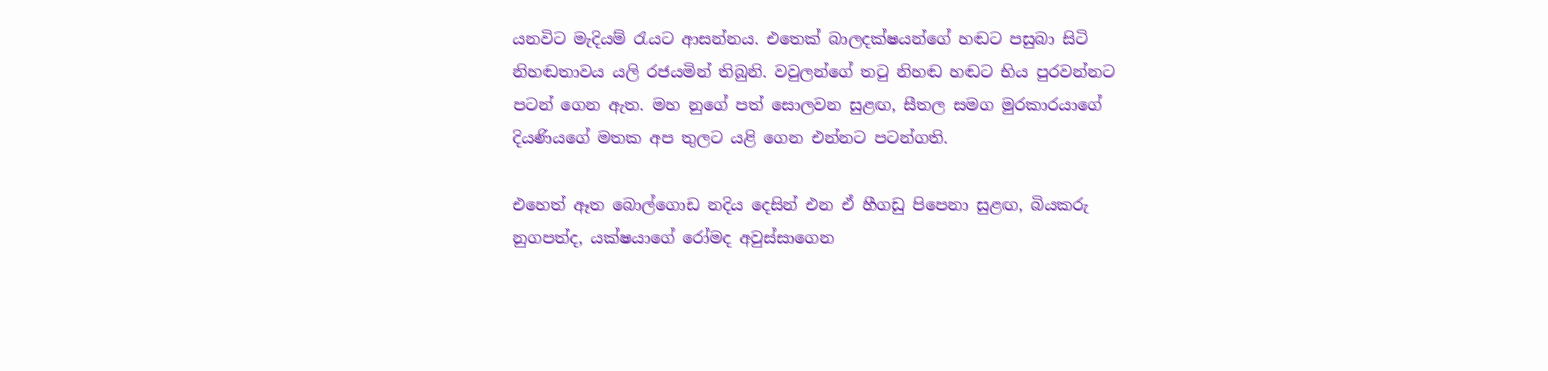යනවිට මැදියම් රැයට ආසන්නය. එතෙක් බාලදක්ෂයන්ගේ හඬට පසුබා සිටි නිහඬතාවය යලි රජයමින් තිබුනි. වවුලන්ගේ තටු නිහඬ හඬට භිය පුරවන්නට පටන් ගෙන ඇත. මහ නුගේ පත් සොලවන සුළඟ, සීතල සමග මුරකාරයාගේ දියණියගේ මතක අප තුලට යළි ගෙන එන්නට පටන්ගති.

එහෙත් ඈත බොල්ගොඩ නදිය දෙසින් එන ඒ හීගඩු පිපෙනා සුළඟ, බියකරු නුගපත්ද, යක්ෂයාගේ රෝමද අවුස්සාගෙන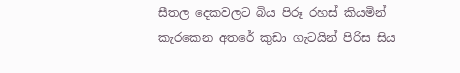සීතල දෙකවලට බිය පිරූ රහස් කියමින් කැරකෙන අතරේ කුඩා ගැටයින් පිරිස සිය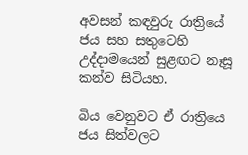අවසන් කඳවුරු රාත්‍රියේ ජය සහ සතුටෙහි උද්දාමයෙන් සුළඟට නෑසූ කන්ව සිටියහ.

බිය වෙනුවට ඒ රාත්‍රියෙ ජය සිත්වලට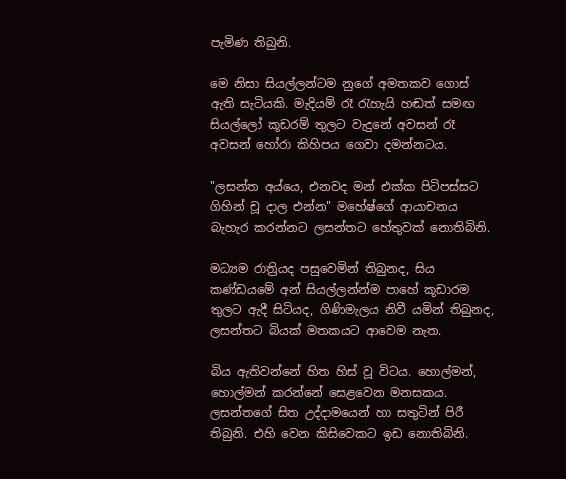පැමිණ තිබුනි.

මෙ නිසා සියල්ලන්ටම නුගේ අමතකව ගොස් ඇති සැටියකි. මැදියම් රෑ රැහැයි හඬත් සමඟ සියල්ලෝ කූඩරම් තුලට වැදුනේ අවසන් රෑ අවසන් හෝරා කිහිපය ගෙවා දමන්නටය.

"ලසන්ත අය්යෙ, එනවද මන් එක්ක පිටිපස්සට ගිහින් චූ දාල එන්න" මහේෂ්ගේ ආයාචනය බැහැර කරන්නට ලසන්තට හේතුවක් නොතිබිනි.

මධ්‍යම රාත්‍රියද පසුවෙමින් තිබුනද, සිය කණ්ඩයමේ අන් සියල්ලන්න්ම පාහේ කූඩාරම තුලට ඇදී සිටියද, ගිණිමැලය නිවී යමින් තිබුනද, ලසන්තට බියක් මතකයට ආවෙම නැත.

බිය ඇතිවන්නේ හිත හිස් වූ විටය. හොල්මන්, හොල්මන් කරන්නේ සෙළවෙන මනසකය. ලසන්තගේ සිත උද්දාමයෙන් හා සතුටින් පිරී තිබුනි. එහි වෙන කිසිවෙකට ඉඩ නොතිබිනි.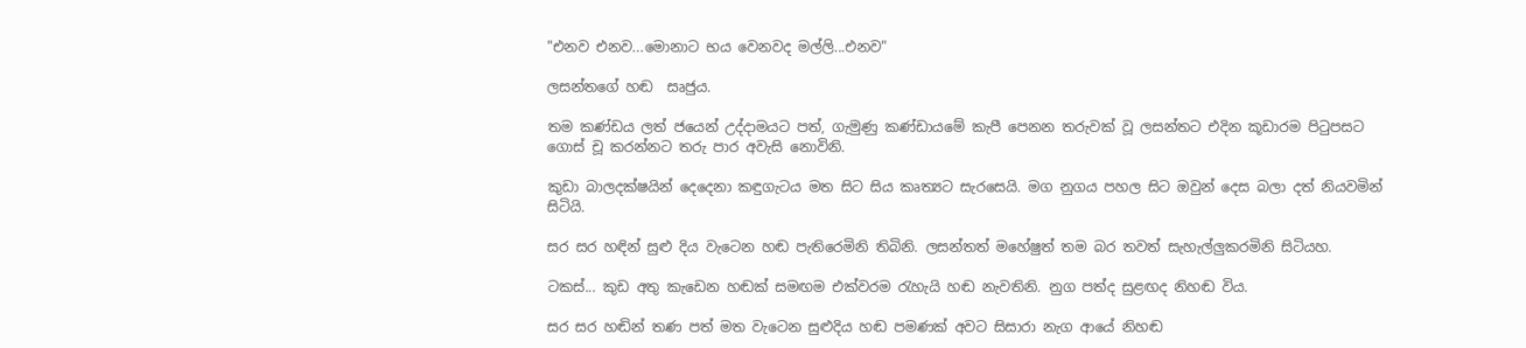"එනව එනව...මොනාට භය වෙනවද මල්ලි...එනව"

ලසන්තගේ හඬ  සෘජුය.

තම කණ්ඩය ලත් ජයෙන් උද්දාමයට පත්, ගැමුණු කණ්ඩායමේ කැපී පෙනන තරුවක් වූ ලසන්තට එදින කූඩාරම පිටුපසට ගොස් චූ කරන්නට තරු පාර අවැසි නොවිනි.

කුඩා බාලදක්ෂයින් දෙදෙනා කඳුගැටය මත සිට සිය කෘත්‍යට සැරසෙයි. මග නුගය පහල සිට ඔවුන් දෙස බලා දත් නියවමින් සිටියි.

සර සර හඳින් සුළු දිය වැටෙන හඬ පැතිරෙමිනි තිබිනි. ලසන්තත් මහේෂුත් තම බර තවත් සැහැල්ලුකරමිනි සිටියහ.

ටකස්... කුඩ අතු කැඩෙන හඬක් සමඟම එක්වරම රැහැයි හඬ නැවතිනි. නුග පත්ද සුළඟද නිහඬ විය.

සර සර හඬින් තණ පත් මත වැටෙන සුළුදිය හඬ පමණක් අවට සිසාරා නැග ආයේ නිහඬ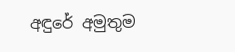අඳුරේ අමුතුම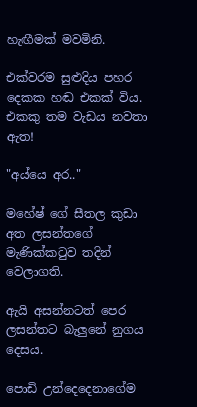හැඟීමක් මවමිනි.

එක්වරම සුළුදිය පහර දෙකක හඬ එකක් විය. එකකු තම වැඩය නවතා ඇත!

"අය්යෙ අර.."

මහේෂ් ගේ සීතල කුඩා අත ලසන්තගේ මැණික්කටුව තදින් වෙලාගති.

ඇයි අසන්නටත් පෙර ලසන්තට බැලුනේ නුගය දෙසය.

පොඩි උන්දෙදෙනාගේම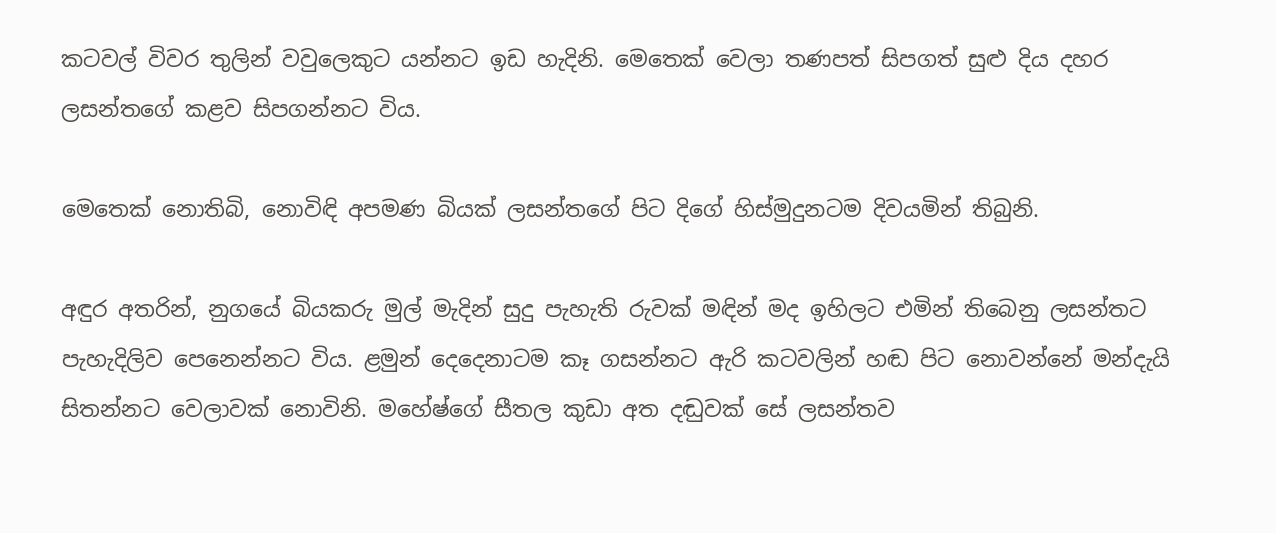කටවල් විවර තුලින් වවුලෙකුට යන්නට ඉඩ හැදිනි. මෙතෙක් වෙලා තණපත් සිපගත් සුළු දිය දහර ලසන්තගේ කළව සිපගන්නට විය.

මෙතෙක් නොතිබි, නොවිඳි අපමණ බියක් ලසන්තගේ පිට දිගේ හිස්මුදුනටම දිවයමින් තිබුනි.

අඳුර අතරින්, නුගයේ බියකරු මුල් මැදින් සුදු පැහැති රුවක් මඳින් මද ඉහිලට එමින් තිබෙනු ලසන්තට පැහැදිලිව පෙනෙන්නට විය. ළමුන් දෙදෙනාටම කෑ ගසන්නට ඇරි කටවලින් හඬ පිට නොවන්නේ මන්දැයි සිතන්නට වෙලාවක් නොවිනි. මහේෂ්ගේ සීතල කුඩා අත දඬුවක් සේ ලසන්තව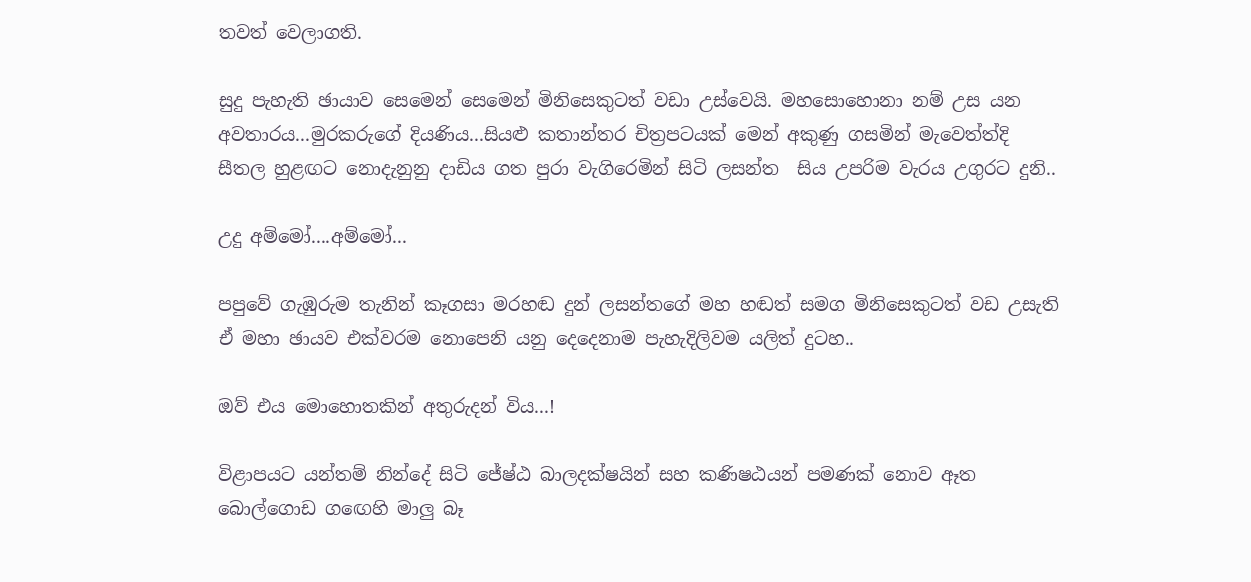තවත් වෙලාගති.

සුදු පැහැති ඡායාව සෙමෙන් සෙමෙන් මිනිසෙකුටත් වඩා උස්වෙයි. මහසොහොනා නම් උස යන අවතාරය...මුරකරුගේ දියණිය...සියළු කතාන්තර චිත්‍රපටයක් මෙන් අකුණු ගසමින් මැවෙත්ත්දි  සීතල හුළඟට නොදැනුනු දාඩිය ගත පුරා වැගිරෙමින් සිටි ලසන්ත  සිය උපරිම වැරය උගුරට දුනි..

උදු අම්මෝ....අම්මෝ...

පපුවේ ගැඹුරුම තැනින් කෑගසා මරහඬ දුන් ලසන්තගේ මහ හඬත් සමග මිනිසෙකුටත් වඩ උසැති ඒ මහා ඡායව එක්වරම නොපෙනි යනු දෙදෙනාම පැහැදිලිවම යලිත් දුටහ..

ඔව් එය මොහොතකින් අතුරුදන් විය...!

විළාපයට යන්තම් නින්දේ සිටි ජේෂ්ඨ බාලදක්ෂයින් සහ කණිෂඨයන් පමණක් නොව ඈත බොල්ගොඩ ගඟෙහි මාලු බෑ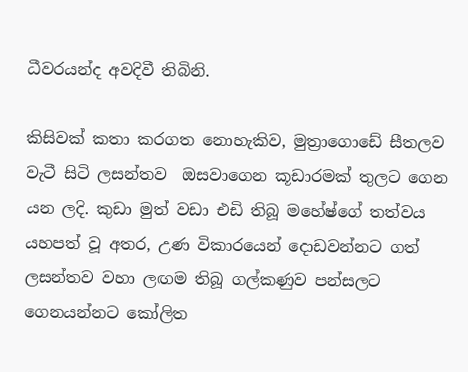ධීවරයන්ද අවදිවී තිබිනි.

කිසිවක් කතා කරගත නොහැකිව, මුත්‍රාගොඩේ සීතලව වැටී සිටි ලසන්තව  ඔසවාගෙන කූඩාරමක් තුලට ගෙන යන ලදි. කුඩා මුත් වඩා එඩි තිබූ මහේෂ්ගේ තත්වය යහපත් වූ අතර, උණ විකාරයෙන් දොඩවන්නට ගත් ලසන්තව වහා ලඟම තිබූ ගල්කණුව පන්සලට ගෙනයන්නට කෝලිත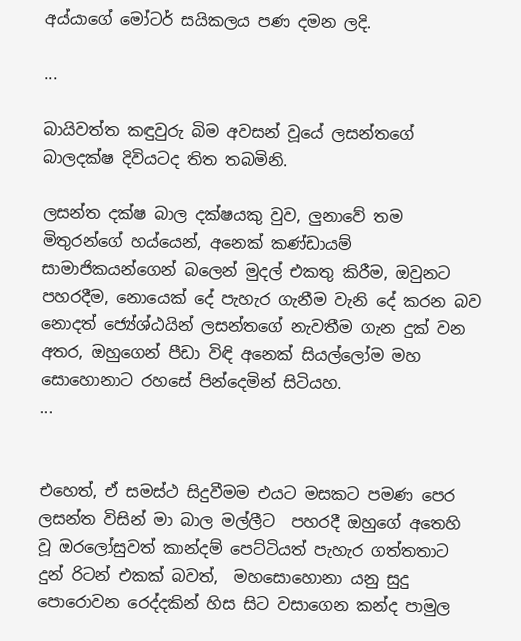අය්යාගේ මෝටර් සයිකලය පණ දමන ලදි.

...

බායිවත්ත කඳුවුරු බිම අවසන් වූයේ ලසන්තගේ බාලදක්ෂ දිවියටද තිත තබමිනි.

ලසන්ත දක්ෂ බාල දක්ෂයකු වුව, ලුනාවේ තම මිතුරන්ගේ හය්යෙන්, අනෙක් කණ්ඩායම් සාමාජිකයන්ගෙන් බලෙන් මුදල් එකතු කිරීම, ඔවුනට පහරදීම, නොයෙක් දේ පැහැර ගැනීම වැනි දේ කරන බව නොදත් ජ්‍යේශ්ඨයින් ලසන්තගේ නැවතීම ගැන දුක් වන අතර, ඔහුගෙන් පීඩා විඳි අනෙක් සියල්ලෝම මහ සොහොනාට රහසේ පින්දෙමින් සිටියහ.
...


එහෙත්, ඒ සමස්ථ සිදුවීමම එයට මසකට පමණ පෙර ලසන්ත විසින් මා බාල මල්ලීට  පහරදී ඔහුගේ අතෙහි වූ ඔරලෝසුවත් කාන්දම් පෙට්ටියත් පැහැර ගත්තතාට දුන් රිටන් එකක් බවත්,  මහසොහොනා යනු සුදු පොරොවන රෙද්දකින් හිස සිට වසාගෙන කන්ද පාමුල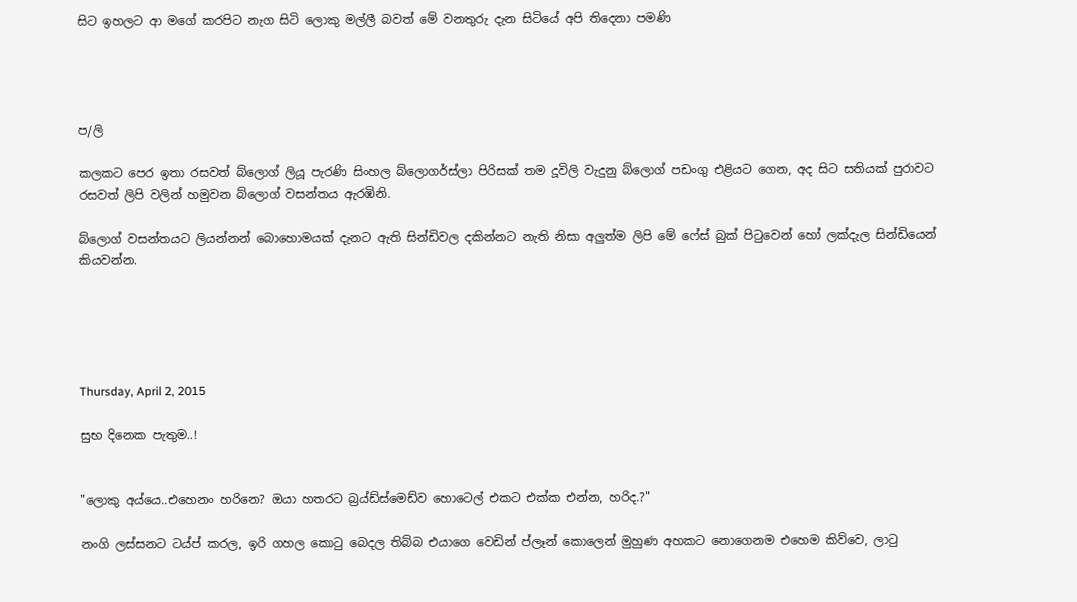සිට ඉහලට ආ මගේ කරපිට නැග සිටි ලොකු මල්ලී බවත් මේ වනතුරු දැන සිටියේ අපි තිදෙනා පමණි




ප/ලි

කලකට පෙර ඉතා රසවත් බ්ලොග් ලියූ පැරණි සිංහල බ්ලොගර්ස්ලා පිරිසක් තම දූවිලි වැදුනු බ්ලොග් පඩංගු එළියට ගෙන, අද සිට සතියක් පුරාවට රසවත් ලිපි වලින් හමුවන බ්ලොග් වසන්තය ඇරඹිනි.

බ්ලොග් වසන්තයට ලියන්නන් බොහොමයක් දැනට ඇති සින්ඩිවල දකින්නට නැති නිසා අලුත්ම ලිපි මේ ෆේස් බුක් පිටුවෙන් හෝ ලක්දැල සින්ඩියෙන් කියවන්න.





Thursday, April 2, 2015

සුභ දිනෙක පැතුම..!


"ලොකු අය්යෙ..එහෙනං හරිනෙ? ඔයා හතරට බ්‍රය්ඩ්ස්මෙඩ්ව හොටෙල් එකට එක්ක එන්න, හරිද.?"

නංගි ලස්සනට ටය්ප් කරල, ඉරි ගහල කොටු බෙදල තිබ්බ එයාගෙ වෙඩින් ප්ලෑන් කොලෙන් මුහුණ අහකට නොගෙනම එහෙම කිව්වෙ, ලාටු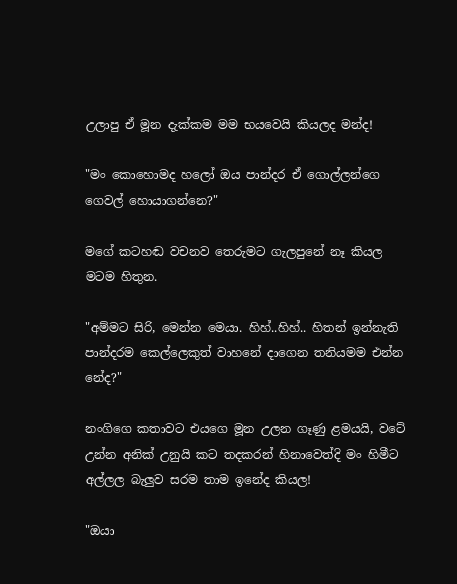උලාපු ඒ මූන දැක්කම මම භයවෙයි කියලද මන්ද!

"මං කොහොමද හලෝ ඔය පාන්දර ඒ ගොල්ලන්ගෙ ගෙවල් හොයාගන්නෙ?"

මගේ කටහඬ වචනව තෙරුමට ගැලපුනේ නෑ කියල මටම හිතුන.

"අම්මට සිරි, මෙන්න මෙයා. හිහ්..හිහ්.. හිතන් ඉන්නැති පාන්දරම කෙල්ලෙකුත් වාහනේ දාගෙන තනියමම එන්න නේද?"

නංගිගෙ කතාවට එයගෙ මූන උලන ගෑණු ළමයයි, වටේ උන්න අනික් උනුයි කට තදකරන් හිනාවෙත්දි මං හිමීට අල්ලල බැලුව සරම තාම ඉනේද කියල!

"ඔයා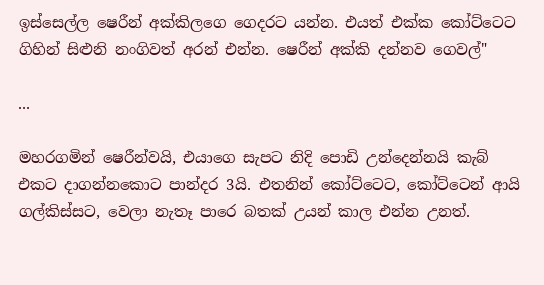ඉස්සෙල්ල ෂෙරීන් අක්කිලගෙ ගෙදරට යන්න. එයත් එක්ක කෝට්ටෙට ගිහින් සිළුනි නංගිවත් අරන් එන්න. ෂෙරීන් අක්කි දන්නව ගෙවල්"

...

මහරගමින් ෂෙරීන්වයි, එයාගෙ සැපට නිදි පොඩි උන්දෙන්නයි කැබ් එකට දාගන්නකොට පාන්දර 3යි. එතනින් කෝට්ටෙට, කෝට්ටෙන් ආයි ගල්කිස්සට, වෙලා නැතෑ පාරෙ බතක් උයන් කාල එන්න උනත්.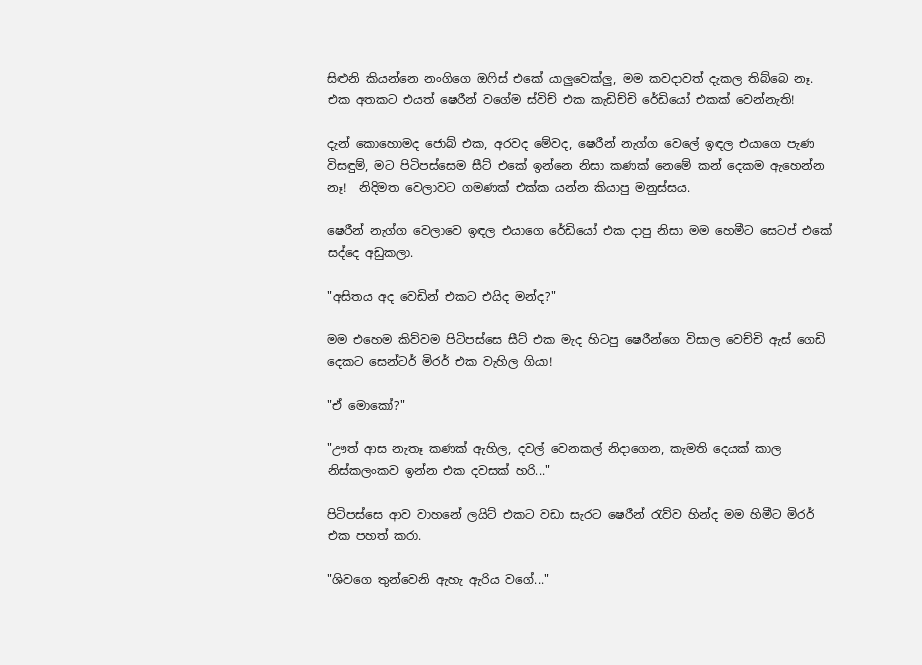සිළුනි කියන්නෙ නංගිගෙ ඔෆිස් එකේ යාලුවෙක්ලු, මම කවදාවත් දැකල තිබ්බෙ නෑ. එක අතකට එයත් ෂෙරීන් වගේම ස්විච් එක කැඩිච්චි රේඩියෝ එකක් වෙන්නැති!

දැන් කොහොමද ජොබ් එක, අරවද මේවද, ෂෙරීන් නැග්ග වෙලේ ඉඳල එයාගෙ පැණ විසඳුම්, මට පිටිපස්සෙම සීට් එකේ ඉන්නෙ නිසා කණක් නෙමේ කන් දෙකම ඇහෙන්න නෑ!  නිදිමත වෙලාවට ගමණක් එක්ක යන්න කියාපු මනුස්සය.

ෂෙරීන් නැග්ග වෙලාවෙ ඉඳල එයාගෙ රේඩියෝ එක දාපු නිසා මම හෙමීට සෙටප් එකේ සද්දෙ අඩුකලා.

"අසිතය අද වෙඩින් එකට එයිද මන්ද?"

මම එහෙම කිව්වම පිටිපස්සෙ සීට් එක මැද හිටපු ෂෙරීන්ගෙ විසාල වෙච්චි ඇස් ගෙඩි දෙකට සෙන්ටර් මිරර් එක වැහිල ගියා!

"ඒ මොකෝ?"

"ඌත් ආස නැතෑ කණක් ඇහිල, දවල් වෙනකල් නිදාගෙන, කැමති දෙයක් කාල නිස්කලංකව ඉන්න එක දවසක් හරි..."

පිටිපස්සෙ ආව වාහනේ ලයිට් එකට වඩා සැරට ෂෙරීන් රැව්ව හින්ද මම හිමීට මිරර් එක පහත් කරා.

"ශිවගෙ තුන්වෙනි ඇහැ ඇරිය වගේ..."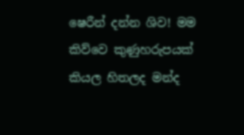ෂෙරීන් දන්න ශිව! මම කිව්වෙ කුණුහරුපයක් කියල හිතලද මන්ද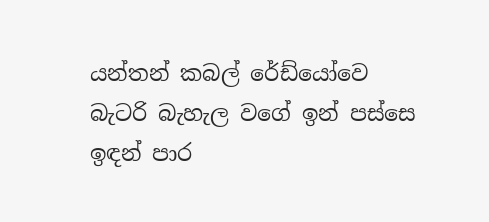යන්තන් කබල් රේඩ්යෝවෙ බැටරි බැහැල වගේ ඉන් පස්සෙ ඉඳන් පාර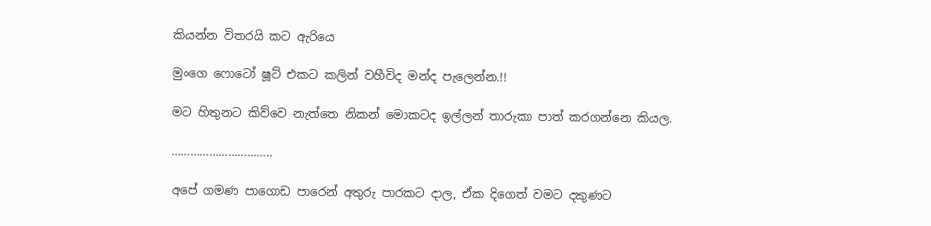කියන්න විතරයි කට ඇරියෙ

මුංගෙ ෆොටෝ ෂූට් එකට කලින් වහීවිද මන්ද පැලෙන්න.!!

මට හිතුනට කිව්වෙ නැත්තෙ නිකන් මොකටද ඉල්ලන් තාරුකා පාත් කරගන්නෙ කියල.

…………………………..

අපේ ගමණ පාගොඩ පාරෙන් අතුරු පාරකට දාල, ඒක දිගෙත් වමට දකුණට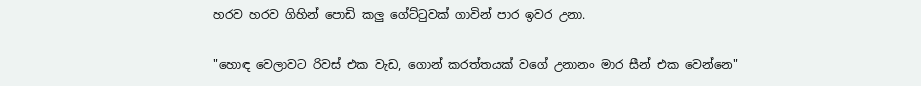හරව හරව ගිහින් පොඩි කලු ගේට්ටුවක් ගාවින් පාර ඉවර උනා.

"හොඳ වෙලාවට රිවස් එක වැඩ, ගොන් කරත්තයක් වගේ උනානං මාර සීන් එක වෙන්නෙ"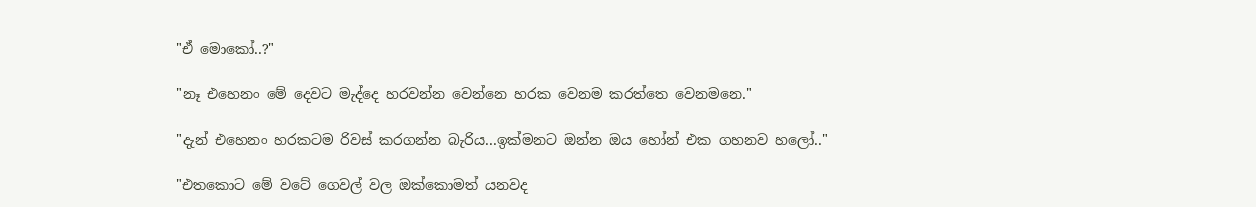"ඒ මොකෝ..?"

"නෑ එහෙනං මේ දෙවට මැද්දෙ හරවන්න වෙන්නෙ හරක වෙනම කරත්තෙ වෙනමනෙ."

"දැන් එහෙනං හරකටම රිවස් කරගන්න බැරිය...ඉක්මනට ඔන්න ඔය හෝන් එක ගහනව හලෝ.."

"එතකොට මේ වටේ ගෙවල් වල ඔක්කොමත් යනවද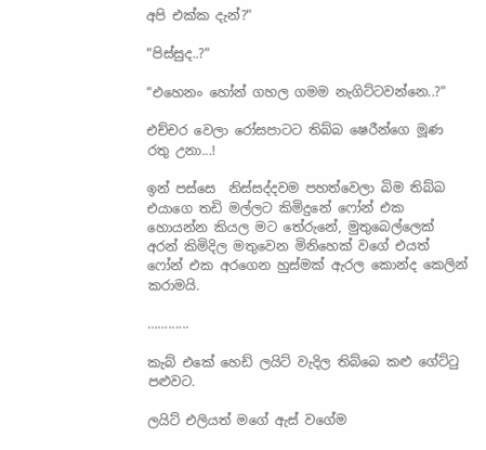අපි එක්ක දැන්?"

"පිස්සුද..?"

"එහෙනං හෝන් ගහල ගමම නැගිට්ටවන්නෙ..?"

එච්චර වෙලා රෝසපාටට තිබ්බ ෂෙරීන්ගෙ මූණ රතු උනා...!

ඉන් පස්සෙ  නිස්සද්දවම පහත්වෙලා බිම තිබ්බ එයාගෙ තඩි මල්ලට කිමිදුනේ ෆෝන් එක හොයන්න කියල මට තේරුනේ, මුතුබෙල්ලෙක් අරන් කිමිදිල මතුවෙන මිනිහෙක් වගේ එයත් ෆෝන් එක අරගෙන හුස්මක් ඇරල කොන්ද කෙලින් කරාමයි.

……......

කැබ් එකේ හෙඩ් ලයිට් වැදිල තිබ්බෙ කළු ගේට්ටු පළුවට.

ලයිට් එලියත් මගේ ඇස් වගේම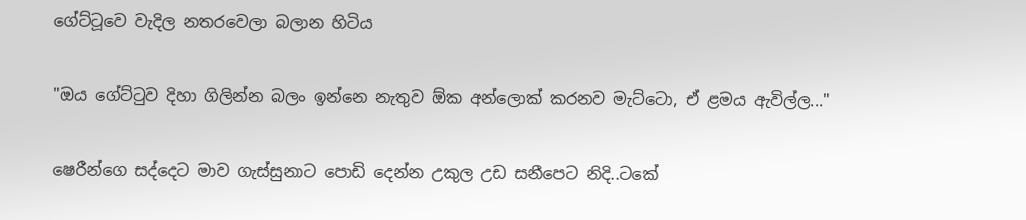ගේට්ටූවෙ වැදිල නතරවෙලා බලාන හිටිය

"ඔය ගේට්ටුව දිහා ගිලින්න බලං ඉන්නෙ නැතුව ඕක අන්ලොක් කරනව මැට්ටො, ඒ ළමය ඇවිල්ල..."

ෂෙරීන්ගෙ සද්දෙට මාව ගැස්සුනාට පොඩි දෙන්න උකුල උඩ සනීපෙට නිදි..ටකේ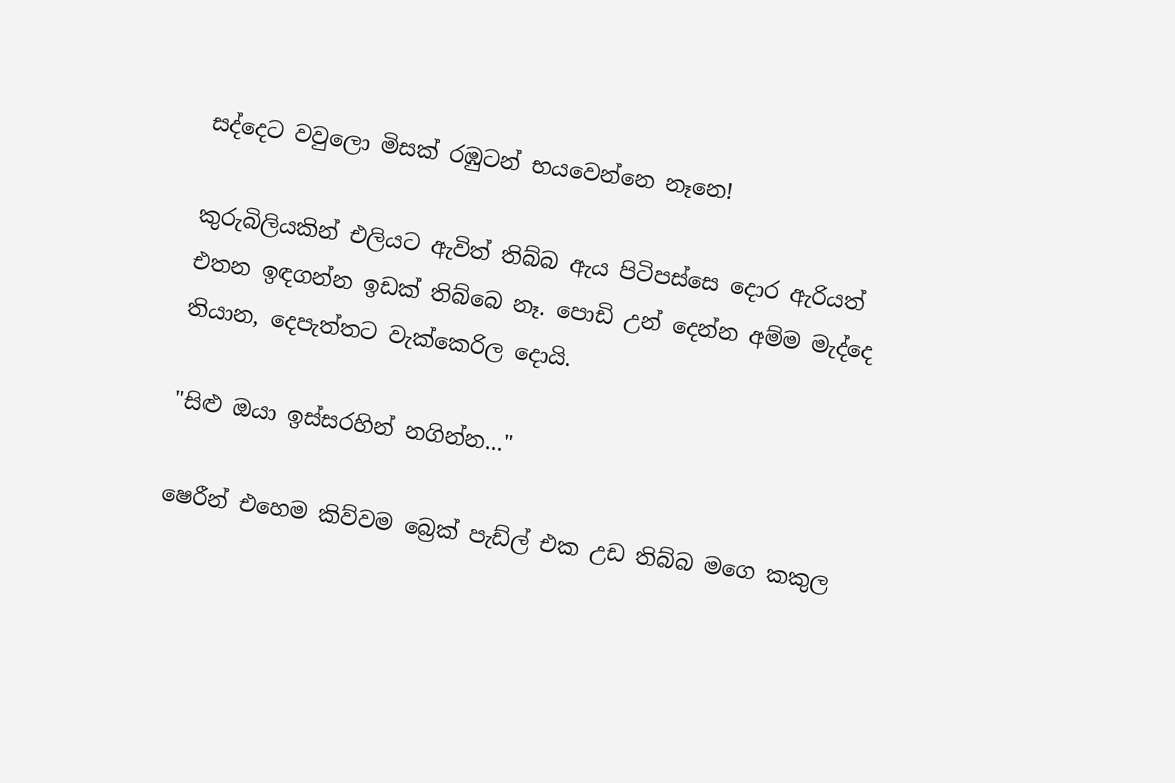සද්දෙට වවුලො මිසක් රඹුටන් භයවෙන්නෙ නෑනෙ!

කුරුබිලියකින් එලියට ඇවිත් තිබ්බ ඇය පිටිපස්සෙ දොර ඇරියත් එතන ඉඳගන්න ඉඩක් තිබ්බෙ නෑ. පොඩි උන් දෙන්න අම්ම මැද්දෙ තියාන, දෙපැත්තට වැක්කෙරිල දොයි.

"සිළු ඔයා ඉස්සරහින් නගින්න..."

ෂෙරීන් එහෙම කිව්වම බ්‍රෙක් පැඩ්ල් එක උඩ තිබ්බ මගෙ කකුල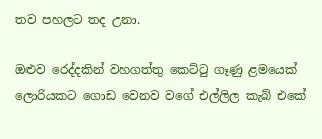තව පහලට තද උනා.

ඔළුව රෙද්දකින් වහගත්තු කෙට්ටු ගෑණු ළමයෙක් ලොරියකට ගොඩ වෙනව වගේ එල්ලිල කැබ් එකේ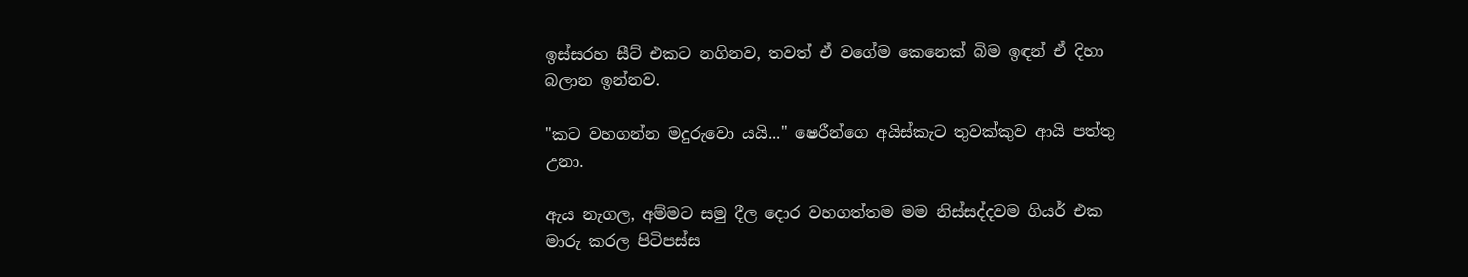ඉස්සරහ සීට් එකට නගිනව, තවත් ඒ වගේම කෙනෙක් බිම ඉඳන් ඒ දිහා බලාන ඉන්නව.

"කට වහගන්න මදුරුවො යයි..." ෂෙරීන්ගෙ අයිස්කැට තුවක්කුව ආයි පත්තු උනා.

ඇය නැගල, අම්මට සමු දීල දොර වහගත්තම මම නිස්සද්දවම ගියර් එක මාරු කරල පිටිපස්ස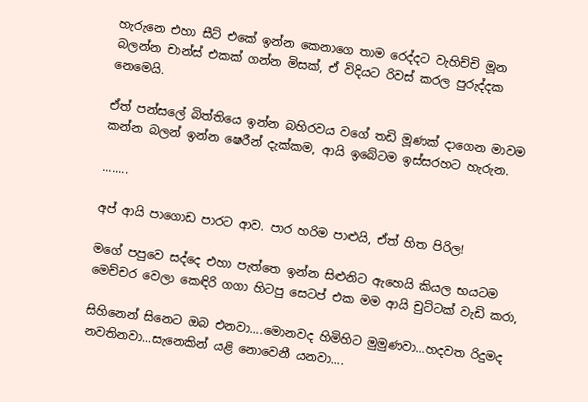හැරුනෙ එහා සීට් එකේ ඉන්න කෙනාගෙ තාම රෙද්දට වැහිච්චි මූන බලන්න චාන්ස් එකක් ගන්න මිසක්, ඒ විදියට රිවස් කරල පුරුද්දක නෙමෙයි.

ඒත් පන්සලේ බිත්තියෙ ඉන්න බහිරවය වගේ තඩි මූණක් දාගෙන මාවම කන්න බලන් ඉන්න ෂෙරීන් දැක්කම, ආයි ඉබේටම ඉස්සරහට හැරුන.

........

අප් ආයි පාගොඩ පාරට ආව. පාර හරිම පාළුයි, ඒත් හිත පිරිල!

මගේ පපුවෙ සද්දෙ එහා පැත්තෙ ඉන්න සිළුනිට ඇහෙයි කියල භයටම මෙච්චර වෙලා කෙඳිරි ගගා හිටපු සෙටප් එක මම ආයි චුට්ටක් වැඩි කරා,

සිහිනෙන් සිනෙට ඔබ එනවා....මොනවද හිමිහිට මුමුණවා...හදවත රිදුමද නවතිනවා...සැනෙකින් යළි නොවෙනී යනවා....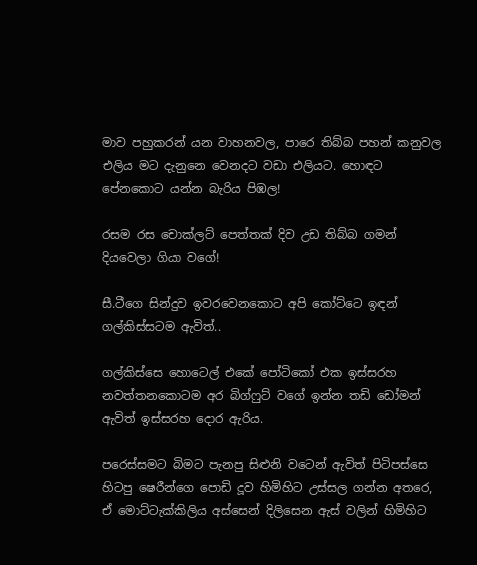මාව පහුකරන් යන වාහනවල, පාරෙ තිබ්බ පහන් කනුවල එලිය මට දැනුනෙ වෙනදට වඩා එලියට. හොඳට පේනකොට යන්න බැරිය පිඹල!

රසම රස චොක්ලට් පෙත්තක් දිව උඩ තිබ්බ ගමන් දියවෙලා ගියා වගේ!

සී.ටීගෙ සින්දුව ඉවරවෙනකොට අපි කෝට්ටෙ ඉඳන් ගල්කිස්සටම ඇවිත්..

ගල්කිස්සෙ හොටෙල් එකේ පෝටිකෝ එක ඉස්සරහ නවත්තනකොටම අර බිග්ෆුට් වගේ ඉන්න තඩි ඩෝමන් ඇවිත් ඉස්සරහ දොර ඇරිය.

පරෙස්සමට බිමට පැනපු සිළුනි වටෙන් ඇවිත් පිටිපස්සෙ හිටපු ෂෙරීන්ගෙ පොඩි දූව හිමිහිට උස්සල ගන්න අතරෙ, ඒ මොට්ටැක්කිලිය අස්සෙන් දිලිසෙන ඇස් වලින් හිමිහිට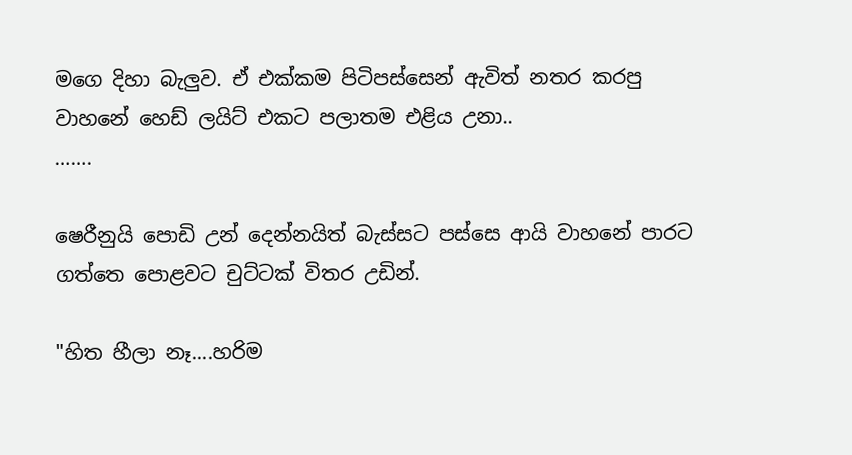මගෙ දිහා බැලුව. ඒ එක්කම පිටිපස්සෙන් ඇවිත් නතර කරපු වාහනේ හෙඩ් ලයිට් එකට පලාතම එළිය උනා..
…….

ෂෙරීනුයි පොඩි උන් දෙන්නයිත් බැස්සට පස්සෙ ආයි වාහනේ පාරට ගත්තෙ පොළවට චුට්ටක් විතර උඩින්.

"හිත හීලා නෑ....හරිම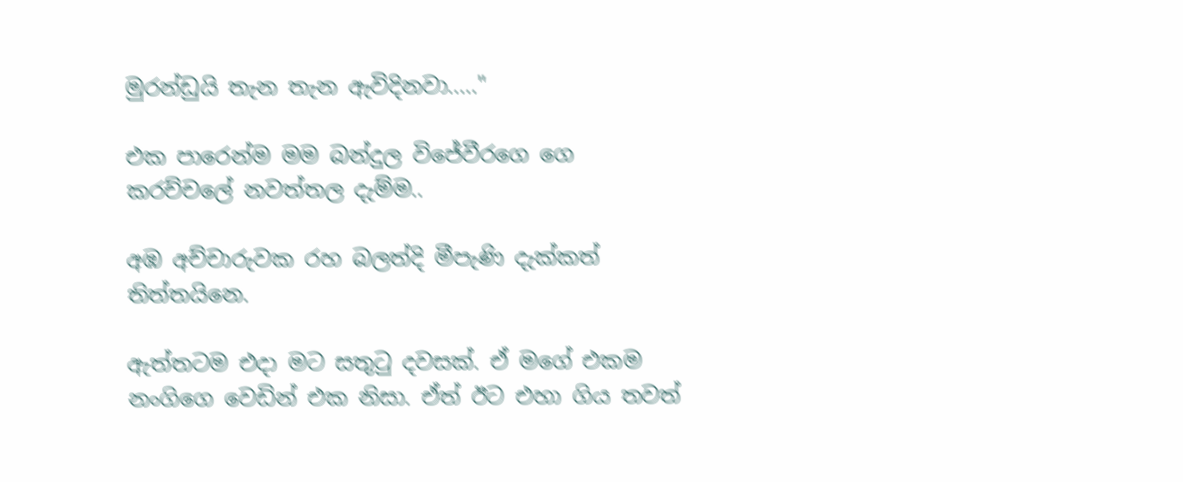මුරන්ඩුයි තැන තැන ඇවිදිනවා....."

එක පාරෙන්ම මම බන්දුල විජේවීරගෙ ගෙ කරච්චලේ නවත්තල දැම්ම..

අඹ අච්චාරුවක රහ බලත්දි මීපැණි දැක්කත් තිත්තයිනෙ.

ඇත්තටම එදා මට සතුටු දවසක්. ඒ මගේ එකම නංගිගෙ වෙඩින් එක නිසා. ඒත් ඊට එහා ගිය තවත්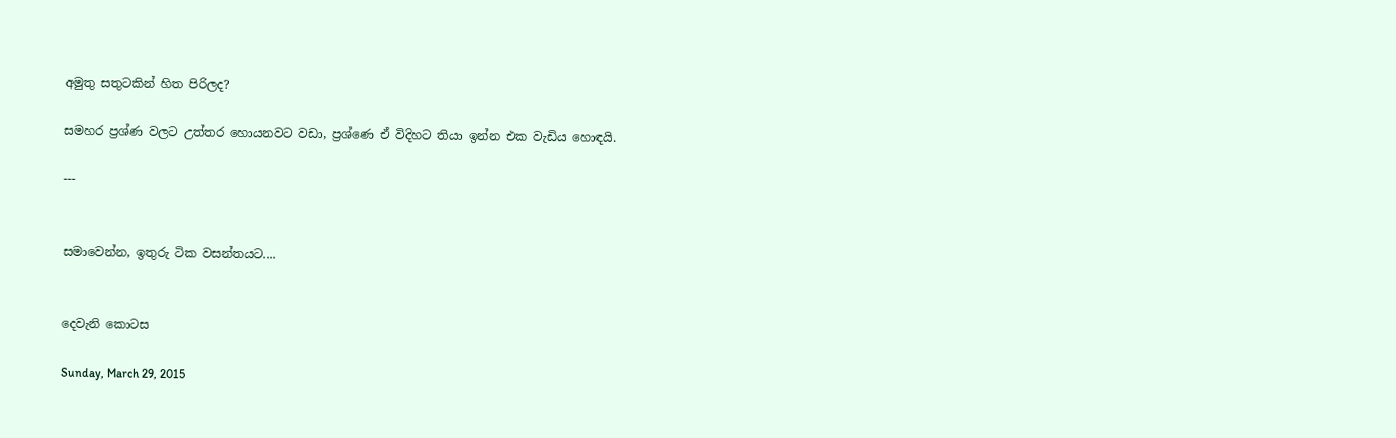අමුතු සතුටකින් හිත පිරිලද?

සමහර ප්‍රශ්ණ වලට උත්තර හොයනවට වඩා, ප්‍රශ්ණෙ ඒ විදිහට තියා ඉන්න එක වැඩිය හොඳයි.

---


සමාවෙන්න, ඉතුරු ටික වසන්තයට....


දෙවැනි කොටස

Sunday, March 29, 2015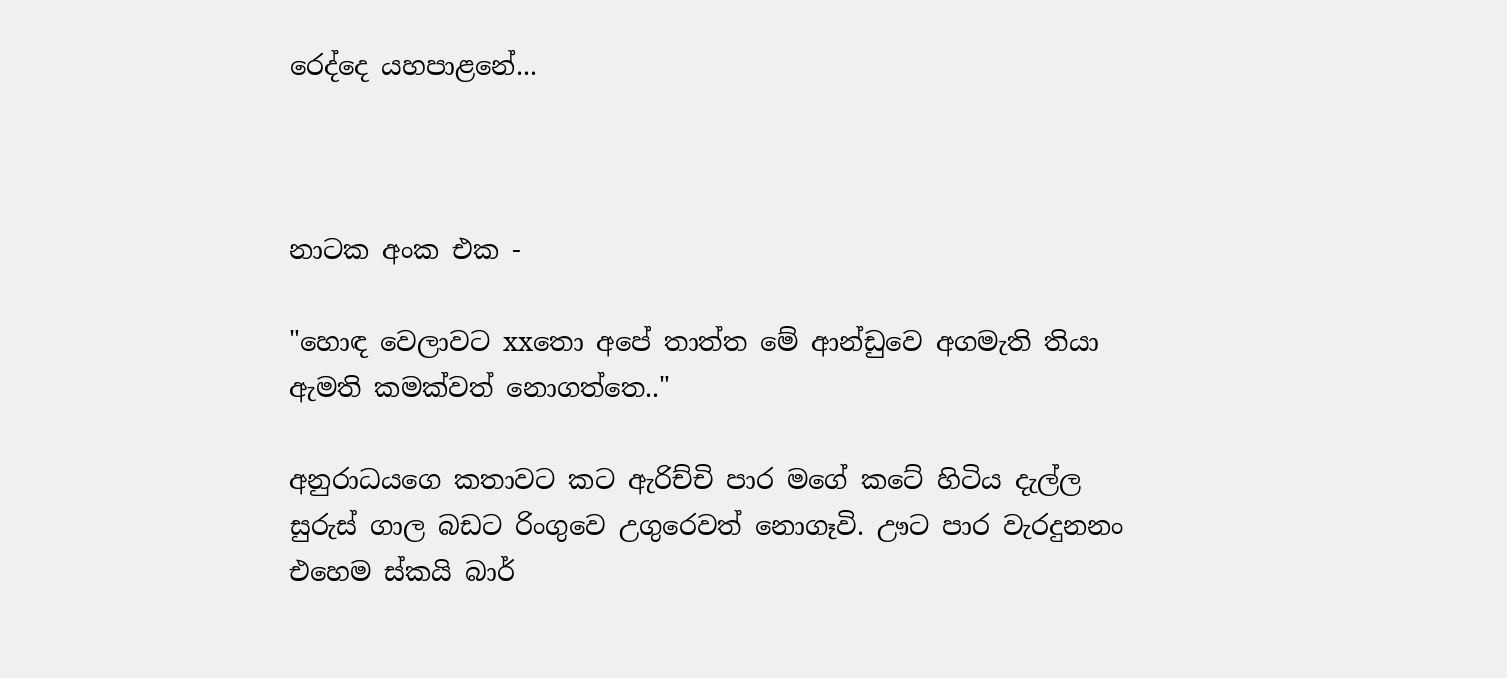රෙද්දෙ යහපාළනේ...



නාටක අංක එක -

"හොඳ වෙලාවට xxතො අපේ තාත්ත මේ ආන්ඩුවෙ අගමැති තියා ඇමති කමක්වත් නොගත්තෙ.."

අනුරාධයගෙ කතාවට කට ඇරිච්චි පාර මගේ කටේ හිටිය දැල්ල සුරුස් ගාල බඩට රිංගුවෙ උගුරෙවත් නොගෑවි. ඌට පාර වැරදුනනං එහෙම ස්කයි බාර්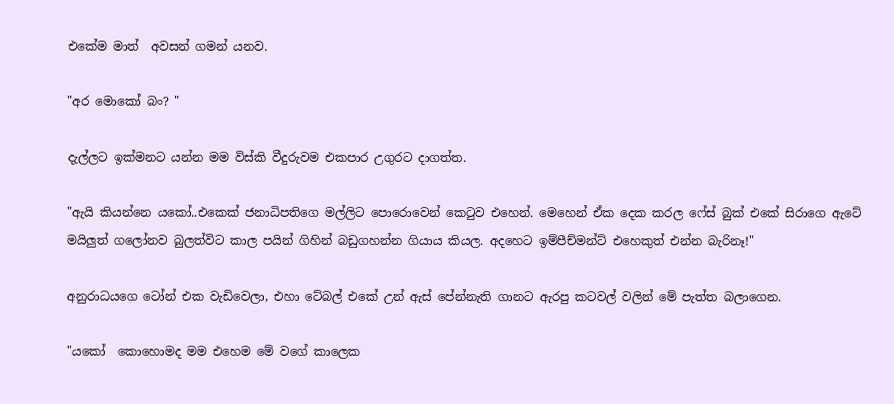එකේම මාත්  අවසන් ගමන් යනව.

"අර මොකෝ බං? "

දැල්ලට ඉක්මනට යන්න මම විස්කි වීදුරුවම එකපාර උගුරට දාගත්ත.

"ඇයි කියන්නෙ යකෝ..එකෙක් ජනාධිපතිගෙ මල්ලිට පොරොවෙන් කෙටුව එහෙන්. මෙහෙන් ඒක දෙක කරල ෆේස් බුක් එකේ සිරාගෙ ඇටේ මයිලුත් ගලෝනව බුලත්විට කාල පයින් ගිහින් බඩුගහන්න ගියාය කියල. අදහෙට ඉම්පීච්මන්ට් එහෙකුත් එන්න බැරිනෑ!"

අනුරාධයගෙ ටෝන් එක වැඩිවෙලා, එහා ටේබල් එකේ උන් ඇස් පේන්නැති ගානට ඇරපු කටවල් වලින් මේ පැත්ත බලාගෙන.

"යකෝ  කොහොමද මම එහෙම මේ වගේ කාලෙක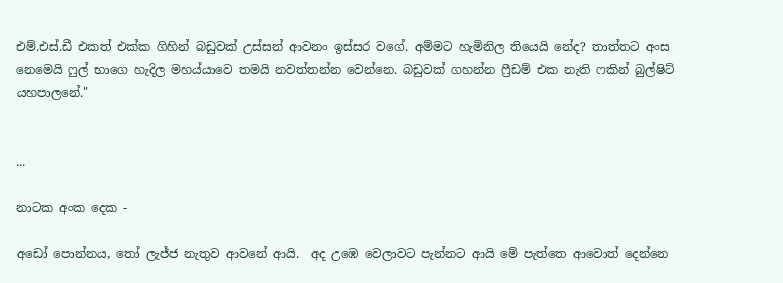එම්.එස්.ඩී එකත් එක්ක ගිහින් බඩුවක් උස්සන් ආවනං ඉස්සර වගේ. අම්මට හැමිනිල තියෙයි නේද? තාත්තට අංස නෙමෙයි ෆුල් භාගෙ හැදිල මහය්යාවෙ තමයි නවත්තන්න වෙන්නෙ. බඩුවක් ගහන්න ෆ්‍රීඩම් එක නැති ෆකින් බුල්ෂිට් යහපාලනේ."


...

නාටක අංක දෙක -

අඩෝ පොන්නය, තෝ ලැජ්ජ නැතුව ආවනේ ආයි.  අද උඹෙ වෙලාවට පැන්නට ආයි මේ පැත්තෙ ආවොත් දෙන්නෙ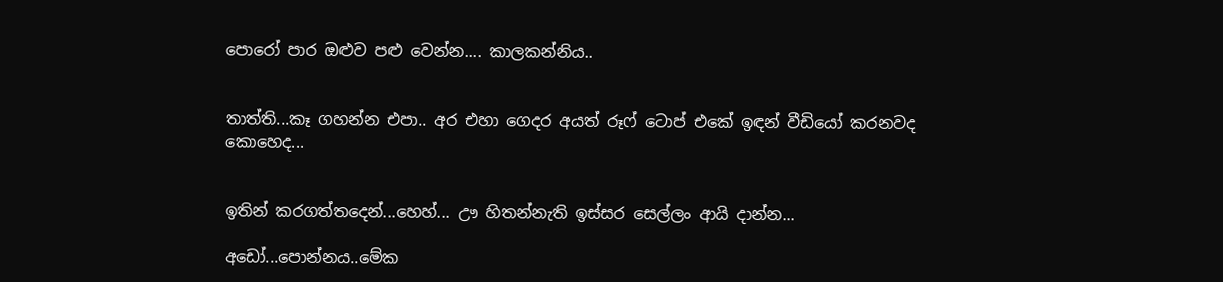පොරෝ පාර ඔළුව පළු වෙන්න.... කාලකන්නිය..


තාත්ති...කෑ ගහන්න එපා.. අර එහා ගෙදර අයත් රූෆ් ටොප් එකේ ඉඳන් වීඩියෝ කරනවද කොහෙද...


ඉතින් කරගත්තදෙන්...හෙහ්... ඌ හිතන්නැති ඉස්සර සෙල්ලං ආයි දාන්න...

අඩෝ...පොන්නය..මේක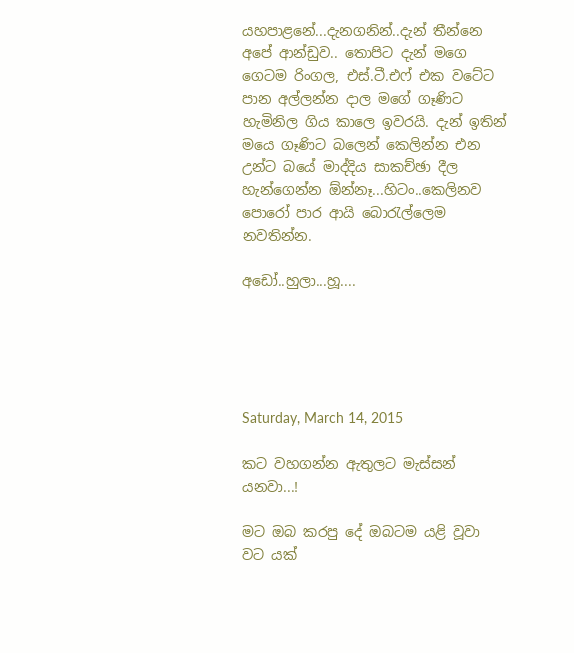යහපාළනේ...දැනගනින්..දැන් තීන්නෙ අපේ ආන්ඩුව.. තොපිට දැන් මගෙ ගෙටම රිංගල, එස්.ටී.එෆ් එක වටේට පාන අල්ලන්න දාල මගේ ගෑණිට හැමිනිල ගිය කාලෙ ඉවරයි. දැන් ඉතින් මයෙ ගෑණිට බලෙන් කෙලින්න එන උන්ට බයේ මාද්දිය සාකච්ඡා දීල හැන්ගෙන්න ඕන්නෑ...හිටං..කෙලිනව පොරෝ පාර ආයි බොරැල්ලෙම නවතින්න.

අඩෝ..හුලා...හූ....





Saturday, March 14, 2015

කට වහගන්න ඇතුලට මැස්සන් යනවා...!

මට ඔබ කරපු දේ ඔබටම යළි වූවා
වට යක්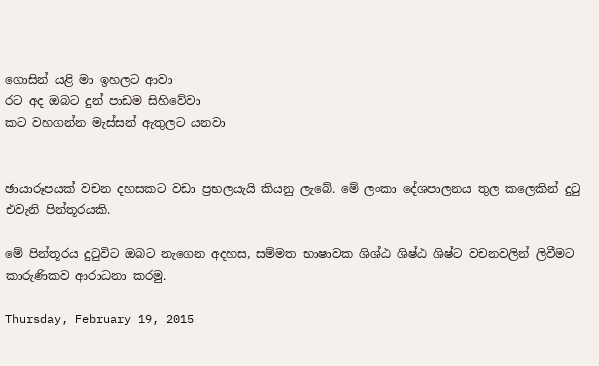ගොසින් යළි මා ඉහලට ආවා
රට අද ඔබට දුන් පාඩම සිහිවේවා
කට වහගන්න මැස්සන් ඇතුලට යනවා


ඡායාරූපයක් වචන දහසකට වඩා ප්‍රභලයැයි කියනු ලැබේ. මේ ලංකා දේශපාලනය තුල කලෙකින් දුටු එවැනි පින්තූරයකි.

මේ පින්තූරය දුටුවිට ඔබට නැගෙන අදහස, සම්මත භාෂාවක ශිශ්ඨ ශිෂ්ඨ ශිෂ්ට වචනවලින් ලිවීමට කාරුණිකව ආරාධනා කරමු.

Thursday, February 19, 2015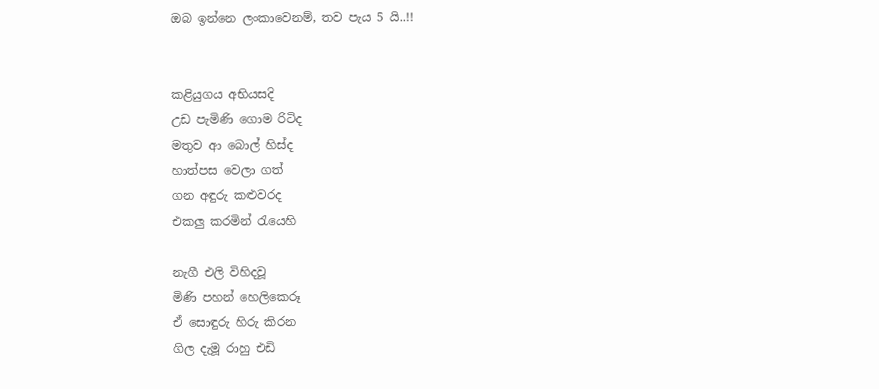ඔබ ඉන්නෙ ලංකාවෙනම්, තව පැය 5 යි..!!


කළියුගය අභියසදි
උඩ පැමිණි ගොම රිටිද
මතුව ආ බොල් හිස්ද
හාත්පස වෙලා ගත්
ගන අඳුරු කළුවරද
එකලු කරමින් රැයෙහි

නැගී එලි විහිදවූ
මිණි පහන් හෙලිකෙරූ
ඒ සොඳුරු හිරු කිරන
ගිල දැමූ රාහු එඩි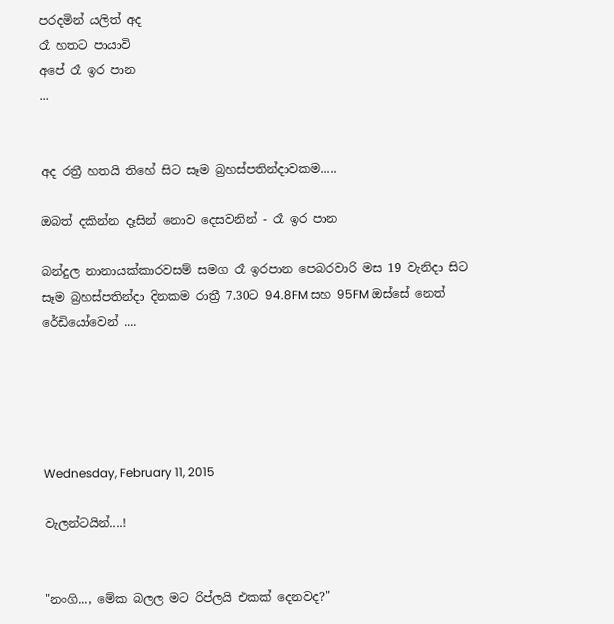පරදමින් යලිත් අද
රෑ හතට පායාවි
අපේ රෑ ඉර පාන
...


අද රත්‍රී හතයි තිහේ සිට සෑම බ්‍රහස්පතින්දාවකම.....

ඔබත් දකින්න දෑසින් නොව දෙසවනින් - රෑ ඉර පාන

බන්දුල නානායක්කාරවසම් සමග රෑ ඉරපාන පෙබරවාරි මස 19 වැනිදා සිට සෑම බ්‍රහස්පතින්දා දිනකම රාත්‍රී 7.30ට 94.8FM සහ 95FM ඔස්සේ නෙත් රේඩියෝවෙන් ....





Wednesday, February 11, 2015

වැලන්ටයින්....!


"නංගි..., මේක බලල මට රිප්ලයි එකක් දෙනවද?"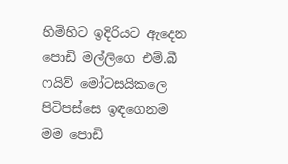හිමිහිට ඉදිරියට ඇදෙන පොඩි මල්ලිගෙ එම්.බී ෆයිව් මෝටසයිකලෙ පිටිපස්සෙ ඉඳගෙනම මම පොඩි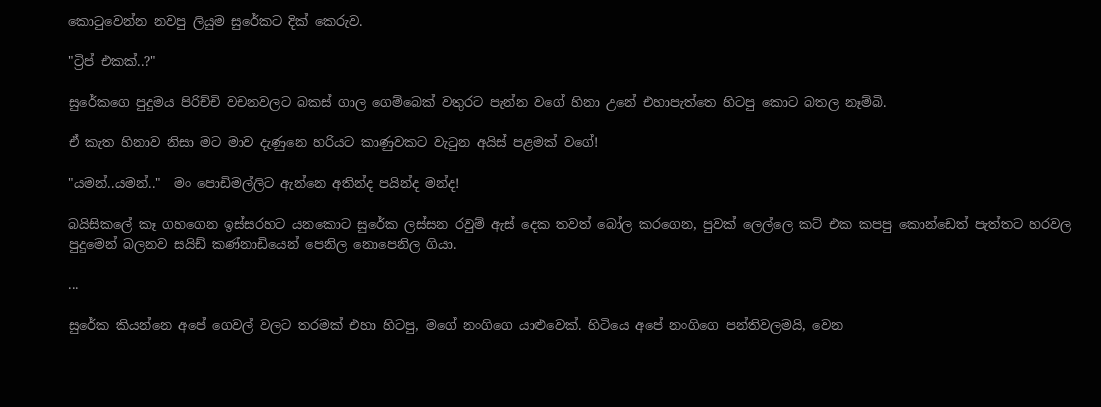කොටුවෙන්න නවපු ලියුම සුරේකට දික් කෙරුව.

"ට්‍රිප් එකක්..?"

සුරේකගෙ පුදුමය පිරිච්චි වචනවලට බකස් ගාල ගෙම්බෙක් වතුරට පැන්න වගේ හිනා උනේ එහාපැත්තෙ හිටපු කොට බතල නෑම්බි.

ඒ කැත හිනාව නිසා මට මාව දැණුනෙ හරියට කාණුවකට වැටුන අයිස් පළමක් වගේ!

"යමන්..යමන්.."  මං පොඩිමල්ලිට ඇන්නෙ අතින්ද පයින්ද මන්ද!

බයිසිකලේ කෑ ගහගෙන ඉස්සරහට යනකොට සුරේක ලස්සන රවුම් ඇස් දෙක තවත් බෝල කරගෙන, පුවක් ලෙල්ලෙ කට් එක කපපු කොන්ඩෙත් පැත්තට හරවල පුදුමෙන් බලනව සයිඩ් කණ්නාඩියෙන් පෙනිල නොපෙනිල ගියා.

...

සුරේක කියන්නෙ අපේ ගෙවල් වලට තරමක් එහා හිටපු, මගේ නංගිගෙ යාළුවෙක්. හිටියෙ අපේ නංගිගෙ පන්තිවලමයි, වෙන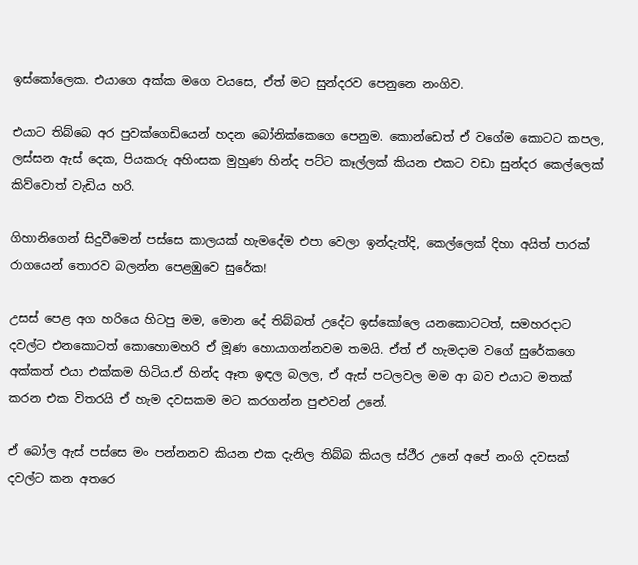ඉස්කෝලෙක. එයාගෙ අක්ක මගෙ වයසෙ, ඒත් මට සුන්දරව පෙනුනෙ නංගිව.

එයාට තිබ්බෙ අර පුවක්ගෙඩියෙන් හදන බෝනික්කෙගෙ පෙනුම. කොන්ඩෙත් ඒ වගේම කොටට කපල, ලස්සන ඇස් දෙක, පියකරු අහිංසක මුහුණ හින්ද පට්ට කෑල්ලක් කියන එකට වඩා සුන්දර කෙල්ලෙක් කිව්වොත් වැඩිය හරි.

ගිහානිගෙන් සිදුවීමෙන් පස්සෙ කාලයක් හැමදේම එපා වෙලා ඉන්දැත්දි, කෙල්ලෙක් දිහා අයිත් පාරක් රාගයෙන් තොරව බලන්න පෙළඹුවෙ සුරේක!

උසස් පෙළ අග හරියෙ හිටපු මම, මොන දේ තිබ්බත් උදේට ඉස්කෝලෙ යනකොටටත්, සමහරදාට දවල්ට එනකොටත් කොහොමහරි ඒ මූණ හොයාගන්නවම තමයි. ඒත් ඒ හැමදාම වගේ සුරේකගෙ අක්කත් එයා එක්කම හිටිය.ඒ හින්ද ඈත ඉඳල බලල, ඒ ඇස් පටලවල මම ආ බව එයාට මතක් කරන එක විතරයි ඒ හැම දවසකම මට කරගන්න පුළුවන් උනේ.

ඒ බෝල ඇස් පස්සෙ මං පන්නනව කියන එක දැනිල තිබ්බ කියල ස්ථීර උනේ අපේ නංගි දවසක් දවල්ට කන අතරෙ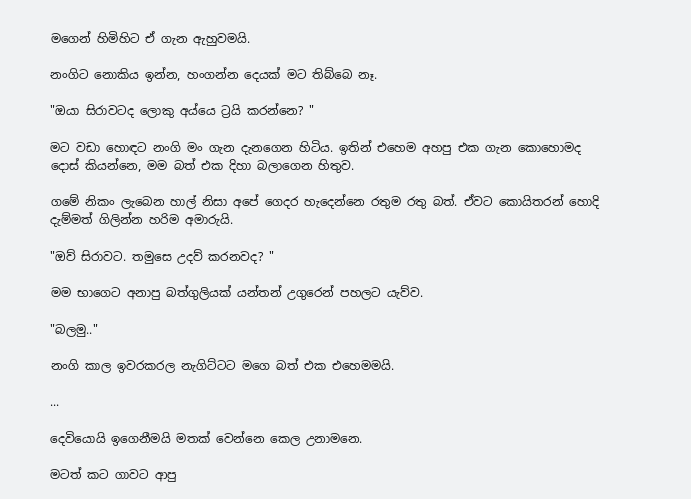මගෙන් හිමිහිට ඒ ගැන ඇහුවමයි.

නංගිට නොකිය ඉන්න, හංගන්න දෙයක් මට තිබ්බෙ නෑ.

"ඔයා සිරාවටද ලොකු අය්යෙ ට්‍රයි කරන්නෙ? "

මට වඩා හොඳට නංගි මං ගැන දැනගෙන හිටිය. ඉතින් එහෙම අහපු එක ගැන කොහොමද දොස් කියන්නෙ, මම බත් එක දිහා බලාගෙන හිතුව.

ගමේ නිකං ලැබෙන හාල් නිසා අපේ ගෙදර හැදෙන්නෙ රතුම රතු බත්. ඒවට කොයිතරන් හොදි දැම්මත් ගිලින්න හරිම අමාරුයි.

"ඔව් සිරාවට. තමුසෙ උදව් කරනවද? "

මම භාගෙට අනාපු බත්ගුලියක් යන්තන් උගුරෙන් පහලට යැව්ව.

"බලමු.."

නංගි කාල ඉවරකරල නැගිට්ටට මගෙ බත් එක එහෙමමයි.

...

දෙවියොයි ඉගෙනීමයි මතක් වෙන්නෙ කෙල උනාමනෙ.

මටත් කට ගාවට ආපු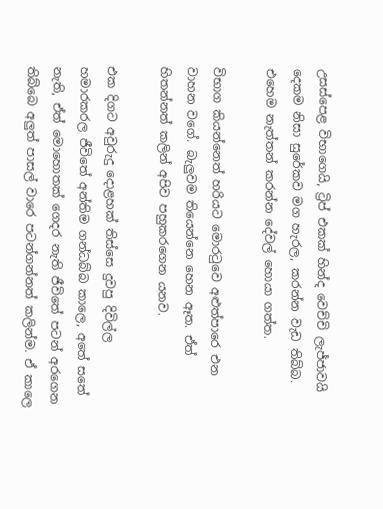උසස්පෙළ විභාගෙයි, ට්‍රිප් එකක් හින්ද වෙච්චි ලැජ්ජාවයි දෙකම නිසා සුරේකව මග හැරල, කරන්න වැඩ තිබ්බ. එහෙම නැත්තන් කරන්න දේවල් හොයා ගත්ත.

විභාග කියන්නෙත් හරියට මොරටුවෙ අළුත්පාරෙ එන වාහන වගේ. බැලුවම තියෙන්නෙ හෙන ඈත. ඒත් හිතන්නත් කලින් අපිව පහුකරගෙන යනව.

එක දිගට අවුරුදු දොළහක් තිස්සෙ දුවපු දිවිල්ල හමාරකරල ජීවිතේ අන්තිම ගන්ධබ්බ කාලෙ, අතේ සතේ නැති, ඒත් මොහොතක් ගෙදර නැති ජීවිතේ පටන් අරගෙන තිබ්බෙ අලුත් පාසල් වාරෙ පටන්ගන්නත් කලින්ම. ඒ කාලෙ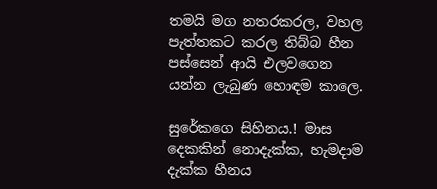තමයි මග නතරකරල, වහල පැත්තකට කරල තිබ්බ හීන පස්සෙන් ආයි එලවගෙන යන්න ලැබුණ හොඳම කාලෙ.

සුරේකගෙ සිහිනය.! මාස දෙකකින් නොදැක්ක, හැමදාම දැක්ක හීනය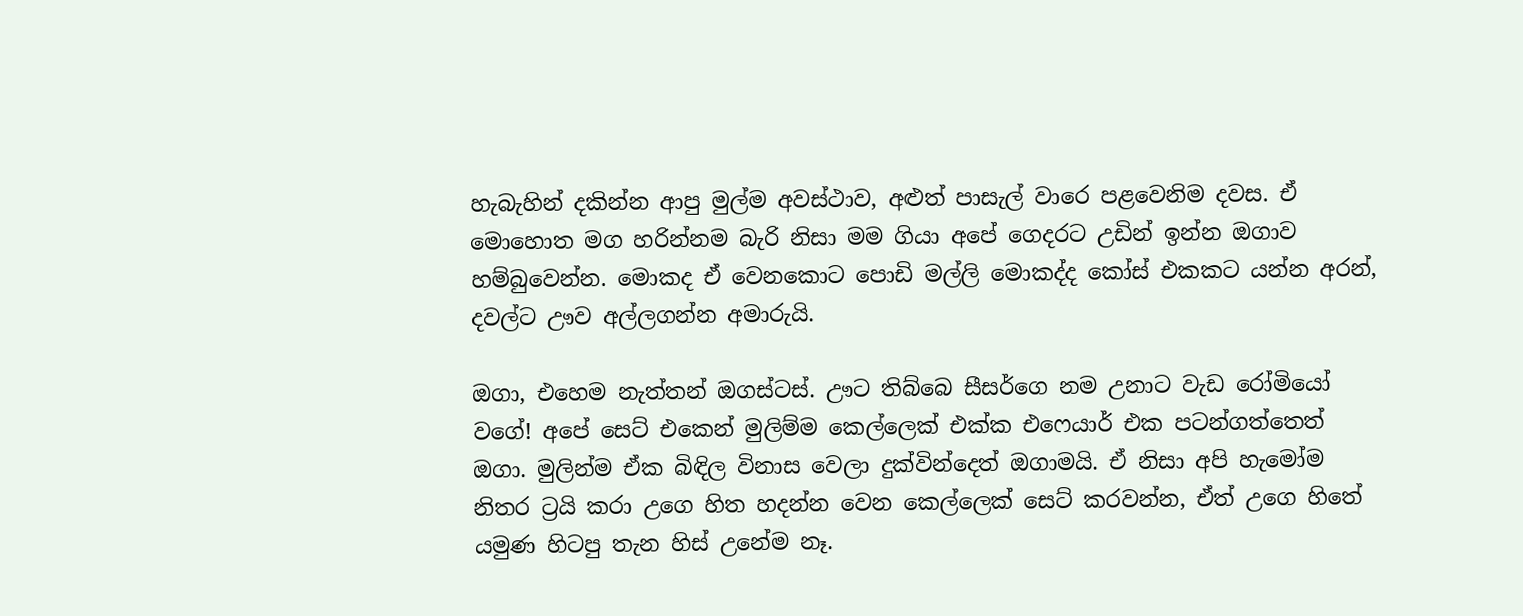හැබැහින් දකින්න ආපු මුල්ම අවස්ථාව, අළුත් පාසැල් වාරෙ පළවෙනිම දවස. ඒ මොහොත මග හරින්නම බැරි නිසා මම ගියා අපේ ගෙදරට උඩින් ඉන්න ඔගාව හම්බුවෙන්න. මොකද ඒ වෙනකොට පොඩි මල්ලි මොකද්ද කෝස් එකකට යන්න අරන්, දවල්ට ඌව අල්ලගන්න අමාරුයි.

ඔගා, එහෙම නැත්තන් ඔගස්ටස්. ඌට තිබ්බෙ සීසර්ගෙ නම උනාට වැඩ රෝමියෝ වගේ! අපේ සෙට් එකෙන් මුලිම්ම කෙල්ලෙක් එක්ක එෆෙයාර් එක පටන්ගත්තෙත් ඔගා. මුලින්ම ඒක බිඳිල විනාස වෙලා දුක්වින්දෙත් ඔගාමයි. ඒ නිසා අපි හැමෝම නිතර ට්‍රයි කරා උගෙ හිත හදන්න වෙන කෙල්ලෙක් සෙට් කරවන්න, ඒත් උගෙ හිතේ යමුණ හිටපු තැන හිස් උනේම නෑ.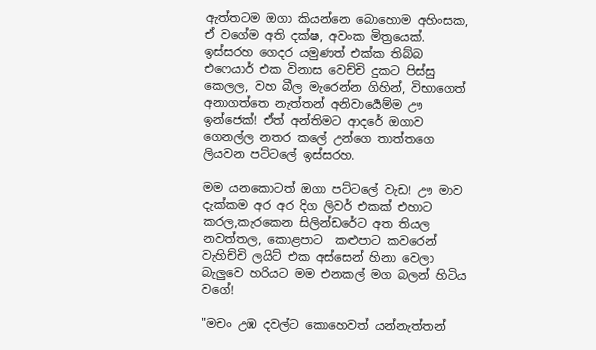ඇත්තටම ඔගා කියන්නෙ බොහොම අහිංසක, ඒ වගේම අති දක්ෂ, අවංක මිත්‍රයෙක්. ඉස්සරහ ගෙදර යමුණත් එක්ක තිබ්බ එෆෙයාර් එක විනාස වෙච්චි දුකට පිස්සු කෙලල, වහ බීල මැරෙන්න ගිහින්, විභාගෙත් අනාගත්තෙ නැත්තන් අනිවාර්‍යෙම්ම ඌ ඉන්ජෙක්! ඒත් අන්තිමට ආදරේ ඔගාව ගෙනල්ල නතර කලේ උන්ගෙ තාත්තගෙ ලියවන පට්ටලේ ඉස්සරහ.

මම යනකොටත් ඔගා පට්ටලේ වැඩ! ඌ මාව දැක්කම අර අර දිග ලිවර් එකක් එහාට කරල,කැරකෙන සිලින්ඩරේට අත තියල  නවත්තල, කොළපාට  කළුපාට කවරෙන් වැහිච්චි ලයිට් එක අස්සෙන් හිනා වෙලා බැලුවෙ හරියට මම එනකල් මග බලන් හිටිය වගේ!

"මචං උඹ දවල්ට කොහෙවත් යන්නැත්තන්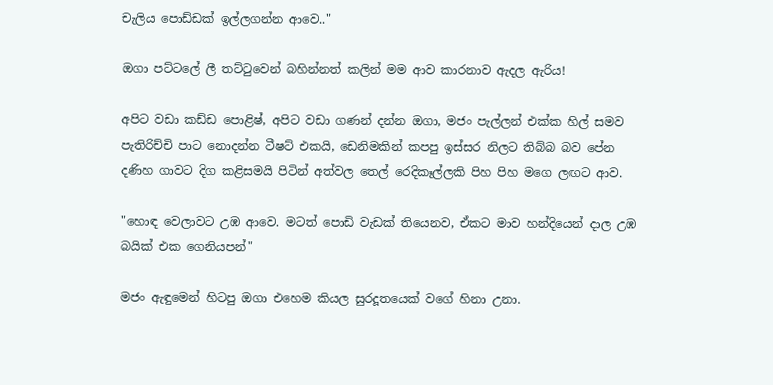චැලිය පොඩ්ඩක් ඉල්ලගන්න ආවෙ.."

ඔගා පට්ටලේ ලී තට්ටුවෙන් බහින්නත් කලින් මම ආව කාරනාව ඇදල ඇරිය!

අපිට වඩා කඩ්ඩ පොළිෂ්, අපිට වඩා ගණන් දන්න ඔගා, මජං පැල්ලන් එක්ක හිල් සමව පැතිරිච්චි පාට නොදන්න ටීෂට් එකයි, ඩෙනිමකින් කපපු ඉස්සර නිලට තිබ්බ බව පේන දණිහ ගාවට දිග කළිසමයි පිටින් අත්වල තෙල් රෙදිකෑල්ලකි පිහ පිහ මගෙ ලඟට ආව.

"හොඳ වෙලාවට උඹ ආවෙ. මටත් පොඩි වැඩක් තියෙනව, ඒකට මාව හන්දියෙන් දාල උඹ බයික් එක ගෙනියපන්"

මජං ඇඳුමෙන් හිටපු ඔගා එහෙම කියල සුරදූතයෙක් වගේ හිනා උනා.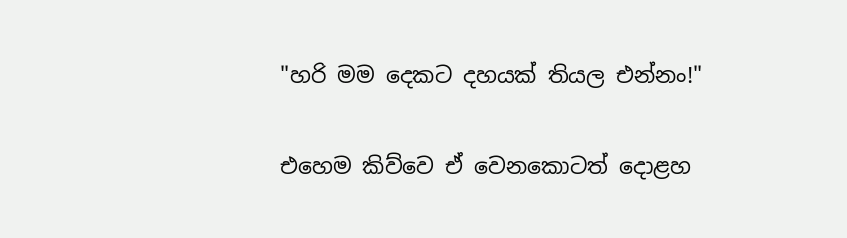"හරි මම දෙකට දහයක් තියල එන්නං!"

එහෙම කිව්වෙ ඒ වෙනකොටත් දොළහ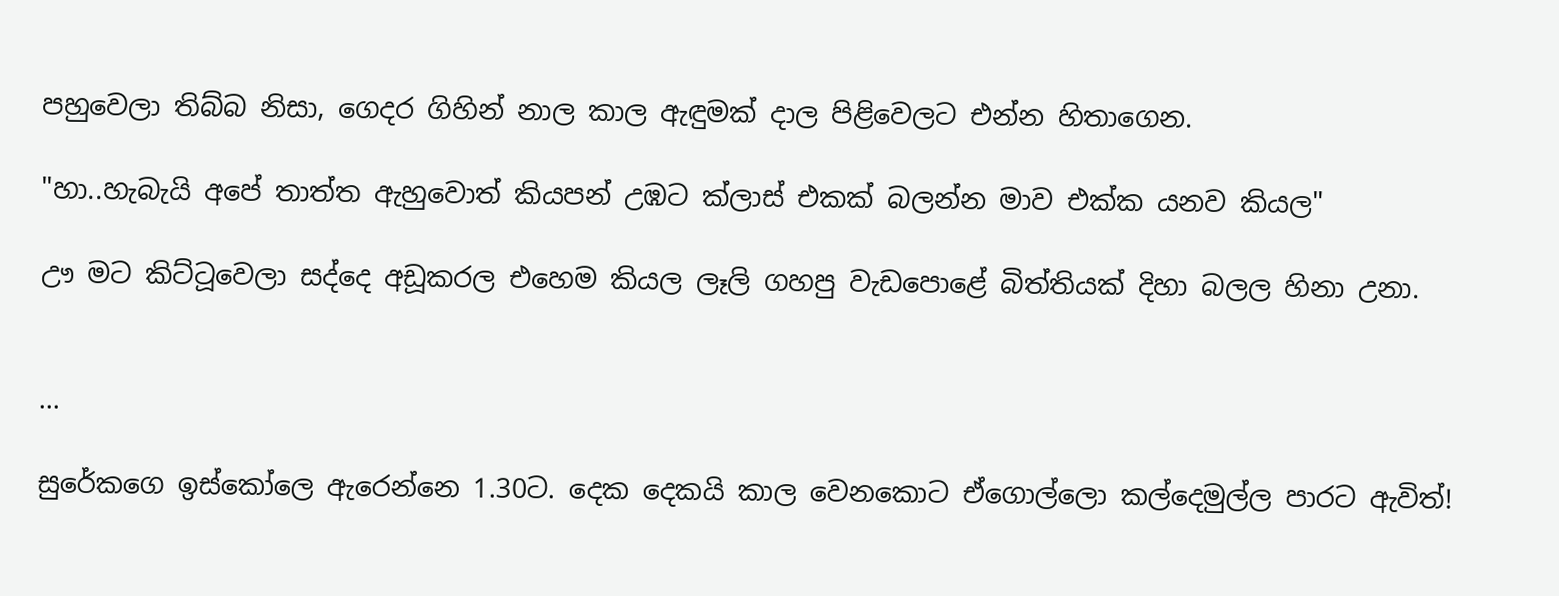පහුවෙලා තිබ්බ නිසා, ගෙදර ගිහින් නාල කාල ඇඳුමක් දාල පිළිවෙලට එන්න හිතාගෙන.

"හා..හැබැයි අපේ තාත්ත ඇහුවොත් කියපන් උඹට ක්ලාස් එකක් බලන්න මාව එක්ක යනව කියල"

ඌ මට කිට්ටූවෙලා සද්දෙ අඩූකරල එහෙම කියල ලෑලි ගහපු වැඩපොළේ බිත්තියක් දිහා බලල හිනා උනා.


...

සුරේකගෙ ඉස්කෝලෙ ඇරෙන්නෙ 1.30ට. දෙක දෙකයි කාල වෙනකොට ඒගොල්ලො කල්දෙමුල්ල පාරට ඇවිත්!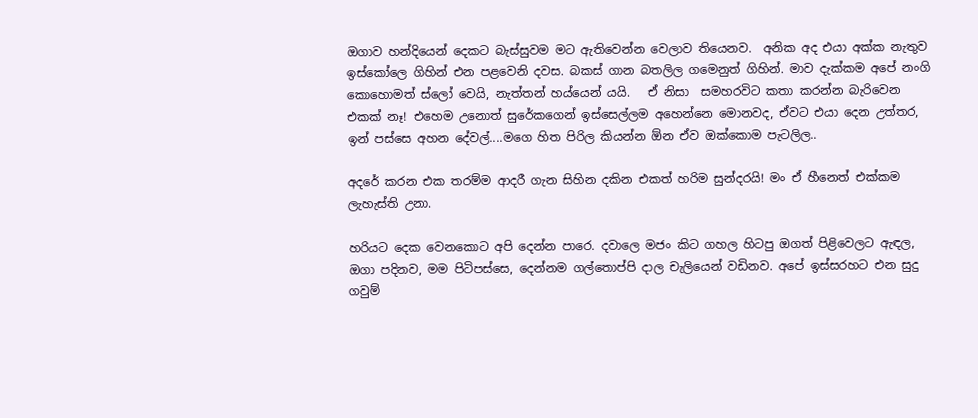ඔගාව හන්දියෙන් දෙකට බැස්සුවම මට ඇතිවෙන්න වෙලාව තියෙනව.  අනික අද එයා අක්ක නැතුව ඉස්කෝලෙ ගිහින් එන පළවෙනි දවස. බකස් ගාන බතලිල ගමෙනුත් ගිහින්. මාව දැක්කම අපේ නංගි කොහොමත් ස්ලෝ වෙයි, නැත්තන් හය්යෙන් යයි.   ඒ නිසා  සමහරවිට කතා කරන්න බැරිවෙන එකක් නෑ! එහෙම උනොත් සුරේකගෙන් ඉස්සෙල්ලම අහෙන්නෙ මොනවද, ඒවට එයා දෙන උත්තර, ඉන් පස්සෙ අහන දේවල්....මගෙ හිත පිරිල කියන්න ඕන ඒව ඔක්කොම පැටලිල..

අදරේ කරන එක තරම්ම ආදරී ගැන සිහින දකින එකත් හරිම සුන්දරයි! මං ඒ හීනෙත් එක්කම ලැහැස්ති උනා.

හරියට දෙක වෙනකොට අපි දෙන්න පාරෙ. දවාලෙ මජං කිට ගහල හිටපු ඔගත් පිළිවෙලට ඇඳල, ඔගා පදිනව, මම පිටිපස්සෙ, දෙන්නම ගල්තොප්පි දාල චැලියෙන් වඩිනව. අපේ ඉස්සරහට එන සුදු ගවුම්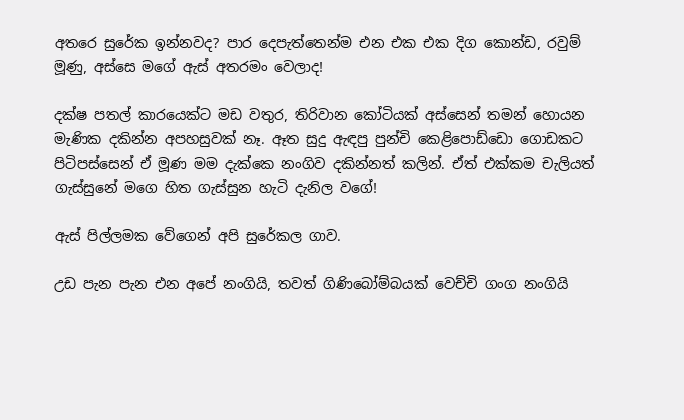අතරෙ සුරේක ඉන්නවද? පාර දෙපැත්තෙන්ම එන එක එක දිග කොන්ඩ, රවුම් මූණු, අස්සෙ මගේ ඇස් අතරමං වෙලාද!

දක්ෂ පතල් කාරයෙක්ට මඩ වතුර, තිරිවාන කෝටියක් අස්සෙන් තමන් හොයන මැණික දකින්න අපහසුවක් නෑ. ඈත සුදු ඇඳපු පුන්චි කෙළිපොඩ්ඩො ගොඩකට පිටිපස්සෙන් ඒ මූණ මම දැක්කෙ නංගිව දකින්නත් කලින්. ඒත් එක්කම චැලියත් ගැස්සුනේ මගෙ හිත ගැස්සුන හැටි දැනිල වගේ!

ඇස් පිල්ලමක වේගෙන් අපි සුරේකල ගාව.

උඩ පැන පැන එන අපේ නංගියි, තවත් ගිණිබෝම්බයක් වෙච්චි ගංග නංගියි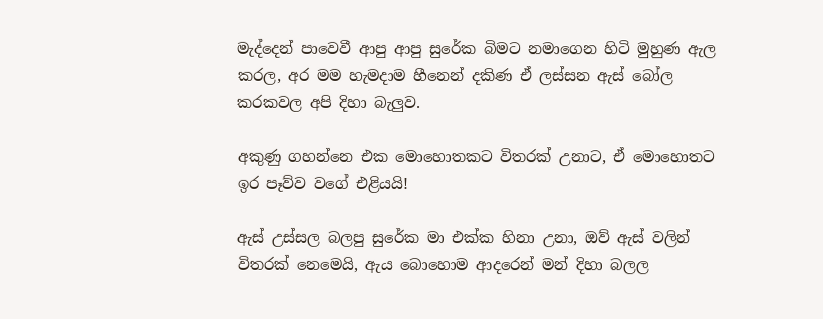මැද්දෙන් පාවෙවී ආපු ආපු සුරේක බිමට නමාගෙන හිටි මුහුණ ඇල කරල, අර මම හැමදාම හීනෙන් දකිණ ඒ ලස්සන ඇස් බෝල කරකවල අපි දිහා බැලුව.

අකුණු ගහන්නෙ එක මොහොතකට විතරක් උනාට, ඒ මොහොතට ඉර පෑව්ව වගේ එළියයි!

ඇස් උස්සල බලපු සුරේක මා එක්ක හිනා උනා, ඔව් ඇස් වලින් විතරක් නෙමෙයි, ඇය බොහොම ආදරෙන් මන් දිහා බලල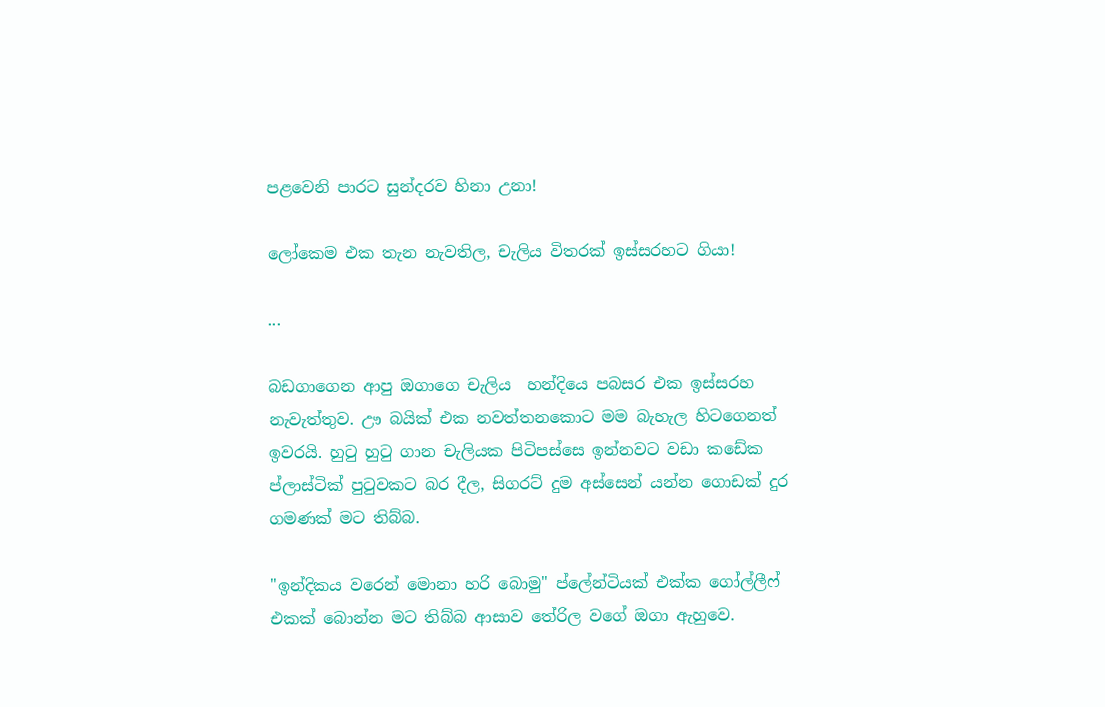පළවෙනි පාරට සුන්දරව හිනා උනා!

ලෝකෙම එක තැන නැවතිල, චැලිය විතරක් ඉස්සරහට ගියා!

...

බඩගාගෙන ආපු ඔගාගෙ චැලිය  හන්දියෙ පබසර එක ඉස්සරහ නැවැත්තුව. ඌ බයික් එක නවත්තනකොට මම බැහැල හිටගෙනත් ඉවරයි. හුටු හුටු ගාන චැලියක පිටිපස්සෙ ඉන්නවට වඩා කඩේක ප්ලාස්ටික් පුටුවකට බර දීල, සිගරට් දුම අස්සෙන් යන්න ගොඩක් දුර ගමණක් මට තිබ්බ.

"ඉන්දිකය වරෙන් මොනා හරි බොමු" ප්ලේන්ටියක් එක්ක ගෝල්ලීෆ් එකක් බොන්න මට තිබ්බ ආසාව තේරිල වගේ ඔගා ඇහුවෙ.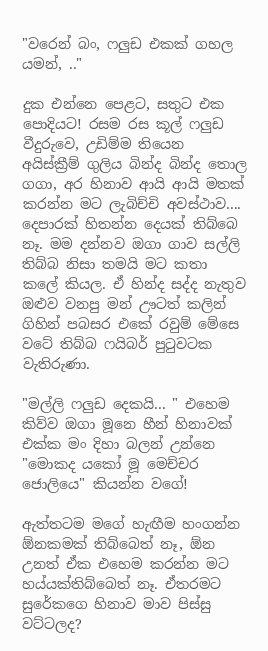"වරෙන් බං, ෆලුඩ එකක් ගහල යමන්, .."

දුක එන්නෙ පෙළට, සතුට එක පොදියට! රසම රස කූල් ෆලුඩ වීදුරුවෙ, උඩිම්ම තියෙන අයිස්ක්‍රීම් ගුලිය බින්ද බින්ද තොල ගගා, අර හිනාව ආයි ආයි මතක් කරන්න මට ලැබිච්චි අවස්ථාව.... දෙපාරක් හිතන්න දෙයක් තිබ්බෙ නෑ. මම දන්නව ඔගා ගාව සල්ලි තිබ්බ නිසා තමයි මට කතා කලේ කියල. ඒ හින්ද සද්ද නැතුව ඔළුව වනපු මන් ඌටත් කලින් ගිහින් පබසර එකේ රවුම් මේසෙ වටේ තිබ්බ ෆයිබර් පුටුවටක වැතිරුණා.

"මල්ලි ෆලුඩ දෙකයි... " එහෙම කිව්ව ඔගා මූනෙ හීන් හිනාවක් එක්ක මං දිහා බලන් උන්නෙ "මොකද යකෝ මූ මෙච්චර ජොලියෙ" කියන්න වගේ!

ඇත්තටම මගේ හැඟීම හංගන්න ඕනකමක් තිබ්බෙත් නෑ, ඕන උනත් ඒක එහෙම කරන්න මට හය්යක්තිබ්බෙත් නෑ. ඒතරමට සුරේකගෙ හිනාව මාව පිස්සු වට්ටලද?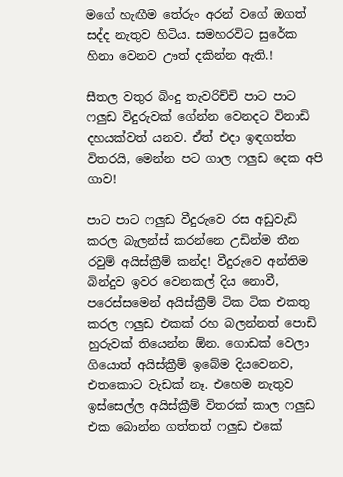මගේ හැඟීම තේරුං අරන් වගේ ඔගත් සද්ද නැතුව හිටිය. සමහරවිට සුරේක හිනා වෙනව ඌත් දකින්න ඇති.!

සීතල වතුර බිංදු තැවරිච්චි පාට පාට ෆලුඩ විදුරුවක් ගේන්න වෙනදට විනාඩි දහයක්වත් යනව. ඒත් එදා ඉඳගත්ත විතරයි, මෙන්න පට ගාල ෆලුඩ දෙක අපි ගාව!

පාට පාට ෆලුඩ වීදුරුවෙ රස අඩුවැඩි කරල බැලන්ස් කරන්නෙ උඩින්ම තීන රවුම් අයිස්ක්‍රීම් කන්ද! වීදුරුවෙ අන්තිම බින්දුව ඉවර වෙනකල් දිය නොවී, පරෙස්සමෙන් අයිස්ක්‍රීම් ටික ටික එකතු කරල ෆලුඩ එකක් රහ බලන්නත් පොඩි හුරුවක් තියෙන්න ඕන. ගොඩක් වෙලා ගියොත් අයිස්ක්‍රීම් ඉබේම දියවෙනව, එතකොට වැඩක් නෑ. එහෙම නැතුව ඉස්සෙල්ල අයිස්ක්‍රීම් විතරක් කාල ෆලුඩ එක බොන්න ගත්තත් ෆලුඩ එකේ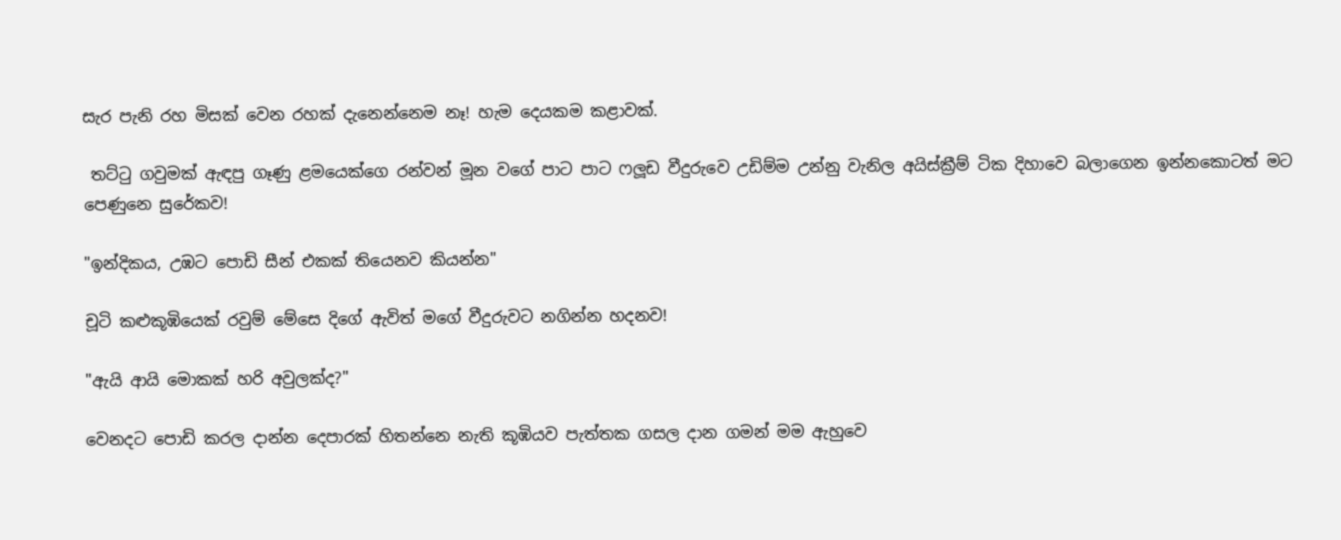සැර පැනි රහ මිසක් වෙන රහක් දැනෙන්නෙම නෑ! හැම දෙයකම කළාවක්.

 තට්ටු ගවුමක් ඇඳපු ගෑණු ළමයෙක්ගෙ රන්වන් මූන වගේ පාට පාට ෆලූඩ වීදුරුවෙ උඩිම්ම උන්නු වැනිල අයිස්ක්‍රීම් ටික දිහාවෙ බලාගෙන ඉන්නකොටත් මට පෙණුනෙ සුරේකව!

"ඉන්දිකය, උඹට පොඩි සීන් එකක් තියෙනව කියන්න"

චූටි කළුකූඹියෙක් රවුම් මේසෙ දිගේ ඇවිත් මගේ වීදුරුවට නගින්න හදනව!

"ඇයි ආයි මොකක් හරි අවුලක්ද?"

වෙනදට පොඩි කරල දාන්න දෙපාරක් හිතන්නෙ නැති කූඹියව පැත්තක ගසල දාන ගමන් මම ඇහුවෙ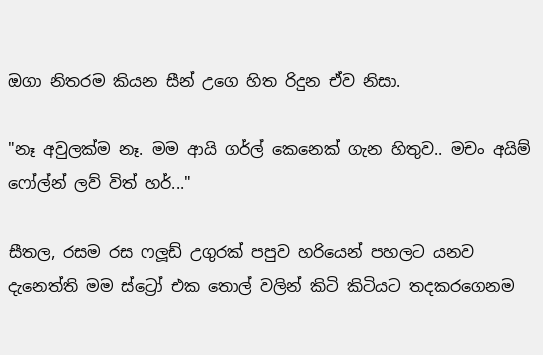ඔගා නිතරම කියන සීන් උගෙ හිත රිදුන ඒව නිසා.

"නෑ අවුලක්ම නෑ. මම ආයි ගර්ල් කෙනෙක් ගැන හිතුව.. මචං අයිම් ෆෝල්න් ලව් විත් හර්..."

සීතල, රසම රස ෆලූඩ් උගුරක් පපුව හරියෙන් පහලට යනව දැනෙත්ති මම ස්ට්‍රෝ එක තොල් වලින් කිටි කිටියට තදකරගෙනම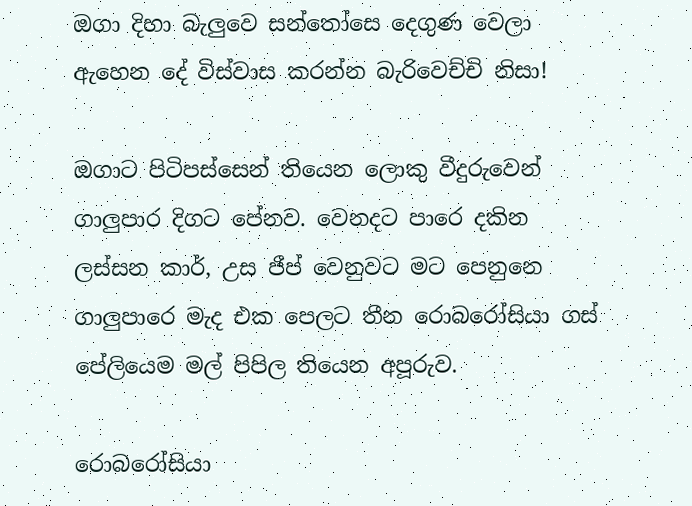ඔගා දිහා බැලුවෙ සන්තෝසෙ දෙගුණ වෙලා ඇහෙන දේ විස්වාස කරන්න බැරිවෙච්චි නිසා!

ඔගාට පිටිපස්සෙන් තියෙන ලොකු වීදුරුවෙන් ගාලුපාර දිගට පේනව. වෙනදට පාරෙ දකින ලස්සන කාර්, උස ජීප් වෙනුවට මට පෙනුනෙ ගාලුපාරෙ මැද එක පෙලට තීන රොබරෝසියා ගස් පේලියෙම මල් පිපිල තියෙන අපූරුව.

රොබරෝසියා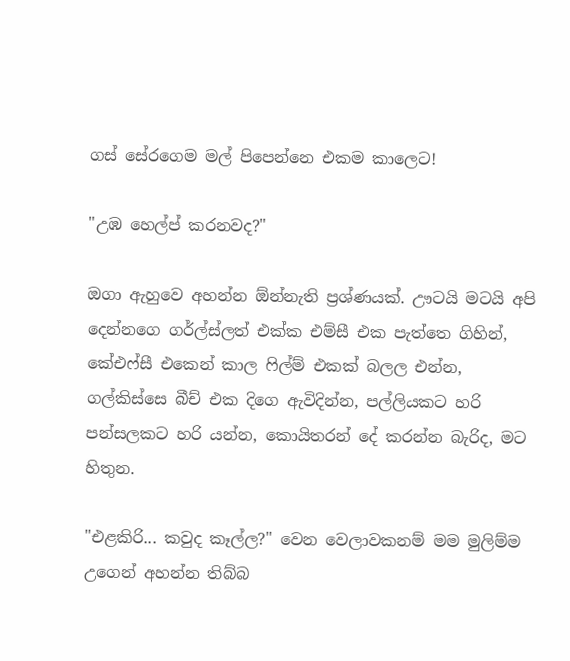ගස් සේරගෙම මල් පිපෙන්නෙ එකම කාලෙට!

"උඹ හෙල්ප් කරනවද?"

ඔගා ඇහුවෙ අහන්න ඕන්නැති ප්‍රශ්ණයක්. ඌටයි මටයි අපි දෙන්නගෙ ගර්ල්ස්ලත් එක්ක එම්සී එක පැත්තෙ ගිහින්, කේඑෆ්සී එකෙන් කාල ෆිල්ම් එකක් බලල එන්න, ගල්කිස්සෙ බීච් එක දිගෙ ඇවිදින්න, පල්ලියකට හරි පන්සලකට හරි යන්න, කොයිතරන් දේ කරන්න බැරිද, මට හිතුන.

"එළකිරි... කවුද කෑල්ල?" වෙන වෙලාවකනම් මම මුලිම්ම උගෙන් අහන්න තිබ්බ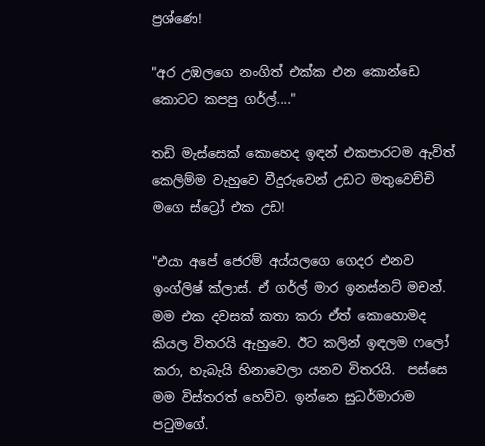ප්‍රශ්ණෙ!

"අර උඹලගෙ නංගිත් එක්ක එන කොන්ඩෙ කොටට කපපු ගර්ල්...."

තඩි මැස්සෙක් කොහෙද ඉඳන් එකපාරටම ඇවිත් කෙලිම්ම වැහුවෙ වීදුරුවෙන් උඩට මතුවෙච්චි මගෙ ස්ට්‍රෝ එක උඩ!

"එයා අපේ ජෙරම් අය්යලගෙ ගෙදර එනව ඉංග්ලිෂ් ක්ලාස්. ඒ ගර්ල් මාර ඉනස්නට් මචන්. මම එක දවසක් කතා කරා ඒත් කොහොමද කියල විතරයි ඇහුවෙ. ඊට කලින් ඉඳලම ෆලෝ කරා, හැබැයි හිනාවෙලා යනව විතරයි.  පස්සෙ මම විස්තරත් හෙව්ව. ඉන්නෙ සුධර්මාරාම පටුමගේ.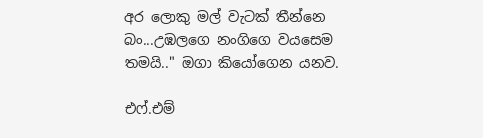අර ලොකු මල් වැටක් තීන්නෙ බං...උඹලගෙ නංගිගෙ වයසෙම තමයි.." ඔගා කියෝගෙන යනව.

එෆ්.එම්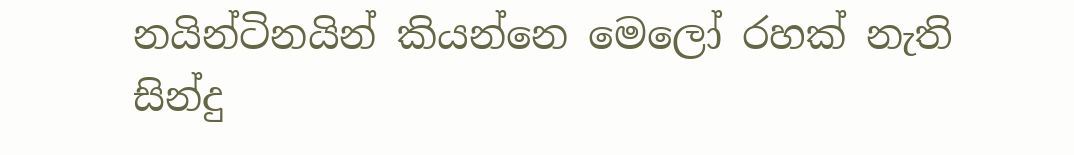නයින්ටිනයින් කියන්නෙ මෙලෝ රහක් නැති සින්දු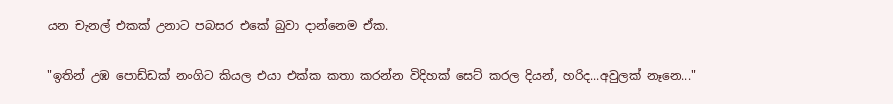යන චැනල් එකක් උනාට පබසර එකේ බුවා දාන්නෙම ඒක.

"ඉතින් උඹ පොඩ්ඩක් නංගිට කියල එයා එක්ක කතා කරන්න විදිහක් සෙට් කරල දියන්, හරිද...අවුලක් නෑනෙ..."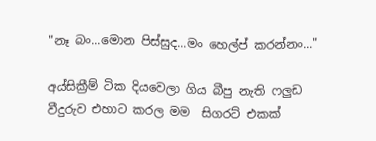"නෑ බං...මොන පිස්සුද...මං හෙල්ප් කරන්නං..."

අය්සික්‍රීම් ටික දියවෙලා ගිය බීපු නැති ෆලුඩ වීදුරුව එහාට කරල මම  සිගරට් එකක්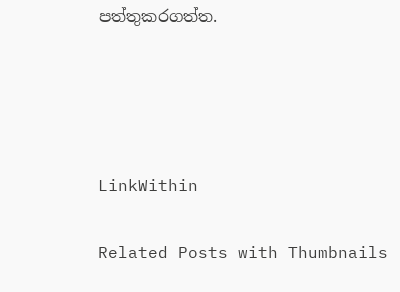පත්තුකරගත්ත.




LinkWithin

Related Posts with Thumbnails